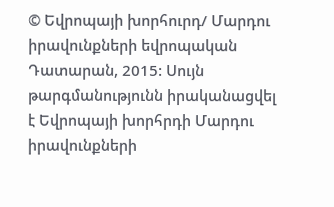© Եվրոպայի խորհուրդ/ Մարդու իրավունքների եվրոպական Դատարան, 2015: Սույն թարգմանությունն իրականացվել է Եվրոպայի խորհրդի Մարդու իրավունքների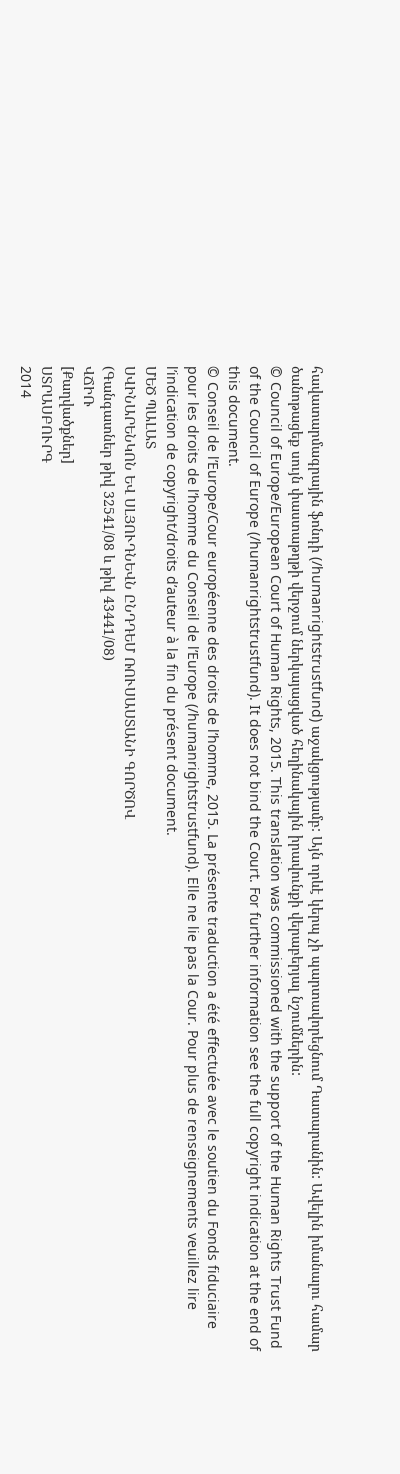հավատարմագրային ֆոնդի (/humanrightstrustfund) աջակցությամբ: Այն որևէ կերպ չի պարտավորեցնում Դատարանին: Ավելին իմանալու համար ծանոթացեք սույն փաստաթղթի վերջում ներկայացված հեղինակային իրավունքի վերաբերյալ նշումներին:
© Council of Europe/European Court of Human Rights, 2015. This translation was commissioned with the support of the Human Rights Trust Fund of the Council of Europe (/humanrightstrustfund). It does not bind the Court. For further information see the full copyright indication at the end of this document.
© Conseil de l’Europe/Cour européenne des droits de l’homme, 2015. La présente traduction a été effectuée avec le soutien du Fonds fiduciaire pour les droits de l’homme du Conseil de l’Europe (/humanrightstrustfund). Elle ne lie pas la Cour. Pour plus de renseignements veuillez lire l’indication de copyright/droits d’auteur à la fin du présent document.
ՄԵԾ ՊԱԼԱՏ
ՍՎԻՆԱՐԵՆԿՈՆ ԵՎ ՍԼՅՈՒԴՆԵՎՆ ԸՆԴԴԵՄ ՌՈՒՍԱՍՏԱՆԻ ԳՈՐԾՈՎ
(Գանգատներ թիվ 32541/08 և թիվ 43441/08)
ՎՃԻՌ
[Քաղվածքներ]
ՍՏՐԱՍԲՈՒՐԳ
2014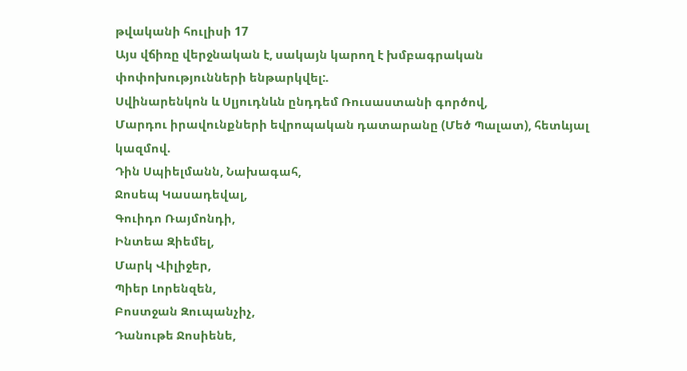թվականի հուլիսի 17
Այս վճիռը վերջնական է, սակայն կարող է խմբագրական փոփոխությունների ենթարկվել:.
Սվինարենկոն և Սլյուդնևն ընդդեմ Ռուսաստանի գործով,
Մարդու իրավունքների եվրոպական դատարանը (Մեծ Պալատ), հետևյալ կազմով.
Դին Սպիելմանն, Նախագահ,
Ջոսեպ Կասադեվալ,
Գուիդո Ռայմոնդի,
Ինտեա Զիեմել,
Մարկ Վիլիջեր,
Պիեր Լորենզեն,
Բոստջան Զուպանչիչ,
Դանութե Ջոսիենե,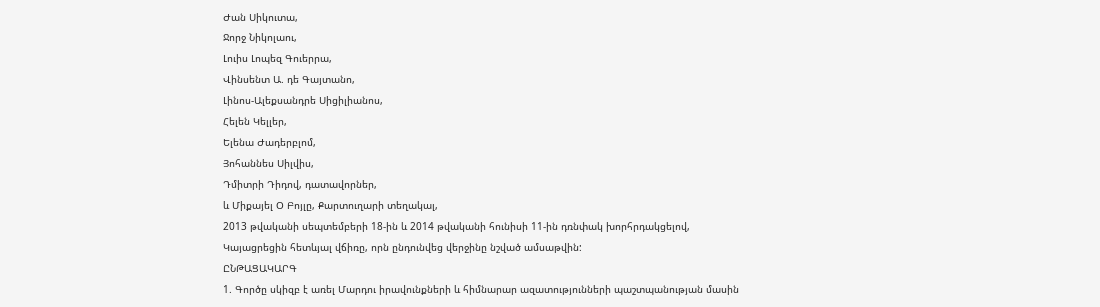Ժան Սիկուտա,
Ջորջ Նիկոլաու,
Լուիս Լոպեզ Գուերրա,
Վինսենտ Ա. դե Գայտանո,
Լինոս-Ալեքսանդրե Սիցիլիանոս,
Հելեն Կելլեր,
Ելենա Ժադերբլոմ,
Յոհաննես Սիլվիս,
Դմիտրի Դիդով, դատավորներ,
և Միքայել Օ Բոյլը, Քարտուղարի տեղակալ,
2013 թվականի սեպտեմբերի 18-ին և 2014 թվականի հունիսի 11-ին դռնփակ խորհրդակցելով,
Կայացրեցին հետևյալ վճիռը, որն ընդունվեց վերջինը նշված ամսաթվին:
ԸՆԹԱՑԱԿԱՐԳ
1. Գործը սկիզբ է առել Մարդու իրավունքների և հիմնարար ազատությունների պաշտպանության մասին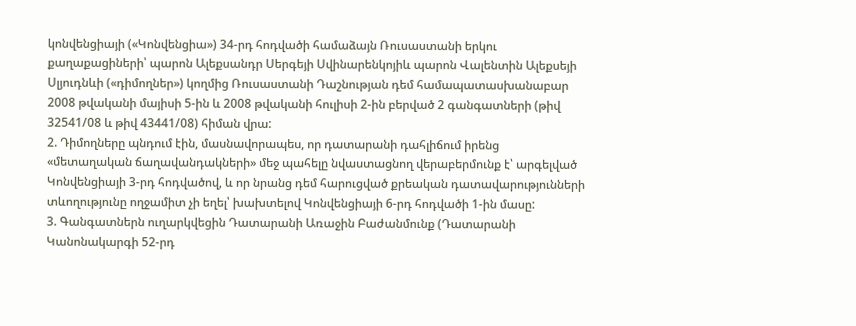կոնվենցիայի («Կոնվենցիա») 34-րդ հոդվածի համաձայն Ռուսաստանի երկու քաղաքացիների՝ պարոն Ալեքսանդր Սերգեյի Սվինարենկոյիև պարոն Վալենտին Ալեքսեյի Սլյուդնևի («դիմողներ») կողմից Ռուսաստանի Դաշնության դեմ համապատասխանաբար 2008 թվականի մայիսի 5-ին և 2008 թվականի հուլիսի 2-ին բերված 2 գանգատների (թիվ 32541/08 և թիվ 43441/08) հիման վրա:
2. Դիմողները պնդում էին, մասնավորապես, որ դատարանի դահլիճում իրենց «մետաղական ճաղավանդակների» մեջ պահելը նվաստացնող վերաբերմունք է՝ արգելված Կոնվենցիայի 3-րդ հոդվածով, և որ նրանց դեմ հարուցված քրեական դատավարությունների տևողությունը ողջամիտ չի եղել՝ խախտելով Կոնվենցիայի 6-րդ հոդվածի 1-ին մասը:
3. Գանգատներն ուղարկվեցին Դատարանի Առաջին Բաժանմունք (Դատարանի Կանոնակարգի 52-րդ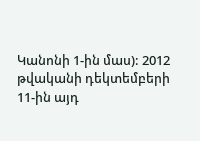Կանոնի 1-ին մաս): 2012 թվականի դեկտեմբերի 11-ին այդ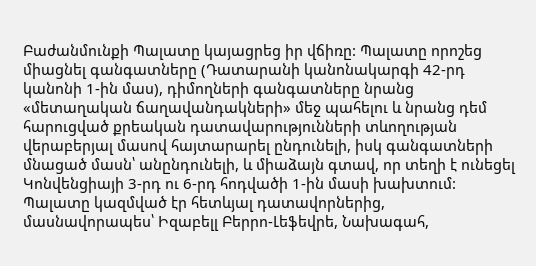Բաժանմունքի Պալատը կայացրեց իր վճիռը: Պալատը որոշեց միացնել գանգատները (Դատարանի կանոնակարգի 42-րդ կանոնի 1-ին մաս), դիմողների գանգատները նրանց «մետաղական ճաղավանդակների» մեջ պահելու և նրանց դեմ հարուցված քրեական դատավարությունների տևողության վերաբերյալ մասով հայտարարել ընդունելի, իսկ գանգատների մնացած մասն՝ անընդունելի, և միաձայն գտավ, որ տեղի է ունեցել Կոնվենցիայի 3-րդ ու 6-րդ հոդվածի 1-ին մասի խախտում: Պալատը կազմված էր հետևյալ դատավորներից, մասնավորապես՝ Իզաբելլ Բերրո-Լեֆեվրե, Նախագահ,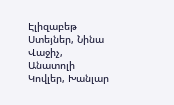Էլիզաբեթ Ստեյներ, Նինա Վաջիչ, Անատոլի Կովլեր, Խանլար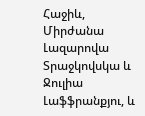Հաջիև, Միրժանա Լազարովա Տրաջկովսկա և Ջուլիա Լաֆֆրանքյու, և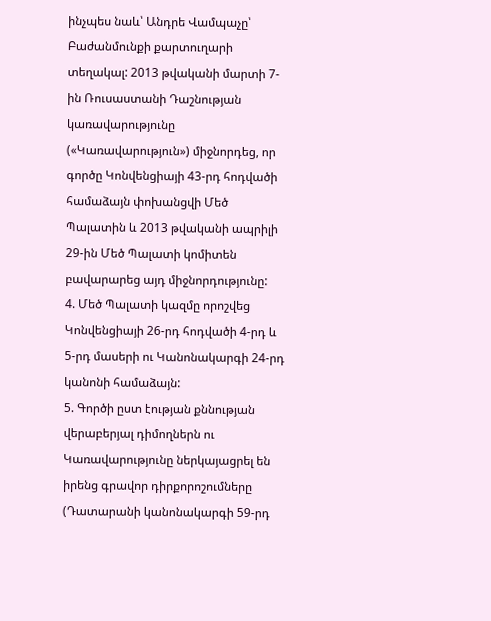ինչպես նաև՝ Անդրե Վամպաչը՝ Բաժանմունքի քարտուղարի տեղակալ: 2013 թվականի մարտի 7-ին Ռուսաստանի Դաշնության կառավարությունը («Կառավարություն») միջնորդեց, որ գործը Կոնվենցիայի 43-րդ հոդվածի համաձայն փոխանցվի Մեծ Պալատին և 2013 թվականի ապրիլի 29-ին Մեծ Պալատի կոմիտեն բավարարեց այդ միջնորդությունը:
4. Մեծ Պալատի կազմը որոշվեց Կոնվենցիայի 26-րդ հոդվածի 4-րդ և 5-րդ մասերի ու Կանոնակարգի 24-րդ կանոնի համաձայն:
5. Գործի ըստ էության քննության վերաբերյալ դիմողներն ու Կառավարությունը ներկայացրել են իրենց գրավոր դիրքորոշումները (Դատարանի կանոնակարգի 59-րդ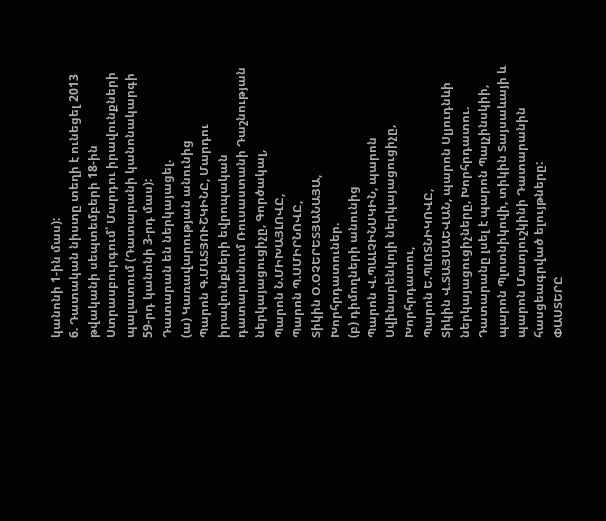կանոնի 1-ին մաս):
6. Դատական նիստը տեղի է ունեցել 2013 թվականի սեպտեմբերի 18-ին Ստրասբուրգում՝ Մարդու իրավունքների պալատում (Դատարանի կանոնակարգի 59-րդ կանոնի 3-րդ մաս):
Դատարան են ներկայացել.
(ա) Կառավարության անունից
Պարոն Գ.ՄԱՏՅՈՒՇԿԻՆԸ, Մարդու իրավունքների եվրոպական դատարանում Ռուսաստանի Դաշնության ներկայացուցիչը, Գործակալ,
Պարոն Ն.ՄԻԽԱՅԼՈՎԸ,
Պարոն Պ.ՍՄԻՐՆՈՎԸ,
Տիկին Օ.ՕՉԵՐԵՏՅԱՆԱՅԱ, Խորհրդատուներ.
(բ) դիմողների անունից
Պարոն Վ.ՊԱԼՉԻՆՍԿԻՆ, պարոն Սվինարենկոյի ներկայացուցիչը, Խորհրդատու,
Պարոն Ե.ՊԼՈՏՆԻԿՈՎԸ,
Տիկին Վ.ՏԱՅՍԱԵՎԱՆ, պարոն Սլյուդնևի ներկայացուցիչները, Խորհրդատու.
Դատարանը լսել է պարոն Պալչինսկիի, պարոն Պլոտնիկովի, տիկին Տայսաևայի և պարոն Մատյուշկինի Դատարանին հասցեագրված ելույթները:
ՓԱՍՏԵՐԸ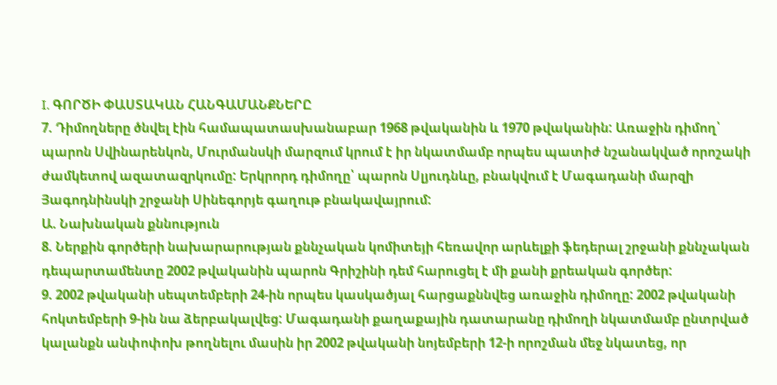I. ԳՈՐԾԻ ՓԱՍՏԱԿԱՆ ՀԱՆԳԱՄԱՆՔՆԵՐԸ
7. Դիմողները ծնվել էին համապատասխանաբար 1968 թվականին և 1970 թվականին: Առաջին դիմող՝ պարոն Սվինարենկոն, Մուրմանսկի մարզում կրում է իր նկատմամբ որպես պատիժ նշանակված որոշակի ժամկետով ազատազրկումը: Երկրորդ դիմողը՝ պարոն Սլյուդնևը, բնակվում է Մագադանի մարզի Յագոդնինսկի շրջանի Սինեգորյե գաղութ բնակավայրում:
Ա. Նախնական քննություն
8. Ներքին գործերի նախարարության քննչական կոմիտեյի հեռավոր արևելքի ֆեդերալ շրջանի քննչական դեպարտամենտը 2002 թվականին պարոն Գրիշինի դեմ հարուցել է մի քանի քրեական գործեր:
9. 2002 թվականի սեպտեմբերի 24-ին որպես կասկածյալ հարցաքննվեց առաջին դիմողը: 2002 թվականի հոկտեմբերի 9-ին նա ձերբակալվեց: Մագադանի քաղաքային դատարանը դիմողի նկատմամբ ընտրված կալանքն անփոփոխ թողնելու մասին իր 2002 թվականի նոյեմբերի 12-ի որոշման մեջ նկատեց, որ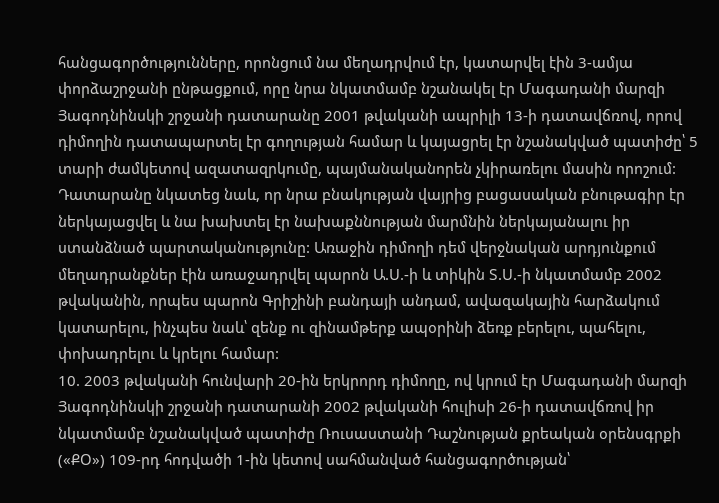հանցագործությունները, որոնցում նա մեղադրվում էր, կատարվել էին 3-ամյա փորձաշրջանի ընթացքում, որը նրա նկատմամբ նշանակել էր Մագադանի մարզի Յագոդնինսկի շրջանի դատարանը 2001 թվականի ապրիլի 13-ի դատավճռով, որով դիմողին դատապարտել էր գողության համար և կայացրել էր նշանակված պատիժը՝ 5 տարի ժամկետով ազատազրկումը, պայմանականորեն չկիրառելու մասին որոշում: Դատարանը նկատեց նաև, որ նրա բնակության վայրից բացասական բնութագիր էր ներկայացվել և նա խախտել էր նախաքննության մարմնին ներկայանալու իր ստանձնած պարտականությունը: Առաջին դիմողի դեմ վերջնական արդյունքում մեղադրանքներ էին առաջադրվել պարոն Ա.Ս.-ի և տիկին Տ.Ս.-ի նկատմամբ 2002 թվականին, որպես պարոն Գրիշինի բանդայի անդամ, ավազակային հարձակում կատարելու, ինչպես նաև՝ զենք ու զինամթերք ապօրինի ձեռք բերելու, պահելու, փոխադրելու և կրելու համար:
10. 2003 թվականի հունվարի 20-ին երկրորդ դիմողը, ով կրում էր Մագադանի մարզի Յագոդնինսկի շրջանի դատարանի 2002 թվականի հուլիսի 26-ի դատավճռով իր նկատմամբ նշանակված պատիժը Ռուսաստանի Դաշնության քրեական օրենսգրքի («ՔՕ») 109-րդ հոդվածի 1-ին կետով սահմանված հանցագործության՝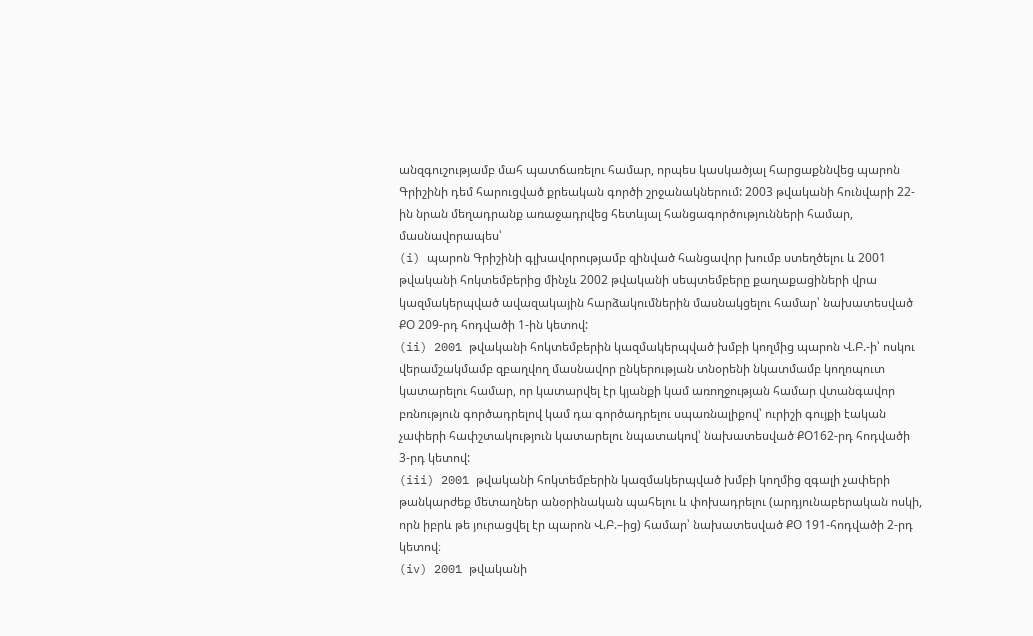անզգուշությամբ մահ պատճառելու համար, որպես կասկածյալ հարցաքննվեց պարոն Գրիշինի դեմ հարուցված քրեական գործի շրջանակներում: 2003 թվականի հունվարի 22-ին նրան մեղադրանք առաջադրվեց հետևյալ հանցագործությունների համար, մասնավորապես՝
(i) պարոն Գրիշինի գլխավորությամբ զինված հանցավոր խումբ ստեղծելու և 2001 թվականի հոկտեմբերից մինչև 2002 թվականի սեպտեմբերը քաղաքացիների վրա կազմակերպված ավազակային հարձակումներին մասնակցելու համար՝ նախատեսված ՔՕ 209-րդ հոդվածի 1-ին կետով:
(ii) 2001 թվականի հոկտեմբերին կազմակերպված խմբի կողմից պարոն Վ.Բ.-ի՝ ոսկու վերամշակմամբ զբաղվող մասնավոր ընկերության տնօրենի նկատմամբ կողոպուտ կատարելու համար, որ կատարվել էր կյանքի կամ առողջության համար վտանգավոր բռնություն գործադրելով կամ դա գործադրելու սպառնալիքով՝ ուրիշի գույքի էական չափերի հափշտակություն կատարելու նպատակով՝ նախատեսված ՔՕ162-րդ հոդվածի 3-րդ կետով:
(iii) 2001 թվականի հոկտեմբերին կազմակերպված խմբի կողմից զգալի չափերի թանկարժեք մետաղներ անօրինական պահելու և փոխադրելու (արդյունաբերական ոսկի, որն իբրև թե յուրացվել էր պարոն Վ.Բ.–ից) համար՝ նախատեսված ՔՕ 191-հոդվածի 2-րդ կետով։
(iv) 2001 թվականի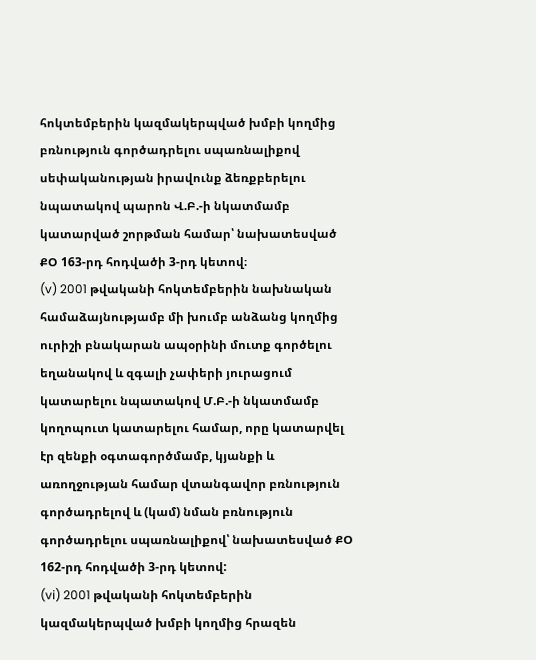հոկտեմբերին կազմակերպված խմբի կողմից բռնություն գործադրելու սպառնալիքով սեփականության իրավունք ձեռքբերելու նպատակով պարոն Վ.Բ.-ի նկատմամբ կատարված շորթման համար՝ նախատեսված ՔՕ 163-րդ հոդվածի 3-րդ կետով։
(v) 2001 թվականի հոկտեմբերին նախնական համաձայնությամբ մի խումբ անձանց կողմից ուրիշի բնակարան ապօրինի մուտք գործելու եղանակով և զգալի չափերի յուրացում կատարելու նպատակով Մ.Բ.-ի նկատմամբ կողոպուտ կատարելու համար, որը կատարվել էր զենքի օգտագործմամբ, կյանքի և առողջության համար վտանգավոր բռնություն գործադրելով և (կամ) նման բռնություն գործադրելու սպառնալիքով՝ նախատեսված ՔՕ 162-րդ հոդվածի 3-րդ կետով:
(vi) 2001 թվականի հոկտեմբերին կազմակերպված խմբի կողմից հրազեն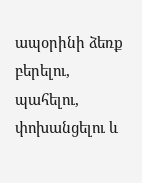ապօրինի ձեռք բերելու, պահելու, փոխանցելու և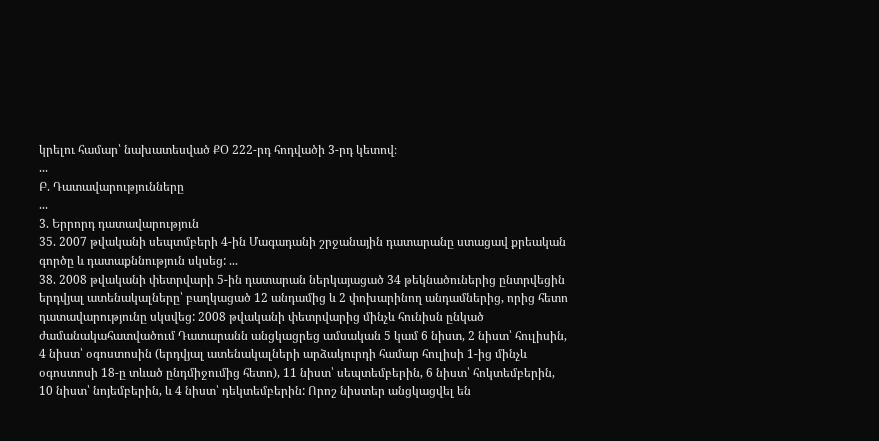կրելու համար՝ նախատեսված ՔՕ 222-րդ հոդվածի 3-րդ կետով։
...
Բ. Դատավարությունները
...
3. Երրորդ դատավարություն
35. 2007 թվականի սեպտմբերի 4-ին Մագադանի շրջանային դատարանը ստացավ քրեական գործը և դատաքննություն սկսեց: ...
38. 2008 թվականի փետրվարի 5-ին դատարան ներկայացած 34 թեկնածուներից ընտրվեցին երդվյալ ատենակալները՝ բաղկացած 12 անդամից և 2 փոխարինող անդամներից, որից հետո դատավարությունը սկսվեց: 2008 թվականի փետրվարից մինչև հունիսն ընկած ժամանակահատվածում Դատարանն անցկացրեց ամսական 5 կամ 6 նիստ, 2 նիստ՝ հուլիսին, 4 նիստ՝ օգոստոսին (երդվյալ ատենակալների արձակուրդի համար հուլիսի 1-ից մինչև օգոստոսի 18-ը տևած ընդմիջումից հետո), 11 նիստ՝ սեպտեմբերին, 6 նիստ՝ հոկտեմբերին, 10 նիստ՝ նոյեմբերին, և 4 նիստ՝ դեկտեմբերին: Որոշ նիստեր անցկացվել են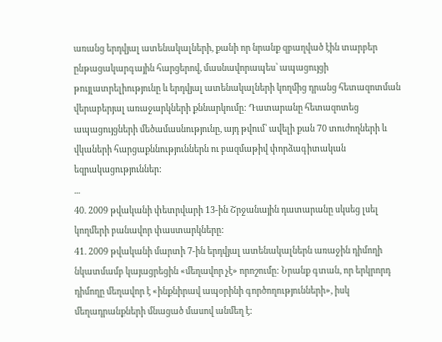առանց երդվյալ ատենակալների, քանի որ նրանք զբաղված էին տարբեր ընթացակարգային հարցերով, մասնավորապես՝ ապացույցի թույլատրելիությունը և երդվյալ ատենակալների կողմից դրանց հետազոտման վերաբերյալ առաջարկների քննարկումը: Դատարանը հետազոտեց ապացույցների մեծամասնությունը, այդ թվում՝ ավելի քան 70 տուժողների և վկաների հարցաքննություններն ու բազմաթիվ փորձագիտական եզրակացություններ:
...
40. 2009 թվականի փետրվարի 13-ին Շրջանային դատարանը սկսեց լսել կողմերի բանավոր փաստարկները:
41. 2009 թվականի մարտի 7-ին երդվյալ ատենակալներն առաջին դիմողի նկատմամբ կայացրեցին «մեղավոր չէ» որոշումը: Նրանք գտան, որ երկրորդ դիմողը մեղավոր է «ինքնիրավ ապօրինի գործողությունների», իսկ մեղադրանքների մնացած մասով անմեղ է: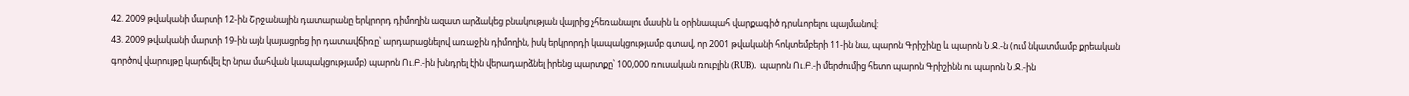42. 2009 թվականի մարտի 12-ին Շրջանային դատարանը երկրորդ դիմողին ազատ արձակեց բնակության վայրից չհեռանալու մասին և օրինապահ վարքագիծ դրսևորելու պայմանով:
43. 2009 թվականի մարտի 19-ին այն կայացրեց իր դատավճիռը՝ արդարացնելով առաջին դիմողին, իսկ երկրորդի կապակցությամբ գտավ, որ 2001 թվականի հոկտեմբերի 11-ին նա, պարոն Գրիշինը և պարոն Ն.Ջ.-ն (ում նկատմամբ քրեական գործով վարույթը կարճվել էր նրա մահվան կապակցությամբ) պարոն Ու.Բ.-ին խնդրել էին վերադարձնել իրենց պարտքը՝ 100,000 ռուսական ռուբլին (RUB). պարոն Ու.Բ.-ի մերժումից հետո պարոն Գրիշինն ու պարոն Ն.Ջ.-ին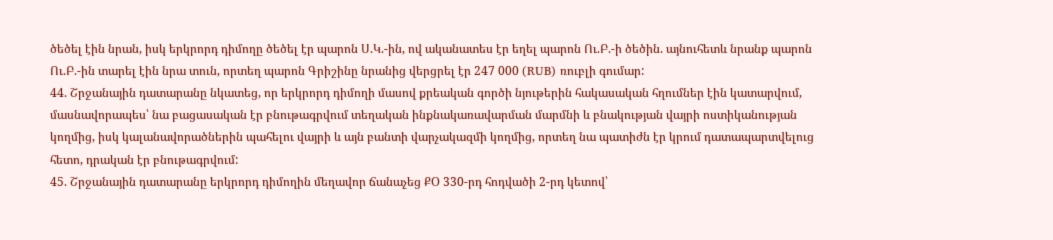ծեծել էին նրան, իսկ երկրորդ դիմողը ծեծել էր պարոն Ս.Կ.-ին, ով ականատես էր եղել պարոն Ու.Բ.-ի ծեծին. այնուհետև նրանք պարոն Ու.Բ.-ին տարել էին նրա տուն, որտեղ պարոն Գրիշինը նրանից վերցրել էր 247 000 (RUB) ռուբլի գումար:
44. Շրջանային դատարանը նկատեց, որ երկրորդ դիմողի մասով քրեական գործի նյութերին հակասական հղումներ էին կատարվում, մասնավորապես՝ նա բացասական էր բնութագրվում տեղական ինքնակառավարման մարմնի և բնակության վայրի ոստիկանության կողմից, իսկ կալանավորածներին պահելու վայրի և այն բանտի վարչակազմի կողմից, որտեղ նա պատիժն էր կրում դատապարտվելուց հետո, դրական էր բնութագրվում:
45. Շրջանային դատարանը երկրորդ դիմողին մեղավոր ճանաչեց ՔՕ 330-րդ հոդվածի 2-րդ կետով՝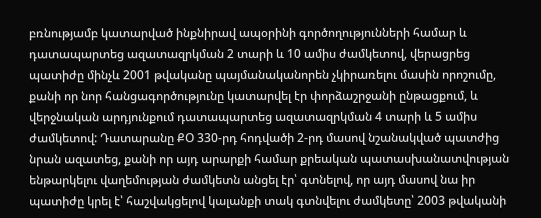բռնությամբ կատարված ինքնիրավ ապօրինի գործողությունների համար և դատապարտեց ազատազրկման 2 տարի և 10 ամիս ժամկետով, վերացրեց պատիժը մինչև 2001 թվականը պայմանականորեն չկիրառելու մասին որոշումը, քանի որ նոր հանցագործությունը կատարվել էր փորձաշրջանի ընթացքում, և վերջնական արդյունքում դատապարտեց ազատազրկման 4 տարի և 5 ամիս ժամկետով: Դատարանը ՔՕ 330-րդ հոդվածի 2-րդ մասով նշանակված պատժից նրան ազատեց, քանի որ այդ արարքի համար քրեական պատասխանատվության ենթարկելու վաղեմության ժամկետն անցել էր՝ գտնելով, որ այդ մասով նա իր պատիժը կրել է՝ հաշվակցելով կալանքի տակ գտնվելու ժամկետը՝ 2003 թվականի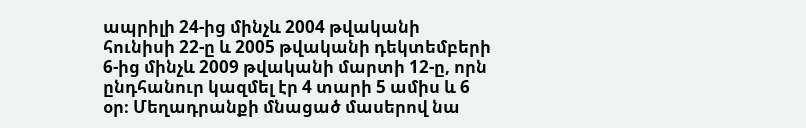ապրիլի 24-ից մինչև 2004 թվականի հունիսի 22-ը և 2005 թվականի դեկտեմբերի 6-ից մինչև 2009 թվականի մարտի 12-ը, որն ընդհանուր կազմել էր 4 տարի 5 ամիս և 6 օր։ Մեղադրանքի մնացած մասերով նա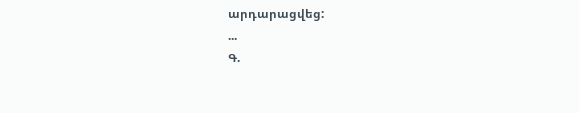արդարացվեց:
...
Գ.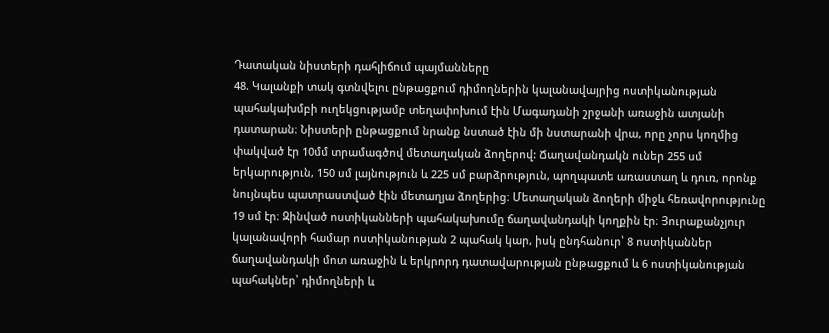Դատական նիստերի դահլիճում պայմանները
48. Կալանքի տակ գտնվելու ընթացքում դիմողներին կալանավայրից ոստիկանության պահակախմբի ուղեկցությամբ տեղափոխում էին Մագադանի շրջանի առաջին ատյանի դատարան։ Նիստերի ընթացքում նրանք նստած էին մի նստարանի վրա, որը չորս կողմից փակված էր 10մմ տրամագծով մետաղական ձողերով: Ճաղավանդակն ուներ 255 սմ երկարություն, 150 սմ լայնություն և 225 սմ բարձրություն, պողպատե առաստաղ և դուռ, որոնք նույնպես պատրաստված էին մետաղյա ձողերից։ Մետաղական ձողերի միջև հեռավորությունը 19 սմ էր։ Զինված ոստիկանների պահակախումը ճաղավանդակի կողքին էր։ Յուրաքանչյուր կալանավորի համար ոստիկանության 2 պահակ կար, իսկ ընդհանուր՝ 8 ոստիկաններ ճաղավանդակի մոտ առաջին և երկրորդ դատավարության ընթացքում և 6 ոստիկանության պահակներ՝ դիմողների և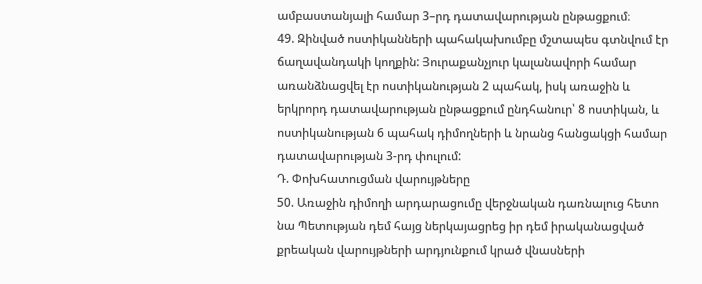ամբաստանյալի համար 3–րդ դատավարության ընթացքում։
49. Զինված ոստիկանների պահակախումբը մշտապես գտնվում էր ճաղավանդակի կողքին: Յուրաքանչյուր կալանավորի համար առանձնացվել էր ոստիկանության 2 պահակ, իսկ առաջին և երկրորդ դատավարության ընթացքում ընդհանուր՝ 8 ոստիկան, և ոստիկանության 6 պահակ դիմողների և նրանց հանցակցի համար դատավարության 3-րդ փուլում:
Դ. Փոխհատուցման վարույթները
50. Առաջին դիմողի արդարացումը վերջնական դառնալուց հետո նա Պետության դեմ հայց ներկայացրեց իր դեմ իրականացված քրեական վարույթների արդյունքում կրած վնասների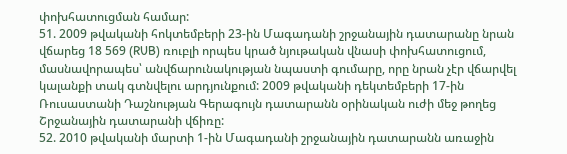փոխհատուցման համար:
51. 2009 թվականի հոկտեմբերի 23-ին Մագադանի շրջանային դատարանը նրան վճարեց 18 569 (RUB) ռուբլի որպես կրած նյութական վնասի փոխհատուցում, մասնավորապես՝ անվճարունակության նպաստի գումարը, որը նրան չէր վճարվել կալանքի տակ գտնվելու արդյունքում: 2009 թվականի դեկտեմբերի 17-ին Ռուսաստանի Դաշնության Գերագույն դատարանն օրինական ուժի մեջ թողեց Շրջանային դատարանի վճիռը:
52. 2010 թվականի մարտի 1-ին Մագադանի շրջանային դատարանն առաջին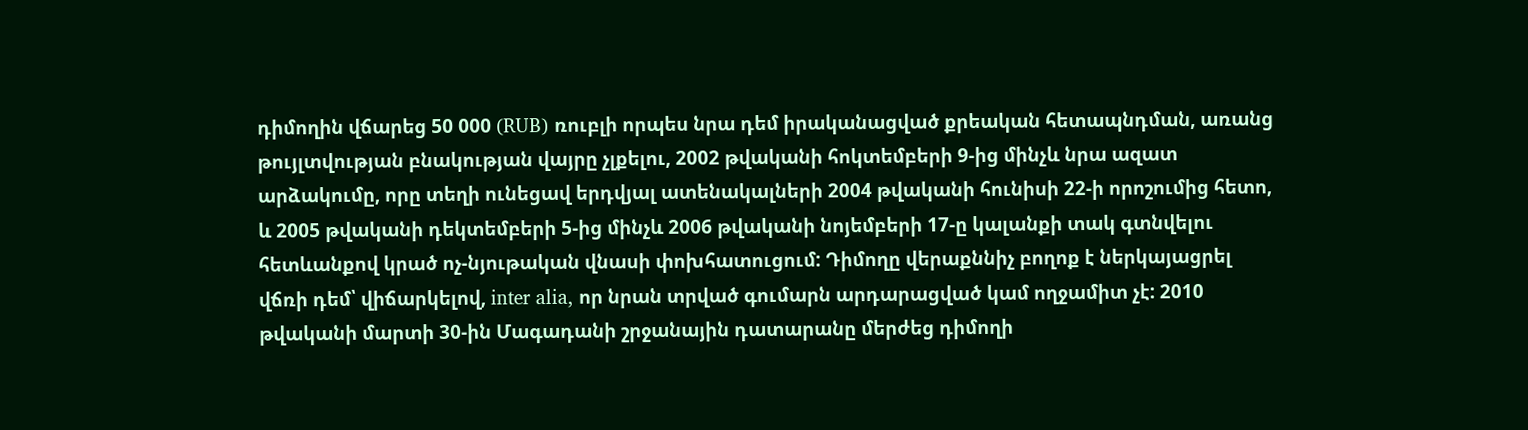դիմողին վճարեց 50 000 (RUB) ռուբլի որպես նրա դեմ իրականացված քրեական հետապնդման, առանց թույլտվության բնակության վայրը չլքելու, 2002 թվականի հոկտեմբերի 9-ից մինչև նրա ազատ արձակումը, որը տեղի ունեցավ երդվյալ ատենակալների 2004 թվականի հունիսի 22-ի որոշումից հետո, և 2005 թվականի դեկտեմբերի 5-ից մինչև 2006 թվականի նոյեմբերի 17-ը կալանքի տակ գտնվելու հետևանքով կրած ոչ-նյութական վնասի փոխհատուցում: Դիմողը վերաքննիչ բողոք է ներկայացրել վճռի դեմ՝ վիճարկելով, inter alia, որ նրան տրված գումարն արդարացված կամ ողջամիտ չէ: 2010 թվականի մարտի 30-ին Մագադանի շրջանային դատարանը մերժեց դիմողի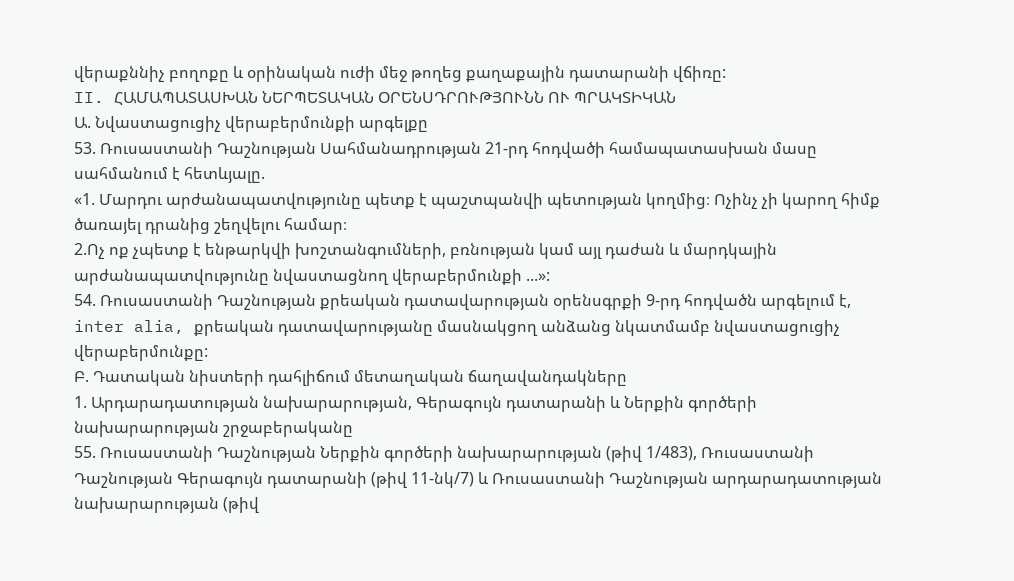վերաքննիչ բողոքը և օրինական ուժի մեջ թողեց քաղաքային դատարանի վճիռը:
II. ՀԱՄԱՊԱՏԱՍԽԱՆ ՆԵՐՊԵՏԱԿԱՆ ՕՐԵՆՍԴՐՈՒԹՅՈՒՆՆ ՈՒ ՊՐԱԿՏԻԿԱՆ
Ա. Նվաստացուցիչ վերաբերմունքի արգելքը
53. Ռուսաստանի Դաշնության Սահմանադրության 21-րդ հոդվածի համապատասխան մասը սահմանում է հետևյալը.
«1. Մարդու արժանապատվությունը պետք է պաշտպանվի պետության կողմից։ Ոչինչ չի կարող հիմք ծառայել դրանից շեղվելու համար։
2.Ոչ ոք չպետք է ենթարկվի խոշտանգումների, բռնության կամ այլ դաժան և մարդկային արժանապատվությունը նվաստացնող վերաբերմունքի ...»:
54. Ռուսաստանի Դաշնության քրեական դատավարության օրենսգրքի 9-րդ հոդվածն արգելում է, inter alia, քրեական դատավարությանը մասնակցող անձանց նկատմամբ նվաստացուցիչ վերաբերմունքը:
Բ. Դատական նիստերի դահլիճում մետաղական ճաղավանդակները
1. Արդարադատության նախարարության, Գերագույն դատարանի և Ներքին գործերի նախարարության շրջաբերականը
55. Ռուսաստանի Դաշնության Ներքին գործերի նախարարության (թիվ 1/483), Ռուսաստանի Դաշնության Գերագույն դատարանի (թիվ 11-նկ/7) և Ռուսաստանի Դաշնության արդարադատության նախարարության (թիվ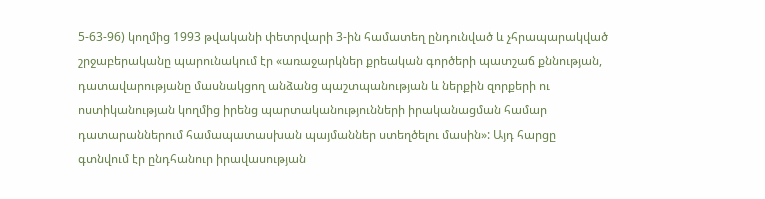5-63-96) կողմից 1993 թվականի փետրվարի 3-ին համատեղ ընդունված և չհրապարակված շրջաբերականը պարունակում էր «առաջարկներ քրեական գործերի պատշաճ քննության, դատավարությանը մասնակցող անձանց պաշտպանության և ներքին զորքերի ու ոստիկանության կողմից իրենց պարտականությունների իրականացման համար դատարաններում համապատասխան պայմաններ ստեղծելու մասին»: Այդ հարցը գտնվում էր ընդհանուր իրավասության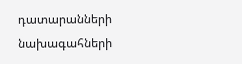դատարանների նախագահների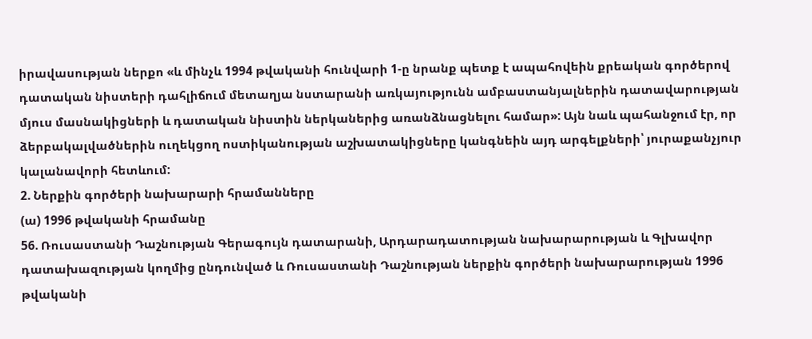իրավասության ներքո «և մինչև 1994 թվականի հունվարի 1-ը նրանք պետք է ապահովեին քրեական գործերով դատական նիստերի դահլիճում մետաղյա նստարանի առկայությունն ամբաստանյալներին դատավարության մյուս մասնակիցների և դատական նիստին ներկաներից առանձնացնելու համար»: Այն նաև պահանջում էր, որ ձերբակալվածներին ուղեկցող ոստիկանության աշխատակիցները կանգնեին այդ արգելքների՝ յուրաքանչյուր կալանավորի հետևում:
2. Ներքին գործերի նախարարի հրամանները
(ա) 1996 թվականի հրամանը
56. Ռուսաստանի Դաշնության Գերագույն դատարանի, Արդարադատության նախարարության և Գլխավոր դատախազության կողմից ընդունված և Ռուսաստանի Դաշնության ներքին գործերի նախարարության 1996 թվականի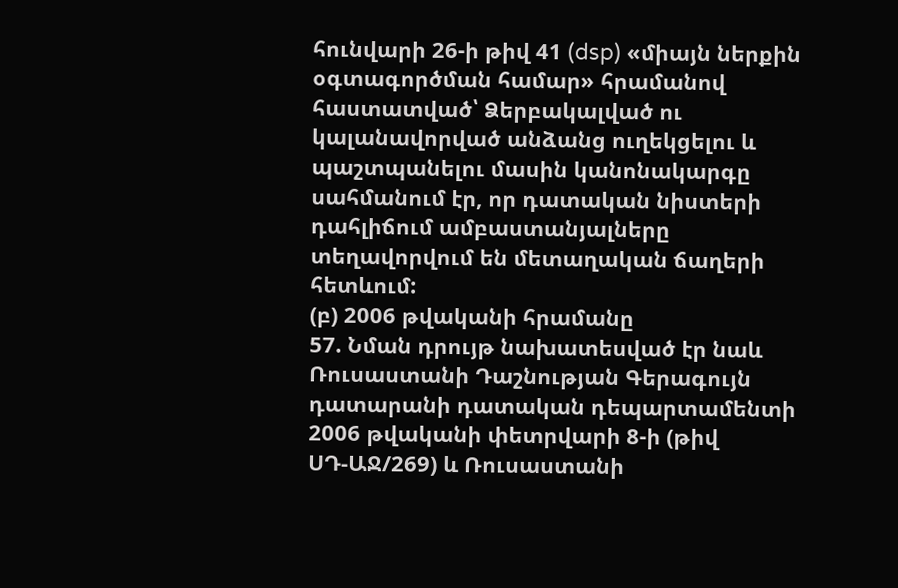հունվարի 26-ի թիվ 41 (dsp) «միայն ներքին օգտագործման համար» հրամանով հաստատված՝ Ձերբակալված ու կալանավորված անձանց ուղեկցելու և պաշտպանելու մասին կանոնակարգը սահմանում էր, որ դատական նիստերի դահլիճում ամբաստանյալները տեղավորվում են մետաղական ճաղերի հետևում:
(բ) 2006 թվականի հրամանը
57. Նման դրույթ նախատեսված էր նաև Ռուսաստանի Դաշնության Գերագույն դատարանի դատական դեպարտամենտի 2006 թվականի փետրվարի 8-ի (թիվ ՍԴ‑ԱՋ/269) և Ռուսաստանի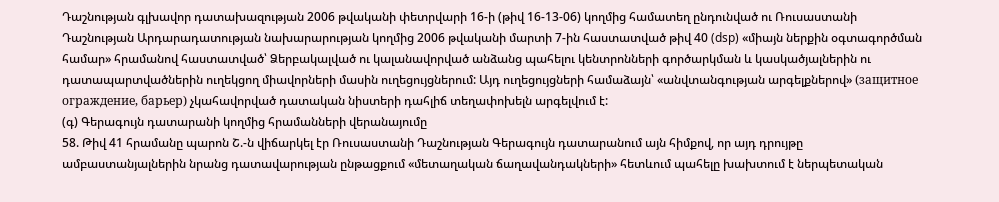Դաշնության գլխավոր դատախազության 2006 թվականի փետրվարի 16-ի (թիվ 16‑13‑06) կողմից համատեղ ընդունված ու Ռուսաստանի Դաշնության Արդարադատության նախարարության կողմից 2006 թվականի մարտի 7-ին հաստատված թիվ 40 (dsp) «միայն ներքին օգտագործման համար» հրամանով հաստատված՝ Ձերբակալված ու կալանավորված անձանց պահելու կենտրոնների գործարկման և կասկածյալներին ու դատապարտվածներին ուղեկցող միավորների մասին ուղեցույցներում: Այդ ուղեցույցների համաձայն՝ «անվտանգության արգելքներով» (защитное ограждение, барьер) չկահավորված դատական նիստերի դահլիճ տեղափոխելն արգելվում է:
(գ) Գերագույն դատարանի կողմից հրամանների վերանայումը
58. Թիվ 41 հրամանը պարոն Շ.-ն վիճարկել էր Ռուսաստանի Դաշնության Գերագույն դատարանում այն հիմքով, որ այդ դրույթը ամբաստանյալներին նրանց դատավարության ընթացքում «մետաղական ճաղավանդակների» հետևում պահելը խախտում է ներպետական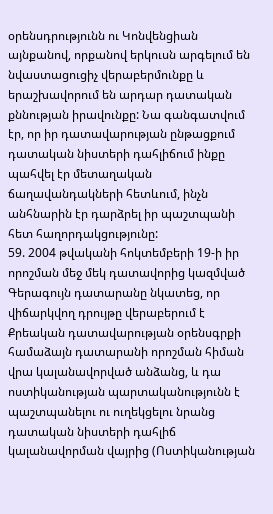օրենսդրությունն ու Կոնվենցիան այնքանով, որքանով երկուսն արգելում են նվաստացուցիչ վերաբերմունքը և երաշխավորում են արդար դատական քննության իրավունքը: Նա գանգատվում էր, որ իր դատավարության ընթացքում դատական նիստերի դահլիճում ինքը պահվել էր մետաղական ճաղավանդակների հետևում, ինչն անհնարին էր դարձրել իր պաշտպանի հետ հաղորդակցությունը:
59. 2004 թվականի հոկտեմբերի 19-ի իր որոշման մեջ մեկ դատավորից կազմված Գերագույն դատարանը նկատեց, որ վիճարկվող դրույթը վերաբերում է Քրեական դատավարության օրենսգրքի համաձայն դատարանի որոշման հիման վրա կալանավորված անձանց, և դա ոստիկանության պարտականությունն է պաշտպանելու ու ուղեկցելու նրանց դատական նիստերի դահլիճ կալանավորման վայրից (Ոստիկանության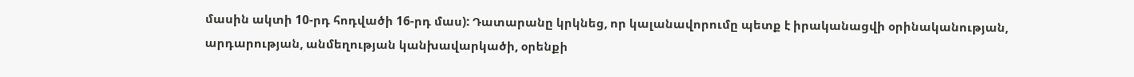մասին ակտի 10-րդ հոդվածի 16-րդ մաս): Դատարանը կրկնեց, որ կալանավորումը պետք է իրականացվի օրինականության, արդարության, անմեղության կանխավարկածի, օրենքի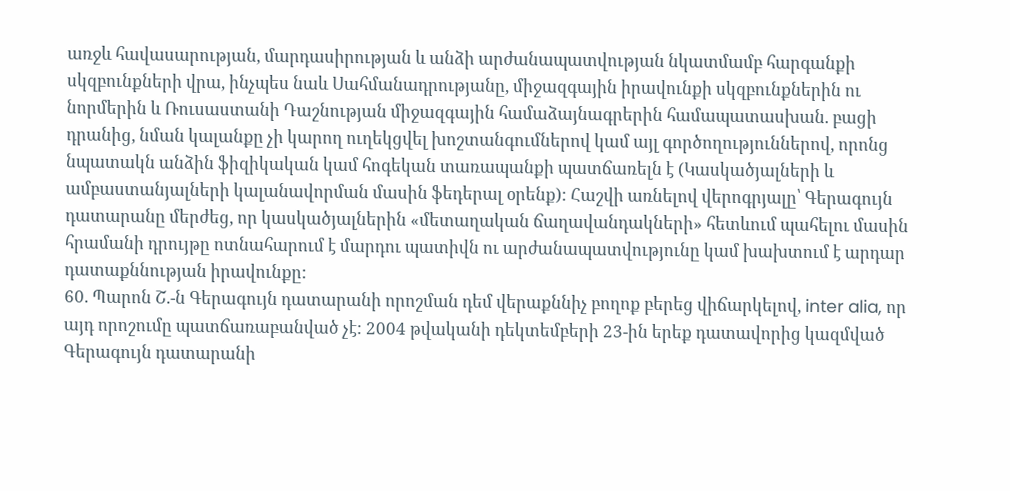առջև հավասարության, մարդասիրության և անձի արժանապատվության նկատմամբ հարգանքի սկզբունքների վրա, ինչպես նաև Սահմանադրությանը, միջազգային իրավունքի սկզբունքներին ու նորմերին և Ռուսաստանի Դաշնության միջազգային համաձայնագրերին համապատասխան. բացի դրանից, նման կալանքը չի կարող ուղեկցվել խոշտանգումներով կամ այլ գործողություններով, որոնց նպատակն անձին ֆիզիկական կամ հոգեկան տառապանքի պատճառելն է (Կասկածյալների և ամբաստանյալների կալանավորման մասին ֆեդերալ օրենք): Հաշվի առնելով վերոգրյալը՝ Գերագույն դատարանը մերժեց, որ կասկածյալներին «մետաղական ճաղավանդակների» հետևում պահելու մասին հրամանի դրույթը ոտնահարում է մարդու պատիվն ու արժանապատվությունը կամ խախտում է արդար դատաքննության իրավունքը:
60. Պարոն Շ.-ն Գերագույն դատարանի որոշման դեմ վերաքննիչ բողոք բերեց վիճարկելով, inter alia, որ այդ որոշումը պատճառաբանված չէ: 2004 թվականի դեկտեմբերի 23-ին երեք դատավորից կազմված Գերագույն դատարանի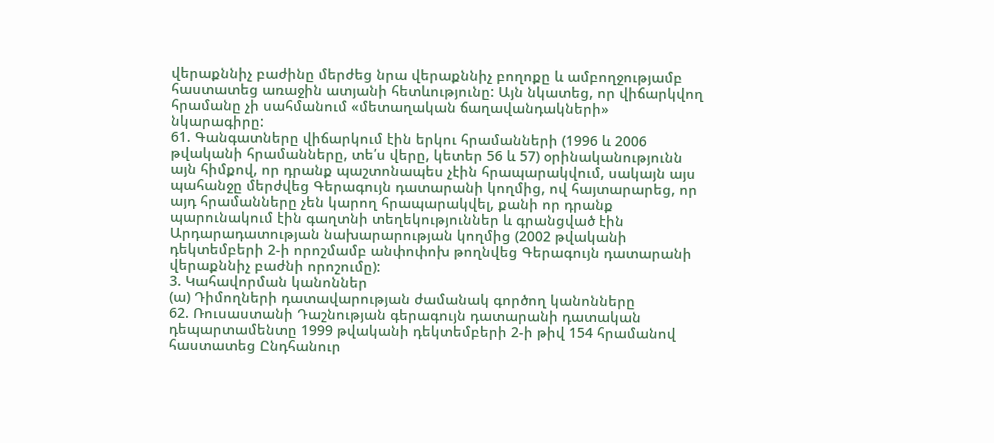վերաքննիչ բաժինը մերժեց նրա վերաքննիչ բողոքը և ամբողջությամբ հաստատեց առաջին ատյանի հետևությունը: Այն նկատեց, որ վիճարկվող հրամանը չի սահմանում «մետաղական ճաղավանդակների» նկարագիրը:
61. Գանգատները վիճարկում էին երկու հրամանների (1996 և 2006 թվականի հրամանները, տե՛ս վերը, կետեր 56 և 57) օրինականությունն այն հիմքով, որ դրանք պաշտոնապես չէին հրապարակվում, սակայն այս պահանջը մերժվեց Գերագույն դատարանի կողմից, ով հայտարարեց, որ այդ հրամանները չեն կարող հրապարակվել, քանի որ դրանք պարունակում էին գաղտնի տեղեկություններ և գրանցված էին Արդարադատության նախարարության կողմից (2002 թվականի դեկտեմբերի 2-ի որոշմամբ անփոփոխ թողնվեց Գերագույն դատարանի վերաքննիչ բաժնի որոշումը):
3. Կահավորման կանոններ
(ա) Դիմողների դատավարության ժամանակ գործող կանոնները
62. Ռուսաստանի Դաշնության գերագույն դատարանի դատական դեպարտամենտը 1999 թվականի դեկտեմբերի 2-ի թիվ 154 հրամանով հաստատեց Ընդհանուր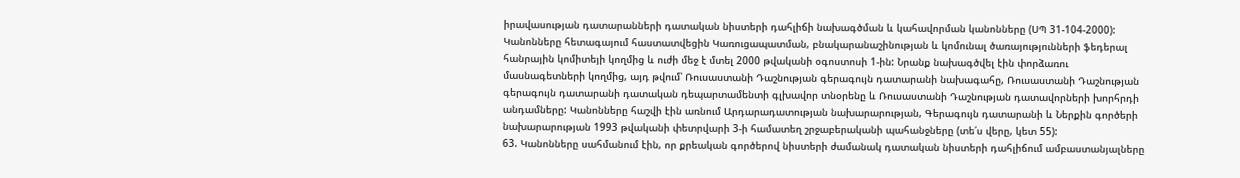իրավասության դատարանների դատական նիստերի դահլիճի նախագծման և կահավորման կանոնները (ՍՊ 31‑104‑2000): Կանոնները հետագայում հաստատվեցին Կառուցապատման, բնակարանաշինության և կոմունալ ծառայությունների ֆեդերալ հանրային կոմիտեյի կողմից և ուժի մեջ է մտել 2000 թվականի օգոստոսի 1-ին: Նրանք նախագծվել էին փորձառու մասնագետների կողմից, այդ թվում՝ Ռուսաստանի Դաշնության գերագույն դատարանի նախագահը, Ռուսաստանի Դաշնության գերագույն դատարանի դատական դեպարտամենտի գլխավոր տնօրենը և Ռուսաստանի Դաշնության դատավորների խորհրդի անդամները: Կանոնները հաշվի էին առնում Արդարադատության նախարարության, Գերագույն դատարանի և Ներքին գործերի նախարարության 1993 թվականի փետրվարի 3-ի համատեղ շրջաբերականի պահանջները (տե՛ս վերը, կետ 55):
63. Կանոնները սահմանում էին, որ քրեական գործերով նիստերի ժամանակ դատական նիստերի դահլիճում ամբաստանյալները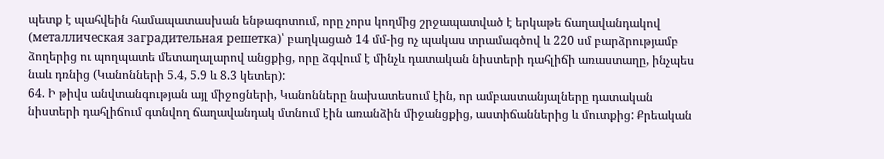պետք է պահվեին համապատասխան ենթագոտում, որը չորս կողմից շրջապատված է երկաթե ճաղավանդակով (металлическая заградительная решетка)՝ բաղկացած 14 մմ-ից ոչ պակաս տրամագծով և 220 սմ բարձրությամբ ձողերից ու պողպատե մետաղալարով անցքից, որը ձգվում է մինչև դատական նիստերի դահլիճի առաստաղը, ինչպես նաև դռնից (Կանոնների 5.4, 5.9 և 8.3 կետեր):
64. Ի թիվս անվտանգության այլ միջոցների, Կանոնները նախատեսում էին, որ ամբաստանյալները դատական նիստերի դահլիճում գտնվող ճաղավանդակ մտնում էին առանձին միջանցքից, աստիճաններից և մուտքից: Քրեական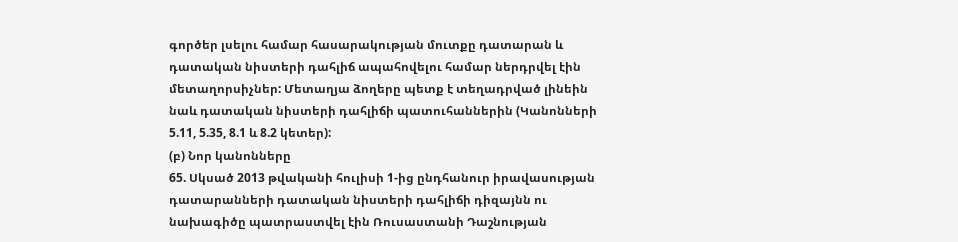գործեր լսելու համար հասարակության մուտքը դատարան և դատական նիստերի դահլիճ ապահովելու համար ներդրվել էին մետաղորսիչներ: Մետաղյա ձողերը պետք է տեղադրված լինեին նաև դատական նիստերի դահլիճի պատուհաններին (Կանոնների 5.11, 5.35, 8.1 և 8.2 կետեր):
(բ) Նոր կանոնները
65. Սկսած 2013 թվականի հուլիսի 1-ից ընդհանուր իրավասության դատարանների դատական նիստերի դահլիճի դիզայնն ու նախագիծը պատրաստվել էին Ռուսաստանի Դաշնության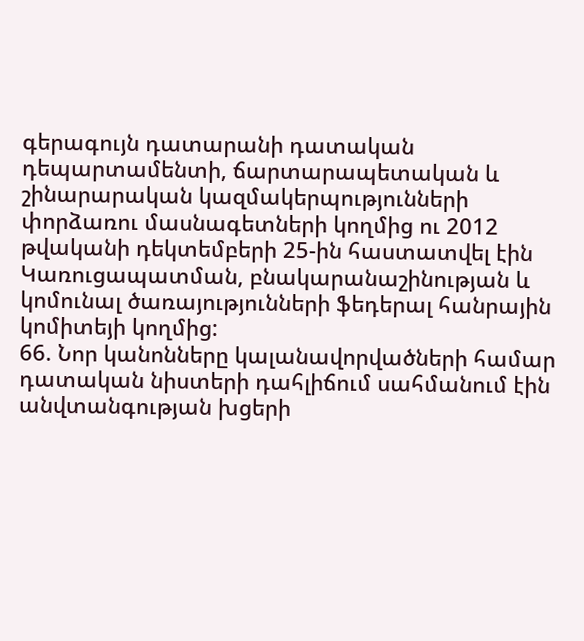գերագույն դատարանի դատական դեպարտամենտի, ճարտարապետական և շինարարական կազմակերպությունների փորձառու մասնագետների կողմից ու 2012 թվականի դեկտեմբերի 25-ին հաստատվել էին Կառուցապատման, բնակարանաշինության և կոմունալ ծառայությունների ֆեդերալ հանրային կոմիտեյի կողմից:
66. Նոր կանոնները կալանավորվածների համար դատական նիստերի դահլիճում սահմանում էին անվտանգության խցերի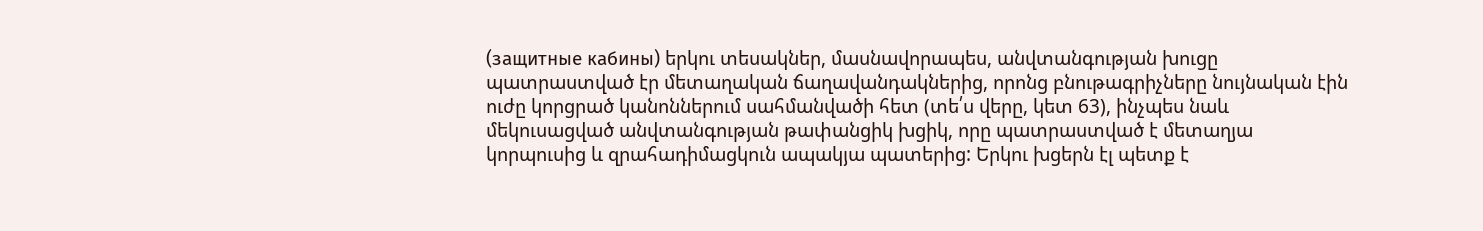(защитные кабины) երկու տեսակներ, մասնավորապես, անվտանգության խուցը պատրաստված էր մետաղական ճաղավանդակներից, որոնց բնութագրիչները նույնական էին ուժը կորցրած կանոններում սահմանվածի հետ (տե՛ս վերը, կետ 63), ինչպես նաև մեկուսացված անվտանգության թափանցիկ խցիկ, որը պատրաստված է մետաղյա կորպուսից և զրահադիմացկուն ապակյա պատերից: Երկու խցերն էլ պետք է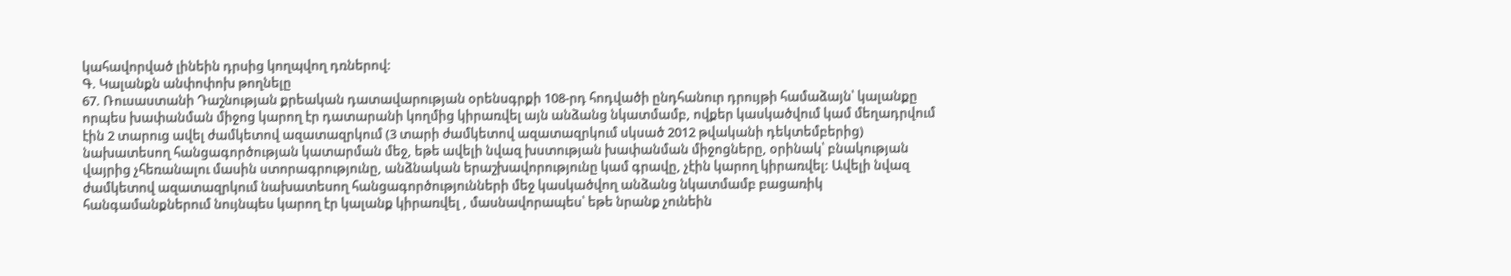կահավորված լինեին դրսից կողպվող դռներով:
Գ. Կալանքն անփոփոխ թողնելը
67. Ռուսաստանի Դաշնության քրեական դատավարության օրենսգրքի 108-րդ հոդվածի ընդհանուր դրույթի համաձայն՝ կալանքը որպես խափանման միջոց կարող էր դատարանի կողմից կիրառվել այն անձանց նկատմամբ, ովքեր կասկածվում կամ մեղադրվում էին 2 տարուց ավել ժամկետով ազատազրկում (3 տարի ժամկետով ազատազրկում սկսած 2012 թվականի դեկտեմբերից) նախատեսող հանցագործության կատարման մեջ, եթե ավելի նվազ խստության խափանման միջոցները, օրինակ՝ բնակության վայրից չհեռանալու մասին ստորագրությունը, անձնական երաշխավորությունը կամ գրավը, չէին կարող կիրառվել: Ավելի նվազ ժամկետով ազատազրկում նախատեսող հանցագործությունների մեջ կասկածվող անձանց նկատմամբ բացառիկ հանգամանքներում նույնպես կարող էր կալանք կիրառվել , մասնավորապես՝ եթե նրանք չունեին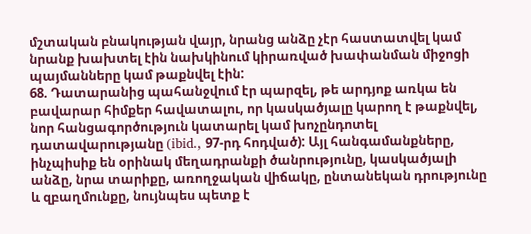մշտական բնակության վայր, նրանց անձը չէր հաստատվել կամ նրանք խախտել էին նախկինում կիրառված խափանման միջոցի պայմանները կամ թաքնվել էին:
68. Դատարանից պահանջվում էր պարզել, թե արդյոք առկա են բավարար հիմքեր հավատալու, որ կասկածյալը կարող է թաքնվել, նոր հանցագործություն կատարել կամ խոչընդոտել դատավարությանը (ibid., 97-րդ հոդված): Այլ հանգամանքները, ինչպիսիք են օրինակ մեղադրանքի ծանրությունը, կասկածյալի անձը, նրա տարիքը, առողջական վիճակը, ընտանեկան դրությունը և զբաղմունքը, նույնպես պետք է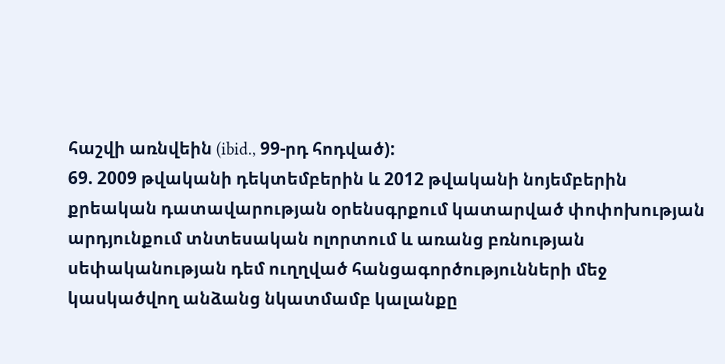հաշվի առնվեին (ibid., 99-րդ հոդված):
69. 2009 թվականի դեկտեմբերին և 2012 թվականի նոյեմբերին քրեական դատավարության օրենսգրքում կատարված փոփոխության արդյունքում տնտեսական ոլորտում և առանց բռնության սեփականության դեմ ուղղված հանցագործությունների մեջ կասկածվող անձանց նկատմամբ կալանքը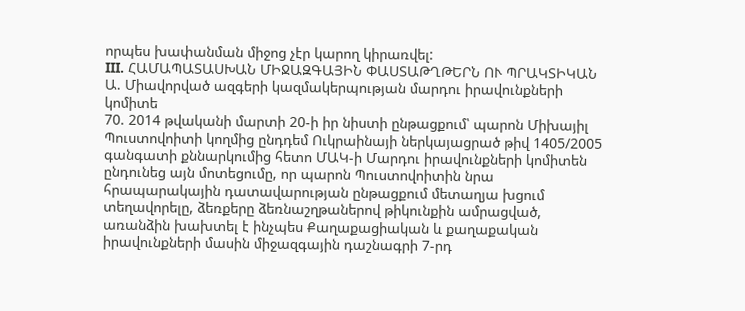որպես խափանման միջոց չէր կարող կիրառվել:
III. ՀԱՄԱՊԱՏԱՍԽԱՆ ՄԻՋԱԶԳԱՅԻՆ ՓԱՍՏԱԹՂԹԵՐՆ ՈՒ ՊՐԱԿՏԻԿԱՆ
Ա. Միավորված ազգերի կազմակերպության մարդու իրավունքների կոմիտե
70. 2014 թվականի մարտի 20-ի իր նիստի ընթացքում՝ պարոն Միխայիլ Պուստովոիտի կողմից ընդդեմ Ուկրաինայի ներկայացրած թիվ 1405/2005 գանգատի քննարկումից հետո ՄԱԿ-ի Մարդու իրավունքների կոմիտեն ընդունեց այն մոտեցումը, որ պարոն Պուստովոիտին նրա հրապարակային դատավարության ընթացքում մետաղյա խցում տեղավորելը, ձեռքերը ձեռնաշղթաներով թիկունքին ամրացված, առանձին խախտել է ինչպես Քաղաքացիական և քաղաքական իրավունքների մասին միջազգային դաշնագրի 7-րդ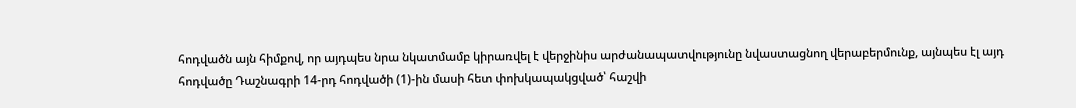հոդվածն այն հիմքով, որ այդպես նրա նկատմամբ կիրառվել է վերջինիս արժանապատվությունը նվաստացնող վերաբերմունք, այնպես էլ այդ հոդվածը Դաշնագրի 14-րդ հոդվածի (1)-ին մասի հետ փոխկապակցված՝ հաշվի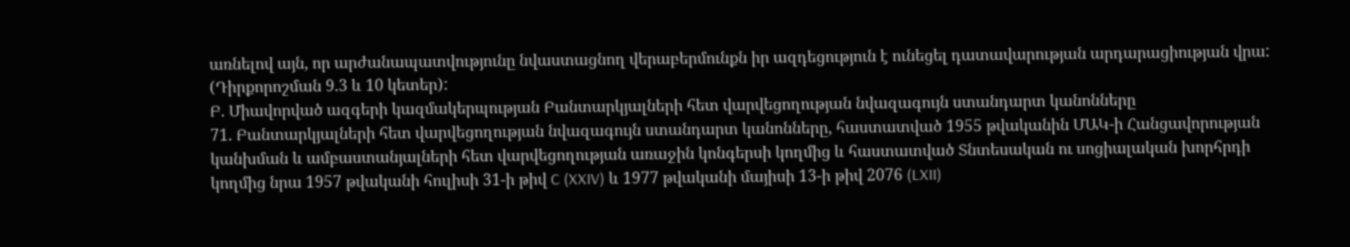առնելով այն, որ արժանապատվությունը նվաստացնող վերաբերմունքն իր ազդեցություն է ունեցել դատավարության արդարացիության վրա: (Դիրքորոշման 9.3 և 10 կետեր):
Բ. Միավորված ազգերի կազմակերպության Բանտարկյալների հետ վարվեցողության նվազագույն ստանդարտ կանոնները
71. Բանտարկյալների հետ վարվեցողության նվազագույն ստանդարտ կանոնները, հաստատված 1955 թվականին ՄԱԿ-ի Հանցավորության կանխման և ամբաստանյալների հետ վարվեցողության առաջին կոնգերսի կողմից և հաստատված Տնտեսական ու սոցիալական խորհրդի կողմից նրա 1957 թվականի հուլիսի 31-ի թիվ C (XXIV) և 1977 թվականի մայիսի 13-ի թիվ 2076 (LXII)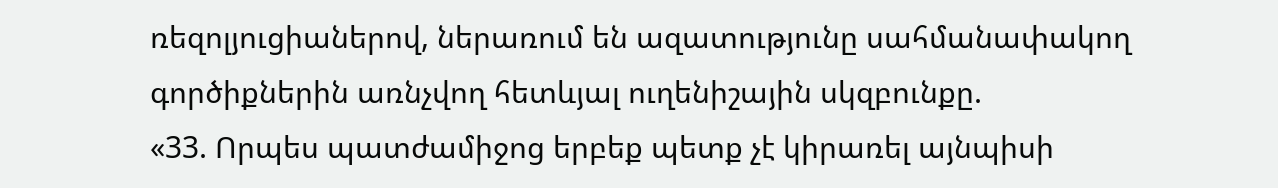ռեզոլյուցիաներով, ներառում են ազատությունը սահմանափակող գործիքներին առնչվող հետևյալ ուղենիշային սկզբունքը.
«33. Որպես պատժամիջոց երբեք պետք չէ կիրառել այնպիսի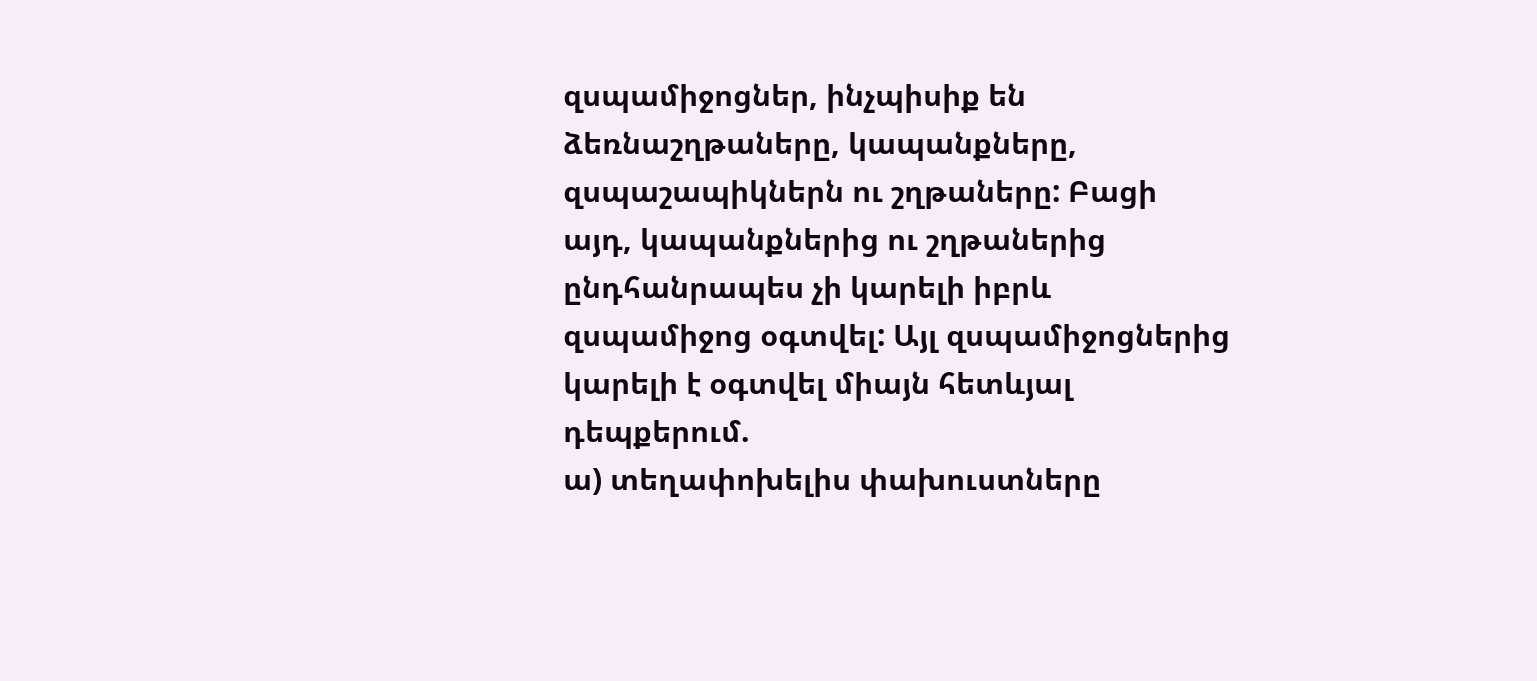զսպամիջոցներ, ինչպիսիք են ձեռնաշղթաները, կապանքները, զսպաշապիկներն ու շղթաները: Բացի այդ, կապանքներից ու շղթաներից ընդհանրապես չի կարելի իբրև զսպամիջոց օգտվել: Այլ զսպամիջոցներից կարելի է օգտվել միայն հետևյալ դեպքերում.
ա) տեղափոխելիս փախուստները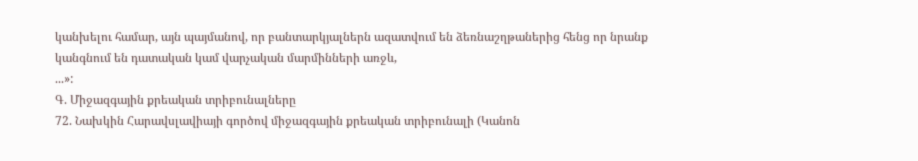կանխելու համար, այն պայմանով, որ բանտարկյալներն ազատվում են ձեռնաշղթաներից հենց որ նրանք կանգնում են դատական կամ վարչական մարմինների առջև,
...»:
Գ. Միջազգային քրեական տրիբունալները
72. Նախկին Հարավսլավիայի գործով միջազգային քրեական տրիբունալի (Կանոն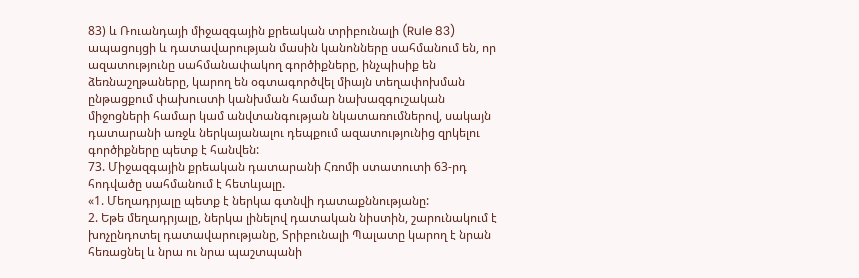83) և Ռուանդայի միջազգային քրեական տրիբունալի (Rule 83) ապացույցի և դատավարության մասին կանոնները սահմանում են, որ ազատությունը սահմանափակող գործիքները, ինչպիսիք են ձեռնաշղթաները, կարող են օգտագործվել միայն տեղափոխման ընթացքում փախուստի կանխման համար նախազգուշական միջոցների համար կամ անվտանգության նկատառումներով, սակայն դատարանի առջև ներկայանալու դեպքում ազատությունից զրկելու գործիքները պետք է հանվեն:
73. Միջազգային քրեական դատարանի Հռոմի ստատուտի 63-րդ հոդվածը սահմանում է հետևյալը.
«1. Մեղադրյալը պետք է ներկա գտնվի դատաքննությանը:
2. Եթե մեղադրյալը, ներկա լինելով դատական նիստին, շարունակում է խոչընդոտել դատավարությանը, Տրիբունալի Պալատը կարող է նրան հեռացնել և նրա ու նրա պաշտպանի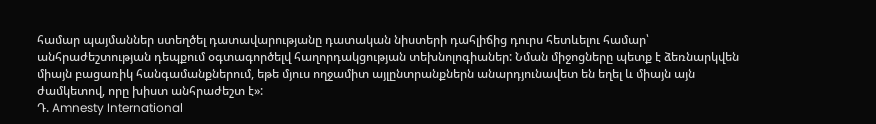համար պայմաններ ստեղծել դատավարությանը դատական նիստերի դահլիճից դուրս հետևելու համար՝ անհրաժեշտության դեպքում օգտագործելվ հաղորդակցության տեխնոլոգիաներ: Նման միջոցները պետք է ձեռնարկվեն միայն բացառիկ հանգամանքներում, եթե մյուս ողջամիտ այլընտրանքներն անարդյունավետ են եղել և միայն այն ժամկետով, որը խիստ անհրաժեշտ է»:
Դ. Amnesty International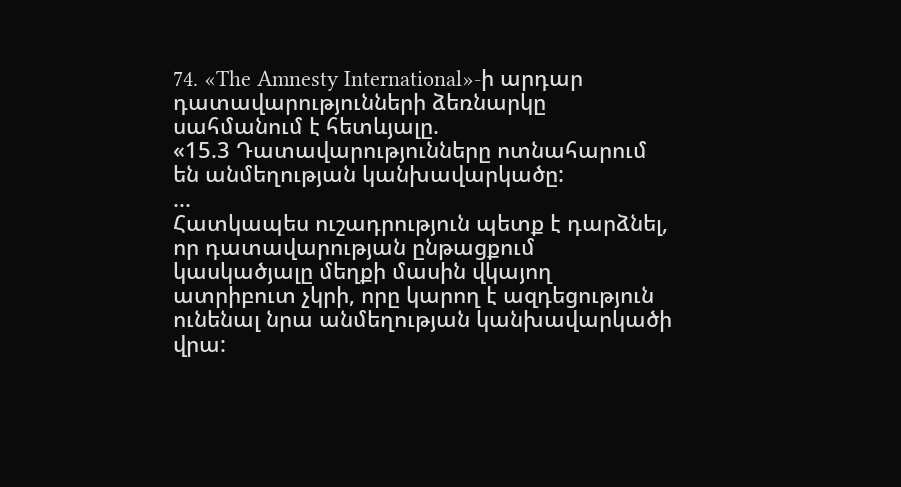74. «The Amnesty International»-ի արդար դատավարությունների ձեռնարկը սահմանում է հետևյալը.
«15.3 Դատավարությունները ոտնահարում են անմեղության կանխավարկածը:
...
Հատկապես ուշադրություն պետք է դարձնել, որ դատավարության ընթացքում կասկածյալը մեղքի մասին վկայող ատրիբուտ չկրի, որը կարող է ազդեցություն ունենալ նրա անմեղության կանխավարկածի վրա: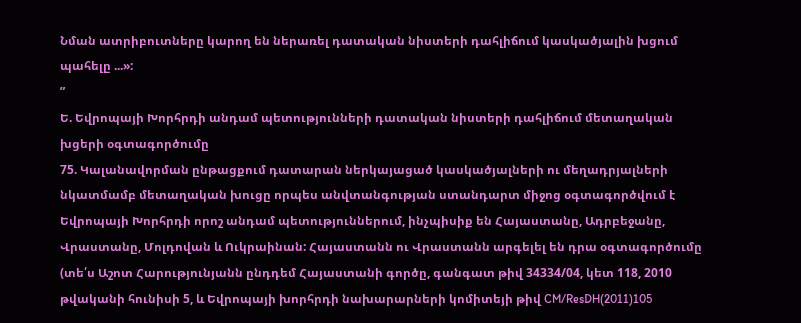Նման ատրիբուտները կարող են ներառել դատական նիստերի դահլիճում կասկածյալին խցում պահելը ...»:
”
Ե. Եվրոպայի Խորհրդի անդամ պետությունների դատական նիստերի դահլիճում մետաղական խցերի օգտագործումը
75. Կալանավորման ընթացքում դատարան ներկայացած կասկածյալների ու մեղադրյալների նկատմամբ մետաղական խուցը որպես անվտանգության ստանդարտ միջոց օգտագործվում է Եվրոպայի Խորհրդի որոշ անդամ պետություններում, ինչպիսիք են Հայաստանը, Ադրբեջանը, Վրաստանը, Մոլդովան և Ուկրաինան: Հայաստանն ու Վրաստանն արգելել են դրա օգտագործումը (տե՛ս Աշոտ Հարությունյանն ընդդեմ Հայաստանի գործը, գանգատ թիվ 34334/04, կետ 118, 2010 թվականի հունիսի 5, և Եվրոպայի խորհրդի նախարարների կոմիտեյի թիվ CM/ResDH(2011)105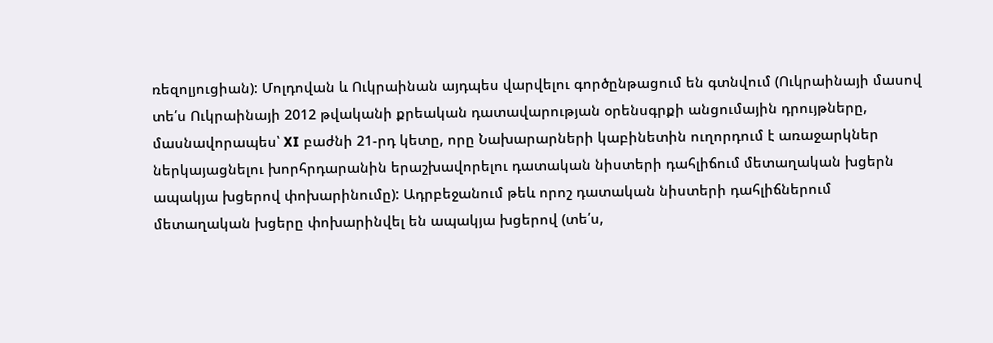ռեզոլյուցիան): Մոլդովան և Ուկրաինան այդպես վարվելու գործընթացում են գտնվում (Ուկրաինայի մասով տե՛ս Ուկրաինայի 2012 թվականի քրեական դատավարության օրենսգրքի անցումային դրույթները, մասնավորապես՝ XI բաժնի 21-րդ կետը, որը Նախարարների կաբինետին ուղորդում է առաջարկներ ներկայացնելու խորհրդարանին երաշխավորելու դատական նիստերի դահլիճում մետաղական խցերն ապակյա խցերով փոխարինումը): Ադրբեջանում թեև որոշ դատական նիստերի դահլիճներում մետաղական խցերը փոխարինվել են ապակյա խցերով (տե՛ս,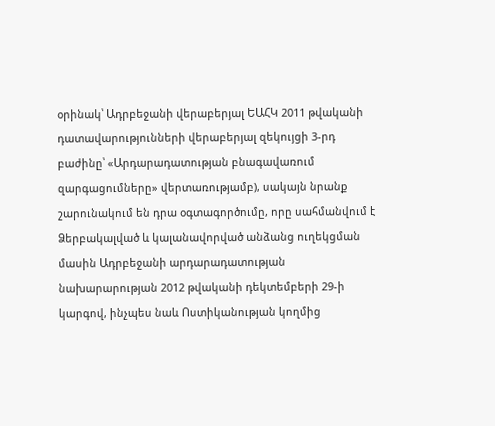օրինակ՝ Ադրբեջանի վերաբերյալ ԵԱՀԿ 2011 թվականի դատավարությունների վերաբերյալ զեկույցի 3-րդ բաժինը՝ «Արդարադատության բնագավառում զարգացումները» վերտառությամբ), սակայն նրանք շարունակում են դրա օգտագործումը, որը սահմանվում է Ձերբակալված և կալանավորված անձանց ուղեկցման մասին Ադրբեջանի արդարադատության նախարարության 2012 թվականի դեկտեմբերի 29-ի կարգով, ինչպես նաև Ոստիկանության կողմից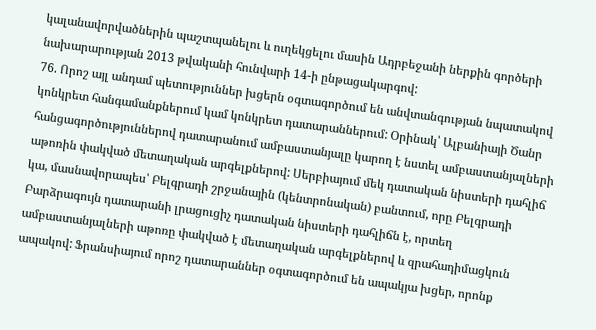կալանավորվածներին պաշտպանելու և ուղեկցելու մասին Ադրբեջանի ներքին գործերի նախարարության 2013 թվականի հունվարի 14-ի ընթացակարգով:
76. Որոշ այլ անդամ պետություններ խցերն օգտագործում են անվտանգության նպատակով կոնկրետ հանգամանքներում կամ կոնկրետ դատարաններում: Օրինակ՝ Ալբանիայի Ծանր հանցագործություններով դատարանում ամբաստանյալը կարող է նստել ամբաստանյալների աթոռին փակված մետաղական արգելքներով: Սերբիայում մեկ դատական նիստերի դահլիճ կա, մասնավորապես՝ Բելգրադի շրջանային (կենտրոնական) բանտում, որը Բելգրադի Բարձրագույն դատարանի լրացուցիչ դատական նիստերի դահլիճն է, որտեղ ամբաստանյալների աթոռը փակված է մետաղական արգելքներով և զրահադիմացկուն ապակով: Ֆրանսիայում որոշ դատարաններ օգտագործում են ապակյա խցեր, որոնք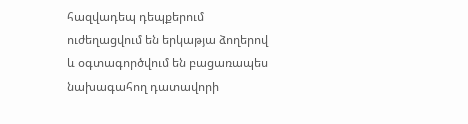հազվադեպ դեպքերում ուժեղացվում են երկաթյա ձողերով և օգտագործվում են բացառապես նախագահող դատավորի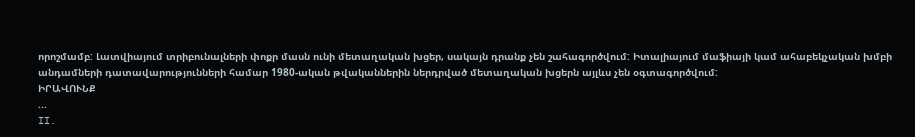որոշմամբ: Լատվիայում տրիբունալների փոքր մասն ունի մետաղական խցեր, սակայն դրանք չեն շահագործվում: Իտալիայում մաֆիայի կամ ահաբեկչական խմբի անդամների դատավարությունների համար 1980-ական թվականներին ներդրված մետաղական խցերն այլևս չեն օգտագործվում:
ԻՐԱՎՈՒՆՔ
...
II.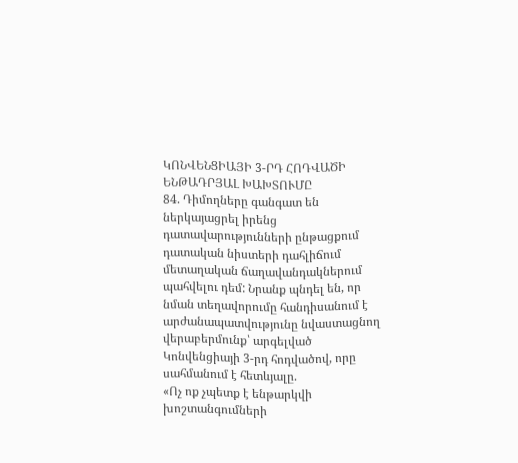ԿՈՆՎԵՆՑԻԱՅԻ 3-ՐԴ ՀՈԴՎԱԾԻ ԵՆԹԱԴՐՅԱԼ ԽԱԽՏՈՒՄԸ
84. Դիմողները գանգատ են ներկայացրել իրենց դատավարությունների ընթացքում դատական նիստերի դահլիճում մետաղական ճաղավանդակներում պահվելու դեմ: Նրանք պնդել են, որ նման տեղավորումը հանդիսանում է արժանապատվությունը նվաստացնող վերաբերմունք՝ արգելված Կոնվենցիայի 3-րդ հոդվածով, որը սահմանում է հետևյալը.
«Ոչ ոք չպետք է ենթարկվի խոշտանգումների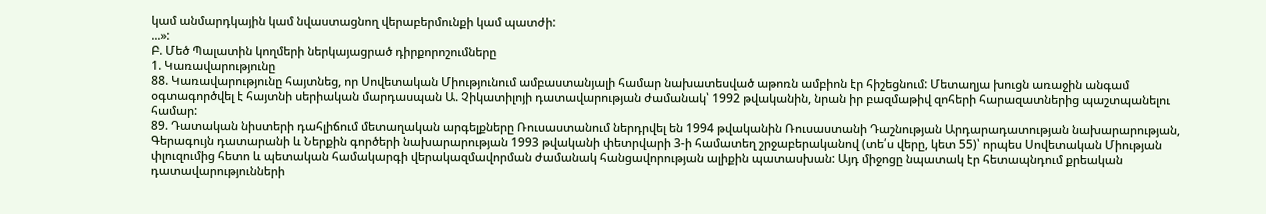կամ անմարդկային կամ նվաստացնող վերաբերմունքի կամ պատժի:
...»:
Բ. Մեծ Պալատին կողմերի ներկայացրած դիրքորոշումները
1. Կառավարությունը
88. Կառավարությունը հայտնեց, որ Սովետական Միությունում ամբաստանյալի համար նախատեսված աթոռն ամբիոն էր հիշեցնում: Մետաղյա խուցն առաջին անգամ օգտագործվել է հայտնի սերիական մարդասպան Ա. Չիկատիլոյի դատավարության ժամանակ՝ 1992 թվականին, նրան իր բազմաթիվ զոհերի հարազատներից պաշտպանելու համար:
89. Դատական նիստերի դահլիճում մետաղական արգելքները Ռուսաստանում ներդրվել են 1994 թվականին Ռուսաստանի Դաշնության Արդարադատության նախարարության, Գերագույն դատարանի և Ներքին գործերի նախարարության 1993 թվականի փետրվարի 3-ի համատեղ շրջաբերականով (տե՛ս վերը, կետ 55)՝ որպես Սովետական Միության փլուզումից հետո և պետական համակարգի վերակազմավորման ժամանակ հանցավորության ալիքին պատասխան: Այդ միջոցը նպատակ էր հետապնդում քրեական դատավարությունների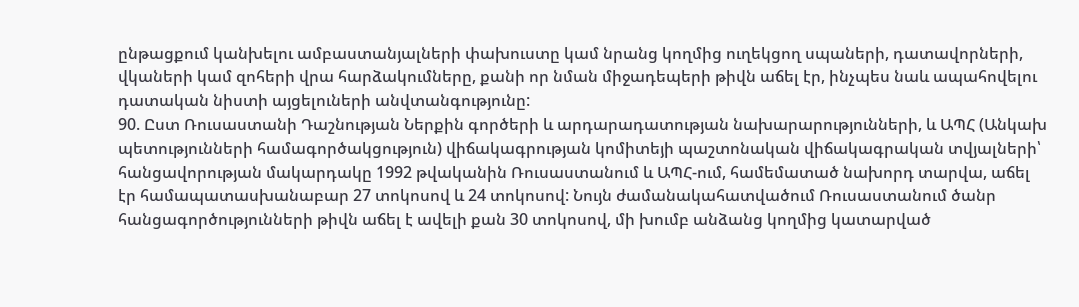ընթացքում կանխելու ամբաստանյալների փախուստը կամ նրանց կողմից ուղեկցող սպաների, դատավորների, վկաների կամ զոհերի վրա հարձակումները, քանի որ նման միջադեպերի թիվն աճել էր, ինչպես նաև ապահովելու դատական նիստի այցելուների անվտանգությունը:
90. Ըստ Ռուսաստանի Դաշնության Ներքին գործերի և արդարադատության նախարարությունների, և ԱՊՀ (Անկախ պետությունների համագործակցություն) վիճակագրության կոմիտեյի պաշտոնական վիճակագրական տվյալների՝ հանցավորության մակարդակը 1992 թվականին Ռուսաստանում և ԱՊՀ-ում, համեմատած նախորդ տարվա, աճել էր համապատասխանաբար 27 տոկոսով և 24 տոկոսով: Նույն ժամանակահատվածում Ռուսաստանում ծանր հանցագործությունների թիվն աճել է ավելի քան 30 տոկոսով, մի խումբ անձանց կողմից կատարված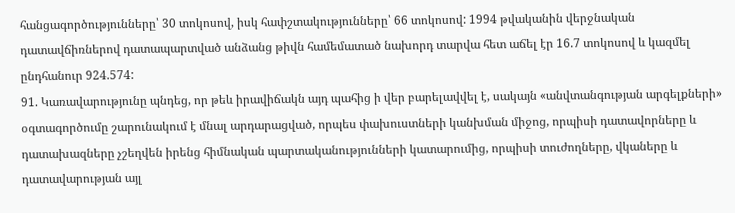հանցագործությունները՝ 30 տոկոսով, իսկ հափշտակությունները՝ 66 տոկոսով: 1994 թվականին վերջնական դատավճիռներով դատապարտված անձանց թիվն համեմատած նախորդ տարվա հետ աճել էր 16.7 տոկոսով և կազմել ընդհանուր 924.574:
91. Կառավարությունը պնդեց, որ թեև իրավիճակն այդ պահից ի վեր բարելավվել է, սակայն «անվտանգության արգելքների» օգտագործումը շարունակում է մնալ արդարացված, որպես փախուստների կանխման միջոց, որպիսի դատավորները և դատախազները չշեղվեն իրենց հիմնական պարտականությունների կատարումից, որպիսի տուժողները, վկաները և դատավարության այլ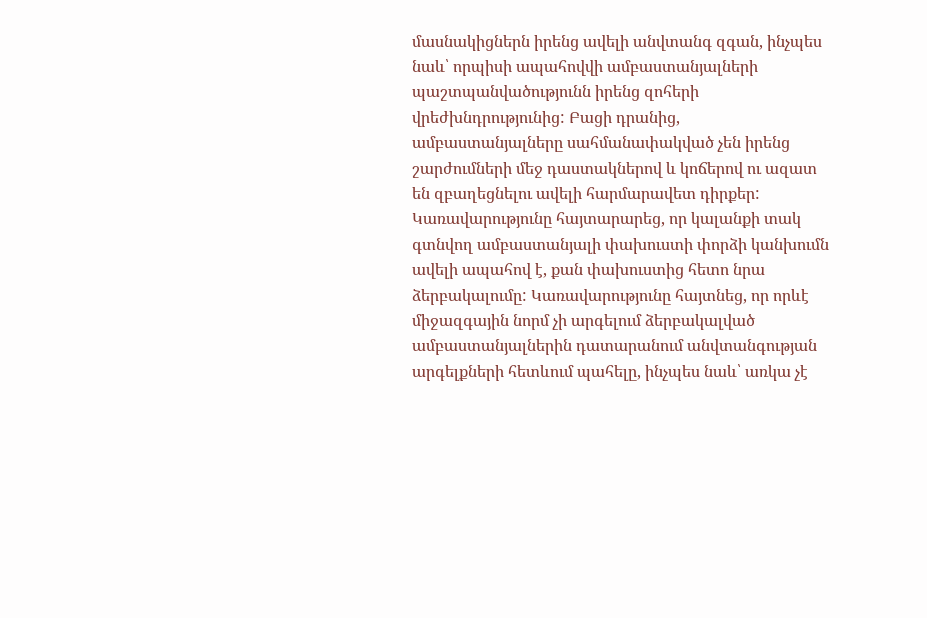մասնակիցներն իրենց ավելի անվտանգ զգան, ինչպես նաև՝ որպիսի ապահովվի ամբաստանյալների պաշտպանվածությունն իրենց զոհերի վրեժխնդրությունից: Բացի դրանից, ամբաստանյալները սահմանափակված չեն իրենց շարժումների մեջ դաստակներով և կոճերով ու ազատ են զբաղեցնելու ավելի հարմարավետ դիրքեր: Կառավարությունը հայտարարեց, որ կալանքի տակ գտնվող ամբաստանյալի փախուստի փորձի կանխումն ավելի ապահով է, քան փախուստից հետո նրա ձերբակալումը: Կառավարությունը հայտնեց, որ որևէ միջազգային նորմ չի արգելում ձերբակալված ամբաստանյալներին դատարանում անվտանգության արգելքների հետևում պահելը, ինչպես նաև՝ առկա չէ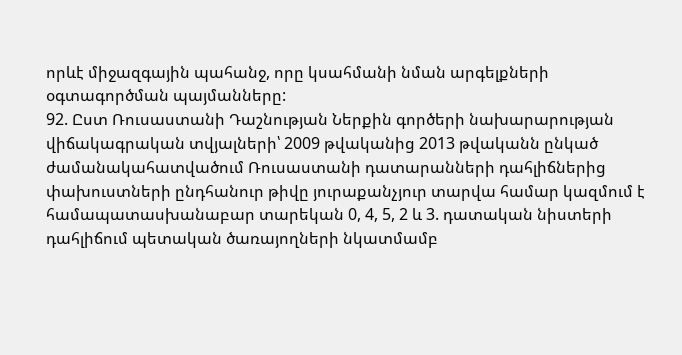որևէ միջազգային պահանջ, որը կսահմանի նման արգելքների օգտագործման պայմանները:
92. Ըստ Ռուսաստանի Դաշնության Ներքին գործերի նախարարության վիճակագրական տվյալների՝ 2009 թվականից 2013 թվականն ընկած ժամանակահատվածում Ռուսաստանի դատարանների դահլիճներից փախուստների ընդհանուր թիվը յուրաքանչյուր տարվա համար կազմում է համապատասխանաբար տարեկան 0, 4, 5, 2 և 3. դատական նիստերի դահլիճում պետական ծառայողների նկատմամբ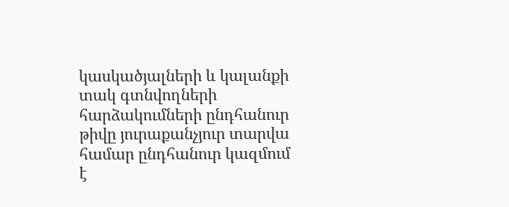կասկածյալների և կալանքի տակ գտնվողների հարձակումների ընդհանուր թիվը յուրաքանչյուր տարվա համար ընդհանուր կազմում է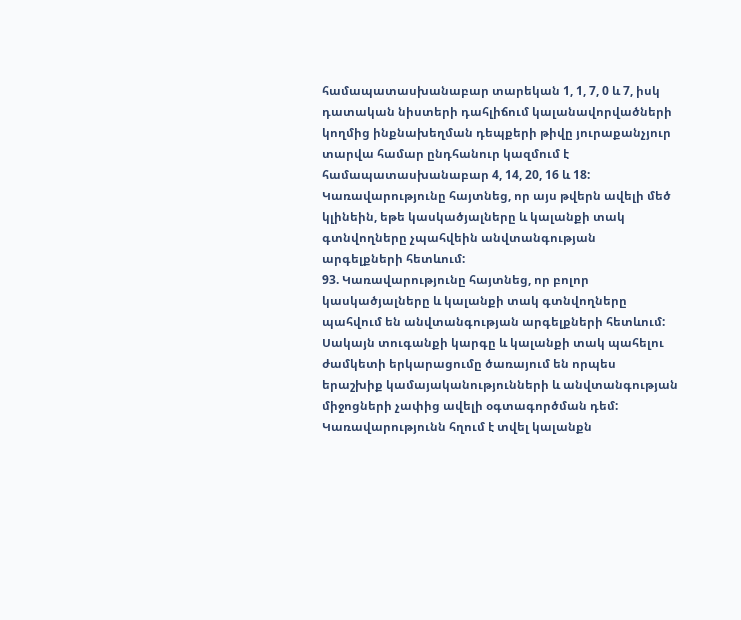համապատասխանաբար տարեկան 1, 1, 7, 0 և 7, իսկ դատական նիստերի դահլիճում կալանավորվածների կողմից ինքնախեղման դեպքերի թիվը յուրաքանչյուր տարվա համար ընդհանուր կազմում է համապատասխանաբար 4, 14, 20, 16 և 18: Կառավարությունը հայտնեց, որ այս թվերն ավելի մեծ կլինեին, եթե կասկածյալները և կալանքի տակ գտնվողները չպահվեին անվտանգության արգելքների հետևում:
93. Կառավարությունը հայտնեց, որ բոլոր կասկածյալները և կալանքի տակ գտնվողները պահվում են անվտանգության արգելքների հետևում: Սակայն տուգանքի կարգը և կալանքի տակ պահելու ժամկետի երկարացումը ծառայում են որպես երաշխիք կամայականությունների և անվտանգության միջոցների չափից ավելի օգտագործման դեմ: Կառավարությունն հղում է տվել կալանքն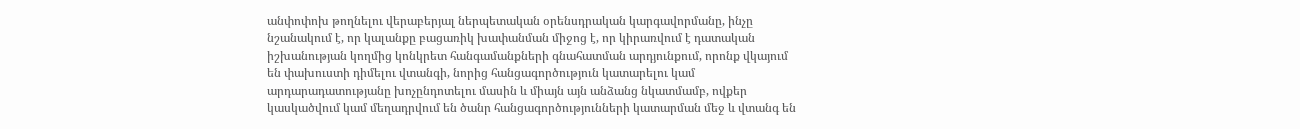անփոփոխ թողնելու վերաբերյալ ներպետական օրենսդրական կարգավորմանը, ինչը նշանակում է, որ կալանքը բացառիկ խափանման միջոց է, որ կիրառվում է դատական իշխանության կողմից կոնկրետ հանգամանքների գնահատման արդյունքում, որոնք վկայում են փախուստի դիմելու վտանգի, նորից հանցագործություն կատարելու կամ արդարադատությանը խոչընդոտելու մասին և միայն այն անձանց նկատմամբ, ովքեր կասկածվում կամ մեղադրվում են ծանր հանցագործությունների կատարման մեջ և վտանգ են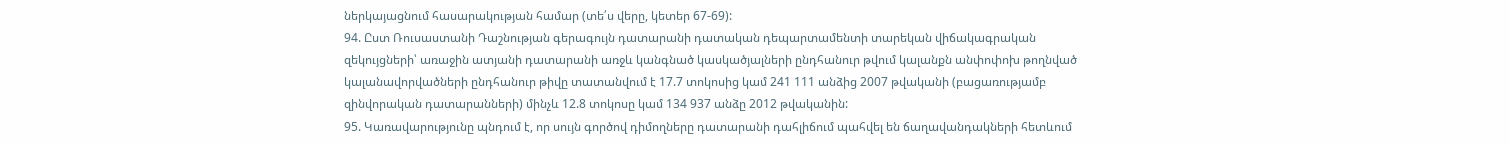ներկայացնում հասարակության համար (տե՛ս վերը, կետեր 67-69):
94. Ըստ Ռուսաստանի Դաշնության գերագույն դատարանի դատական դեպարտամենտի տարեկան վիճակագրական զեկույցների՝ առաջին ատյանի դատարանի առջև կանգնած կասկածյալների ընդհանուր թվում կալանքն անփոփոխ թողնված կալանավորվածների ընդհանուր թիվը տատանվում է 17.7 տոկոսից կամ 241 111 անձից 2007 թվականի (բացառությամբ զինվորական դատարանների) մինչև 12.8 տոկոսը կամ 134 937 անձը 2012 թվականին:
95. Կառավարությունը պնդում է, որ սույն գործով դիմողները դատարանի դահլիճում պահվել են ճաղավանդակների հետևում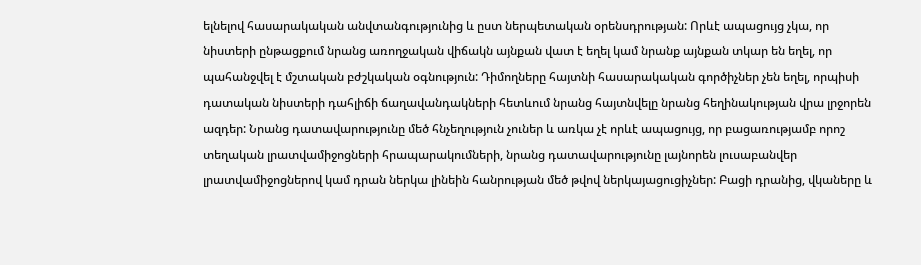ելնելով հասարակական անվտանգությունից և ըստ ներպետական օրենսդրության: Որևէ ապացույց չկա, որ նիստերի ընթացքում նրանց առողջական վիճակն այնքան վատ է եղել կամ նրանք այնքան տկար են եղել, որ պահանջվել է մշտական բժշկական օգնություն: Դիմողները հայտնի հասարակական գործիչներ չեն եղել, որպիսի դատական նիստերի դահլիճի ճաղավանդակների հետևում նրանց հայտնվելը նրանց հեղինակության վրա լրջորեն ազդեր: Նրանց դատավարությունը մեծ հնչեղություն չուներ և առկա չէ որևէ ապացույց, որ բացառությամբ որոշ տեղական լրատվամիջոցների հրապարակումների, նրանց դատավարությունը լայնորեն լուսաբանվեր լրատվամիջոցներով կամ դրան ներկա լինեին հանրության մեծ թվով ներկայացուցիչներ: Բացի դրանից, վկաները և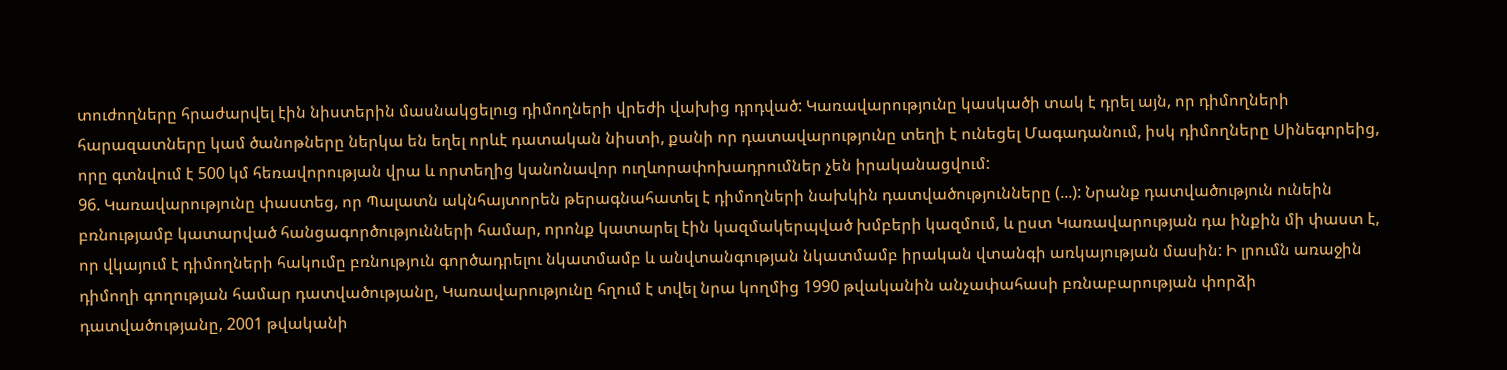տուժողները հրաժարվել էին նիստերին մասնակցելուց դիմողների վրեժի վախից դրդված: Կառավարությունը կասկածի տակ է դրել այն, որ դիմողների հարազատները կամ ծանոթները ներկա են եղել որևէ դատական նիստի, քանի որ դատավարությունը տեղի է ունեցել Մագադանում, իսկ դիմողները Սինեգորեից, որը գտնվում է 500 կմ հեռավորության վրա և որտեղից կանոնավոր ուղևորափոխադրումներ չեն իրականացվում:
96. Կառավարությունը փաստեց, որ Պալատն ակնհայտորեն թերագնահատել է դիմողների նախկին դատվածությունները (...): Նրանք դատվածություն ունեին բռնությամբ կատարված հանցագործությունների համար, որոնք կատարել էին կազմակերպված խմբերի կազմում, և ըստ Կառավարության դա ինքին մի փաստ է, որ վկայում է դիմողների հակումը բռնություն գործադրելու նկատմամբ և անվտանգության նկատմամբ իրական վտանգի առկայության մասին: Ի լրումն առաջին դիմողի գողության համար դատվածությանը, Կառավարությունը հղում է տվել նրա կողմից 1990 թվականին անչափահասի բռնաբարության փորձի դատվածությանը, 2001 թվականի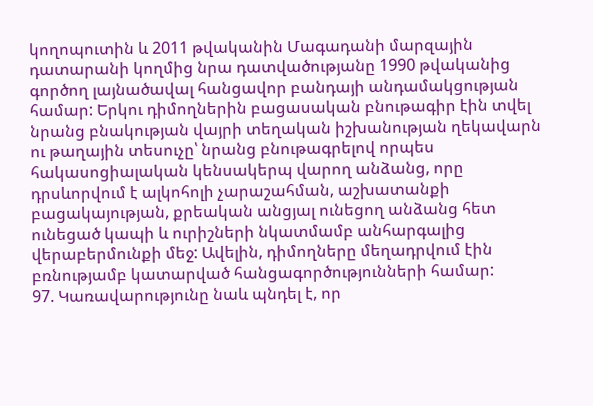կողոպուտին և 2011 թվականին Մագադանի մարզային դատարանի կողմից նրա դատվածությանը 1990 թվականից գործող լայնածավալ հանցավոր բանդայի անդամակցության համար: Երկու դիմողներին բացասական բնութագիր էին տվել նրանց բնակության վայրի տեղական իշխանության ղեկավարն ու թաղային տեսուչը՝ նրանց բնութագրելով որպես հակասոցիալական կենսակերպ վարող անձանց, որը դրսևորվում է ալկոհոլի չարաշահման, աշխատանքի բացակայության, քրեական անցյալ ունեցող անձանց հետ ունեցած կապի և ուրիշների նկատմամբ անհարգալից վերաբերմունքի մեջ: Ավելին, դիմողները մեղադրվում էին բռնությամբ կատարված հանցագործությունների համար:
97. Կառավարությունը նաև պնդել է, որ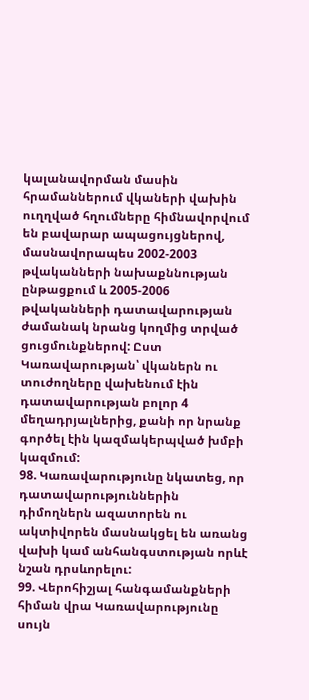կալանավորման մասին հրամաններում վկաների վախին ուղղված հղումները հիմնավորվում են բավարար ապացույցներով, մասնավորապես 2002-2003 թվականների նախաքննության ընթացքում և 2005-2006 թվականների դատավարության ժամանակ նրանց կողմից տրված ցուցմունքներով: Ըստ Կառավարության՝ վկաներն ու տուժողները վախենում էին դատավարության բոլոր 4 մեղադրյալներից, քանի որ նրանք գործել էին կազմակերպված խմբի կազմում:
98. Կառավարությունը նկատեց, որ դատավարություններին դիմողներն ազատորեն ու ակտիվորեն մասնակցել են առանց վախի կամ անհանգստության որևէ նշան դրսևորելու:
99. Վերոհիշյալ հանգամանքների հիման վրա Կառավարությունը սույն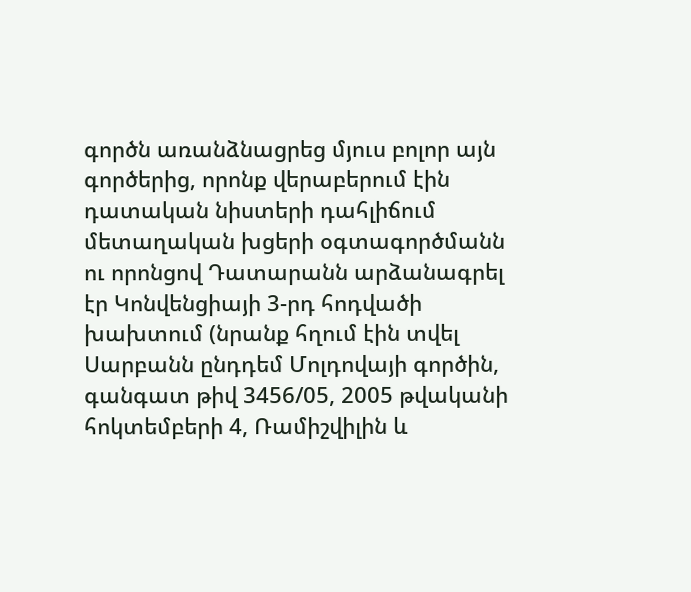գործն առանձնացրեց մյուս բոլոր այն գործերից, որոնք վերաբերում էին դատական նիստերի դահլիճում մետաղական խցերի օգտագործմանն ու որոնցով Դատարանն արձանագրել էր Կոնվենցիայի 3-րդ հոդվածի խախտում (նրանք հղում էին տվել Սարբանն ընդդեմ Մոլդովայի գործին, գանգատ թիվ 3456/05, 2005 թվականի հոկտեմբերի 4, Ռամիշվիլին և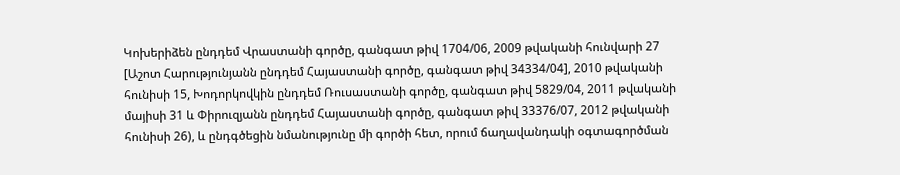Կոխերիձեն ընդդեմ Վրաստանի գործը, գանգատ թիվ 1704/06, 2009 թվականի հունվարի 27 [Աշոտ Հարությունյանն ընդդեմ Հայաստանի գործը, գանգատ թիվ 34334/04], 2010 թվականի հունիսի 15, Խոդորկովկին ընդդեմ Ռուսաստանի գործը, գանգատ թիվ 5829/04, 2011 թվականի մայիսի 31 և Փիրուզյանն ընդդեմ Հայաստանի գործը, գանգատ թիվ 33376/07, 2012 թվականի հունիսի 26), և ընդգծեցին նմանությունը մի գործի հետ, որում ճաղավանդակի օգտագործման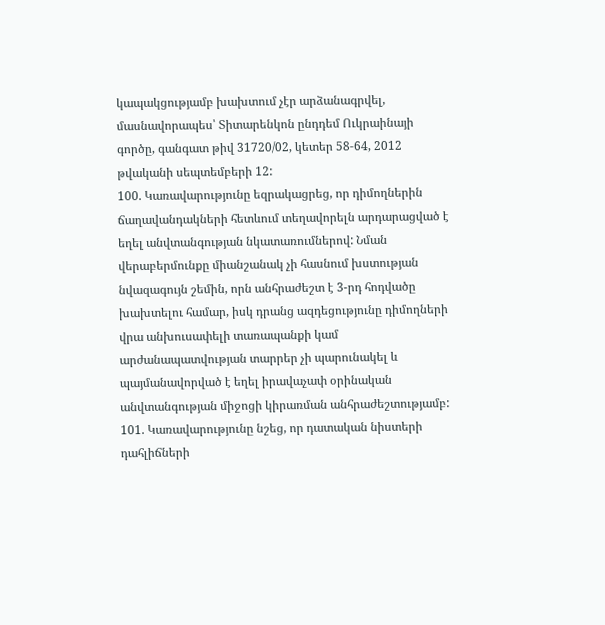կապակցությամբ խախտում չէր արձանագրվել, մասնավորապես՝ Տիտարենկոն ընդդեմ Ուկրաինայի գործը, գանգատ թիվ 31720/02, կետեր 58‑64, 2012 թվականի սեպտեմբերի 12:
100. Կառավարությունը եզրակացրեց, որ դիմողներին ճաղավանդակների հետևում տեղավորելն արդարացված է եղել անվտանգության նկատառումներով: Նման վերաբերմունքը միանշանակ չի հասնում խստության նվազագույն շեմին, որն անհրաժեշտ է 3-րդ հոդվածը խախտելու համար, իսկ դրանց ազդեցությունը դիմողների վրա անխուսափելի տառապանքի կամ արժանապատվության տարրեր չի պարունակել և պայմանավորված է եղել իրավաչափ օրինական անվտանգության միջոցի կիրառման անհրաժեշտությամբ:
101. Կառավարությունը նշեց, որ դատական նիստերի դահլիճների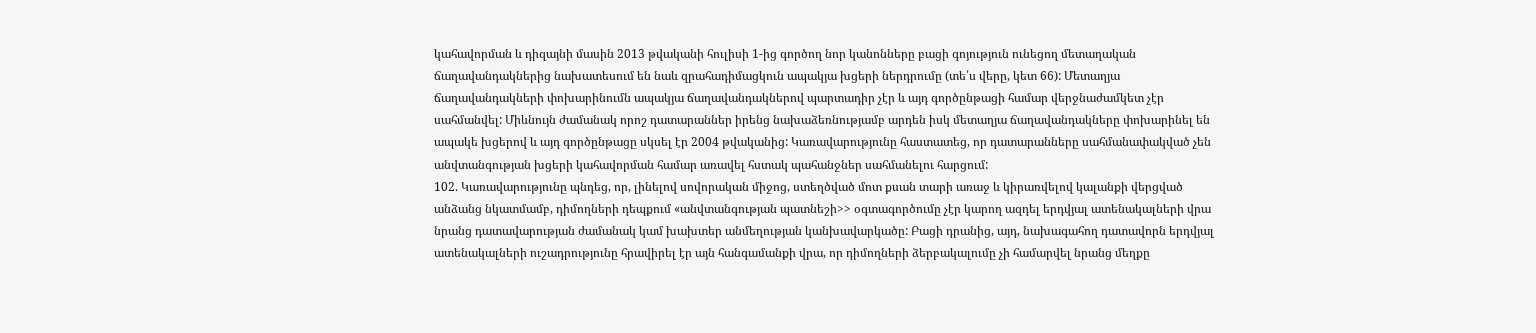կահավորման և դիզայնի մասին 2013 թվականի հուլիսի 1-ից գործող նոր կանոնները բացի գոյություն ունեցող մետաղական ճաղավանդակներից նախատեսում են նաև զրահադիմացկուն ապակյա խցերի ներդրումը (տե՛ս վերը, կետ 66): Մետաղյա ճաղավանդակների փոխարինումն ապակյա ճաղավանդակներով պարտադիր չէր և այդ գործընթացի համար վերջնաժամկետ չէր սահմանվել: Միևնույն ժամանակ որոշ դատարաններ իրենց նախաձեռնությամբ արդեն իսկ մետաղյա ճաղավանդակները փոխարինել են ապակե խցերով և այդ գործընթացը սկսել էր 2004 թվականից: Կառավարությունը հաստատեց, որ դատարանները սահմանափակված չեն անվտանգության խցերի կահավորման համար առավել հստակ պահանջներ սահմանելու հարցում:
102. Կառավարությունը պնդեց, որ, լինելով սովորական միջոց, ստեղծված մոտ քսան տարի առաջ և կիրառվելով կալանքի վերցված անձանց նկատմամբ, դիմողների դեպքում «անվտանգության պատնեշի>> օգտագործումը չէր կարող ազդել երդվյալ ատենակալների վրա նրանց դատավարության ժամանակ կամ խախտեր անմեղության կանխավարկածը: Բացի դրանից, այդ, նախագահող դատավորն երդվյալ ատենակալների ուշադրությունը հրավիրել էր այն հանգամանքի վրա, որ դիմողների ձերբակալումը չի համարվել նրանց մեղքը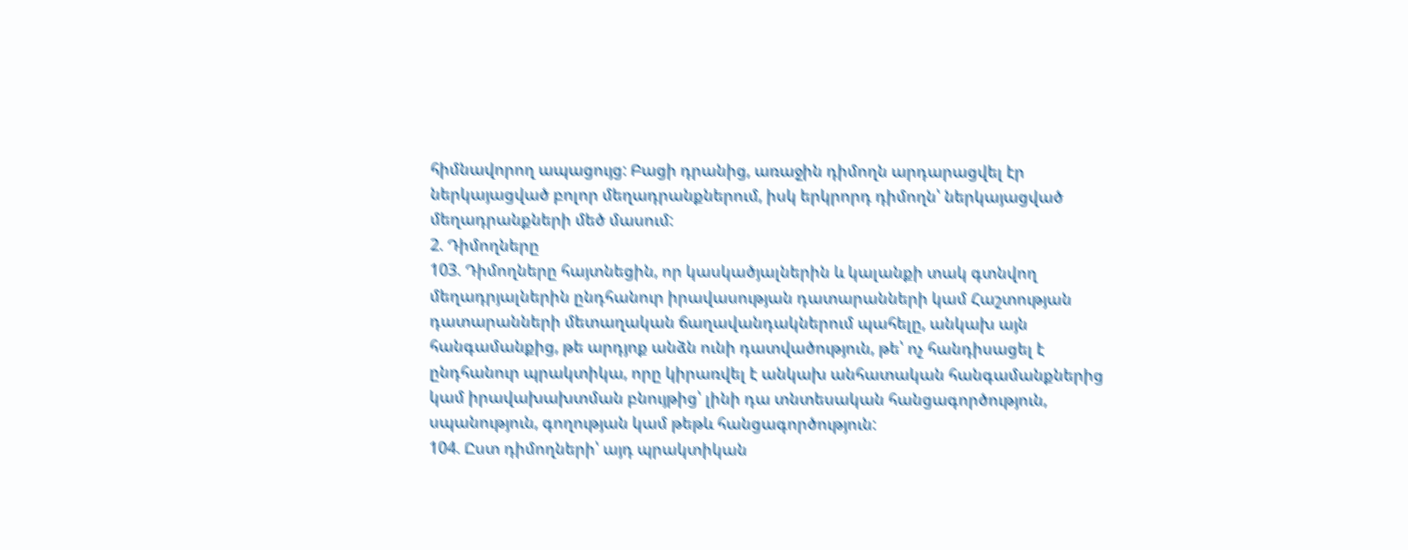հիմնավորող ապացույց: Բացի դրանից, առաջին դիմողն արդարացվել էր ներկայացված բոլոր մեղադրանքներում, իսկ երկրորդ դիմողն՝ ներկայացված մեղադրանքների մեծ մասում:
2. Դիմողները
103. Դիմողները հայտնեցին, որ կասկածյալներին և կալանքի տակ գտնվող մեղադրյալներին ընդհանուր իրավասության դատարանների կամ Հաշտության դատարանների մետաղական ճաղավանդակներում պահելը, անկախ այն հանգամանքից, թե արդյոք անձն ունի դատվածություն, թե՝ ոչ հանդիսացել է ընդհանուր պրակտիկա, որը կիրառվել է անկախ անհատական հանգամանքներից կամ իրավախախտման բնույթից՝ լինի դա տնտեսական հանցագործություն, սպանություն, գողության կամ թեթև հանցագործություն:
104. Ըստ դիմողների՝ այդ պրակտիկան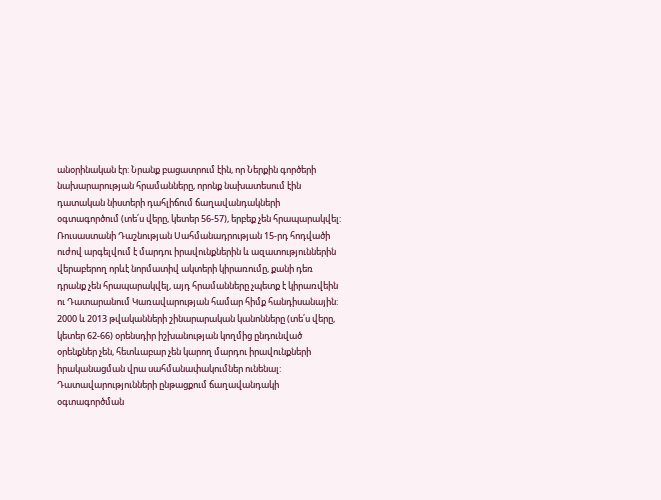անօրինական էր: Նրանք բացատրում էին, որ Ներքին գործերի նախարարության հրամանները, որոնք նախատեսում էին դատական նիստերի դահլիճում ճաղավանդակների օգտագործում (տե՛ս վերը, կետեր 56-57), երբեք չեն հրապարակվել: Ռուսաստանի Դաշնության Սահմանադրության 15-րդ հոդվածի ուժով արգելվում է մարդու իրավունքներին և ազատություններին վերաբերող որևէ նորմատիվ ակտերի կիրառումը, քանի դեռ դրանք չեն հրապարակվել, այդ հրամանները չպետք է կիրառվեին ու Դատարանում Կառավարության համար հիմք հանդիսանային: 2000 և 2013 թվականների շինարարական կանոնները (տե՛ս վերը, կետեր 62-66) օրենսդիր իշխանության կողմից ընդունված օրենքներ չեն, հետևաբար չեն կարող մարդու իրավունքների իրականացման վրա սահմանափակումներ ունենալ: Դատավարությունների ընթացքում ճաղավանդակի օգտագործման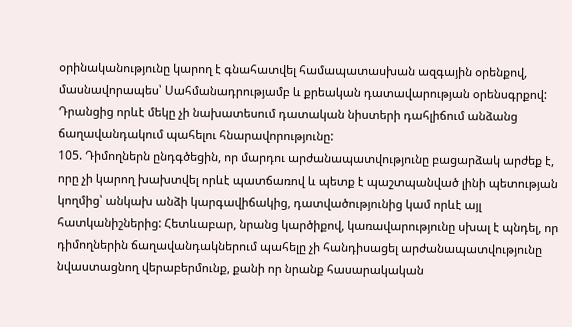օրինականությունը կարող է գնահատվել համապատասխան ազգային օրենքով, մասնավորապես՝ Սահմանադրությամբ և քրեական դատավարության օրենսգրքով: Դրանցից որևէ մեկը չի նախատեսում դատական նիստերի դահլիճում անձանց ճաղավանդակում պահելու հնարավորությունը:
105. Դիմողներն ընդգծեցին, որ մարդու արժանապատվությունը բացարձակ արժեք է, որը չի կարող խախտվել որևէ պատճառով և պետք է պաշտպանված լինի պետության կողմից՝ անկախ անձի կարգավիճակից, դատվածությունից կամ որևէ այլ հատկանիշներից: Հետևաբար, նրանց կարծիքով, կառավարությունը սխալ է պնդել, որ դիմողներին ճաղավանդակներում պահելը չի հանդիսացել արժանապատվությունը նվաստացնող վերաբերմունք, քանի որ նրանք հասարակական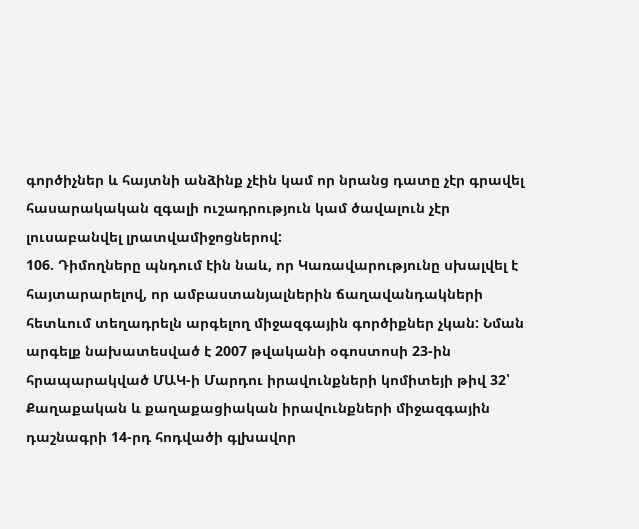գործիչներ և հայտնի անձինք չէին կամ որ նրանց դատը չէր գրավել հասարակական զգալի ուշադրություն կամ ծավալուն չէր լուսաբանվել լրատվամիջոցներով:
106. Դիմողները պնդում էին նաև, որ Կառավարությունը սխալվել է հայտարարելով, որ ամբաստանյալներին ճաղավանդակների հետևում տեղադրելն արգելող միջազգային գործիքներ չկան: Նման արգելք նախատեսված է 2007 թվականի օգոստոսի 23-ին հրապարակված ՄԱԿ-ի Մարդու իրավունքների կոմիտեյի թիվ 32՝ Քաղաքական և քաղաքացիական իրավունքների միջազգային դաշնագրի 14-րդ հոդվածի գլխավոր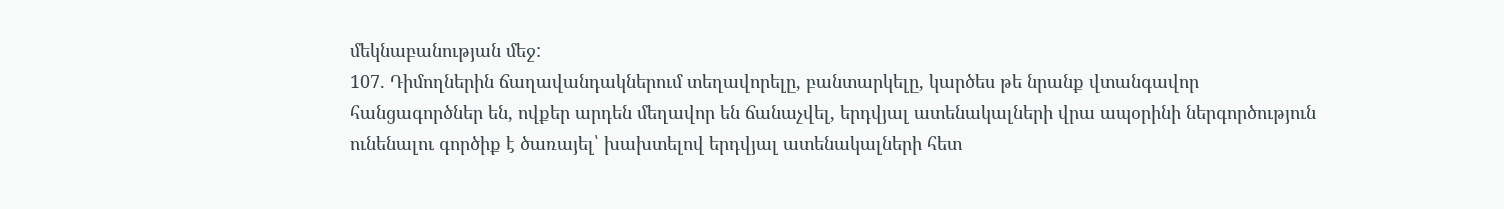մեկնաբանության մեջ:
107. Դիմողներին ճաղավանդակներում տեղավորելը, բանտարկելը, կարծես թե նրանք վտանգավոր հանցագործներ են, ովքեր արդեն մեղավոր են ճանաչվել, երդվյալ ատենակալների վրա ապօրինի ներգործություն ունենալու գործիք է ծառայել՝ խախտելով երդվյալ ատենակալների հետ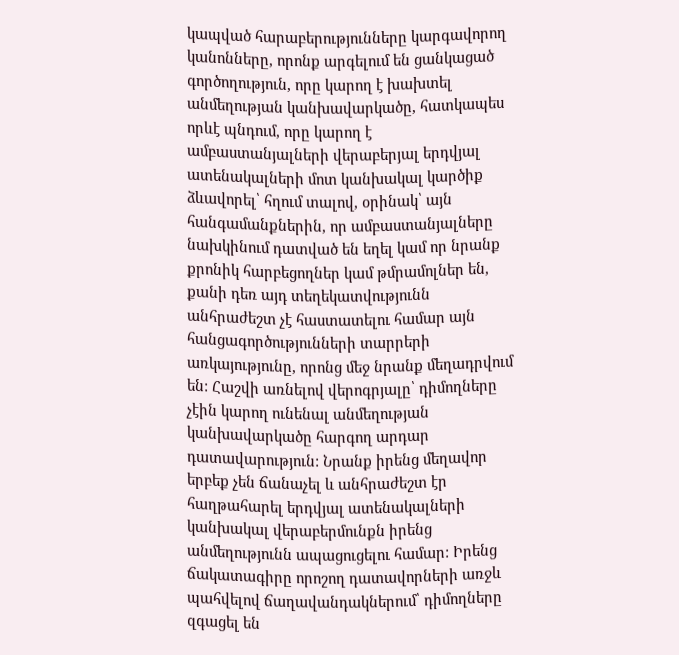կապված հարաբերությունները կարգավորող կանոնները, որոնք արգելում են ցանկացած գործողություն, որը կարող է խախտել անմեղության կանխավարկածը, հատկապես որևէ պնդում, որը կարող է ամբաստանյալների վերաբերյալ երդվյալ ատենակալների մոտ կանխակալ կարծիք ձևավորել՝ հղում տալով, օրինակ՝ այն հանգամանքներին, որ ամբաստանյալները նախկինում դատված են եղել կամ որ նրանք քրոնիկ հարբեցողներ կամ թմրամոլներ են, քանի դեռ այդ տեղեկատվությունն անհրաժեշտ չէ հաստատելու համար այն հանցագործությունների տարրերի առկայությունը, որոնց մեջ նրանք մեղադրվում են: Հաշվի առնելով վերոգրյալը՝ դիմողները չէին կարող ունենալ անմեղության կանխավարկածը հարգող արդար դատավարություն: Նրանք իրենց մեղավոր երբեք չեն ճանաչել և անհրաժեշտ էր հաղթահարել երդվյալ ատենակալների կանխակալ վերաբերմունքն իրենց անմեղությունն ապացուցելու համար: Իրենց ճակատագիրը որոշող դատավորների առջև պահվելով ճաղավանդակներում՝ դիմողները զգացել են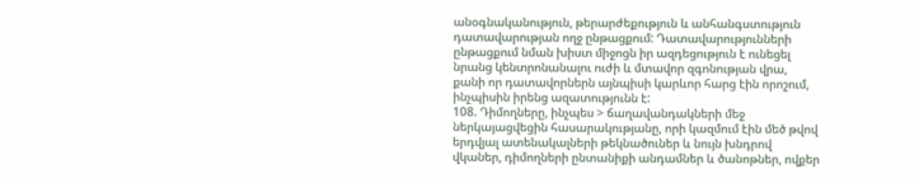անօգնականություն, թերարժեքություն և անհանգստություն դատավարության ողջ ընթացքում: Դատավարությունների ընթացքում նման խիստ միջոցն իր ազդեցություն է ունեցել նրանց կենտրոնանալու ուժի և մտավոր զգոնության վրա, քանի որ դատավորներն այնպիսի կարևոր հարց էին որոշում, ինչպիսին իրենց ազատությունն է:
108. Դիմողները, ինչպես > ճաղավանդակների մեջ ներկայացվեցին հասարակությանը, որի կազմում էին մեծ թվով երդվյալ ատենակալների թեկնածուներ և նույն խնդրով վկաներ, դիմողների ընտանիքի անդամներ և ծանոթներ, ովքեր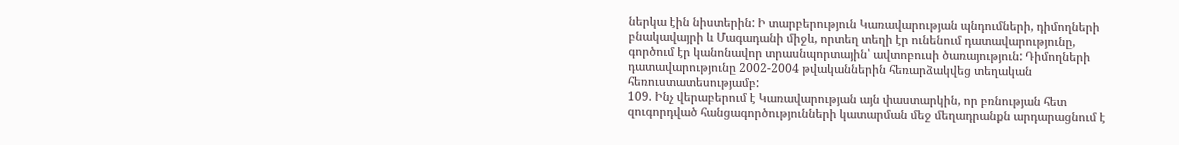ներկա էին նիստերին: Ի տարբերություն Կառավարության պնդումների, դիմողների բնակավայրի և Մագադանի միջև, որտեղ տեղի էր ունենում դատավարությունը, գործում էր կանոնավոր տրասնպորտային՝ ավտոբուսի ծառայություն: Դիմողների դատավարությունը 2002-2004 թվականներին հեռարձակվեց տեղական հեռուստատեսությամբ:
109. Ինչ վերաբերում է Կառավարության այն փաստարկին, որ բռնության հետ զուգորդված հանցագործությունների կատարման մեջ մեղադրանքն արդարացնում է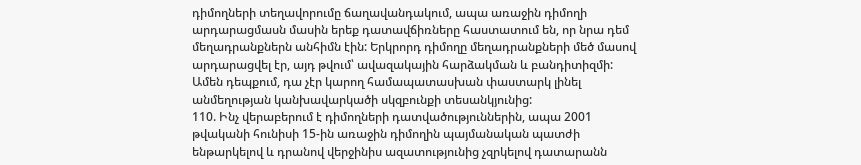դիմողների տեղավորումը ճաղավանդակում, ապա առաջին դիմողի արդարացմասն մասին երեք դատավճիռները հաստատում են, որ նրա դեմ մեղադրանքներն անհիմն էին: Երկրորդ դիմողը մեղադրանքների մեծ մասով արդարացվել էր, այդ թվում՝ ավազակային հարձակման և բանդիտիզմի: Ամեն դեպքում, դա չէր կարող համապատասխան փաստարկ լինել անմեղության կանխավարկածի սկզբունքի տեսանկյունից:
110. Ինչ վերաբերում է դիմողների դատվածություններին, ապա 2001 թվականի հունիսի 15-ին առաջին դիմողին պայմանական պատժի ենթարկելով և դրանով վերջինիս ազատությունից չզրկելով դատարանն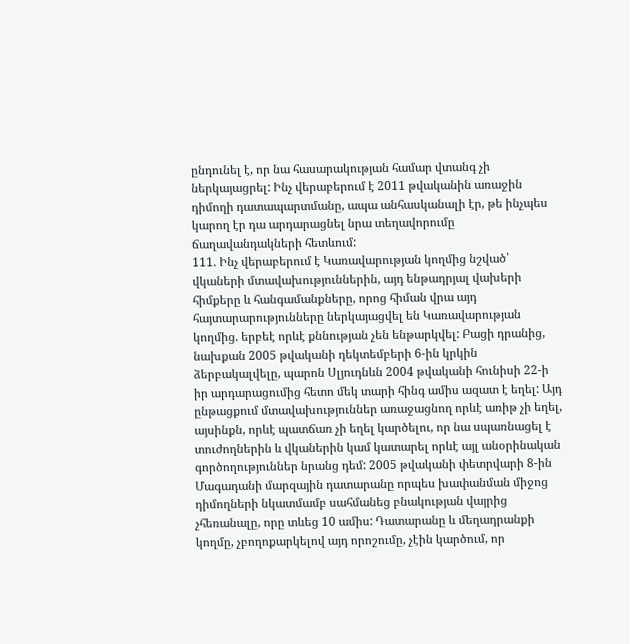ընդունել է, որ նա հասարակության համար վտանգ չի ներկայացրել: Ինչ վերաբերում է 2011 թվականին առաջին դիմողի դատապարտմանը, ապա անհասկանալի էր, թե ինչպես կարող էր դա արդարացնել նրա տեղավորումը ճաղավանդակների հետևում:
111. Ինչ վերաբերում է Կառավարության կողմից նշված՝ վկաների մտավախություններին, այդ ենթադրյալ վախերի հիմքերը և հանգամանքները, որոց հիման վրա այդ հայտարարությունները ներկայացվել են Կառավարության կողմից. երբեէ որևէ քննության չեն ենթարկվել: Բացի դրանից, նախքան 2005 թվականի դեկտեմբերի 6-ին կրկին ձերբակալվելը, պարոն Սլյուդնևն 2004 թվականի հունիսի 22-ի իր արդարացումից հետո մեկ տարի հինգ ամիս ազատ է եղել: Այդ ընթացքում մտավախություններ առաջացնող որևէ առիթ չի եղել, այսինքն, որևէ պատճառ չի եղել կարծելու, որ նա սպառնացել է տուժողներին և վկաներին կամ կատարել որևէ այլ անօրինական գործողություններ նրանց դեմ: 2005 թվականի փետրվարի 8-ին Մագադանի մարզային դատարանը որպես խափանման միջոց դիմողների նկատմամբ սահմանեց բնակության վայրից չհեռանալը, որը տևեց 10 ամիս: Դատարանը և մեղադրանքի կողմը, չբողոքարկելով այդ որոշումը, չէին կարծում, որ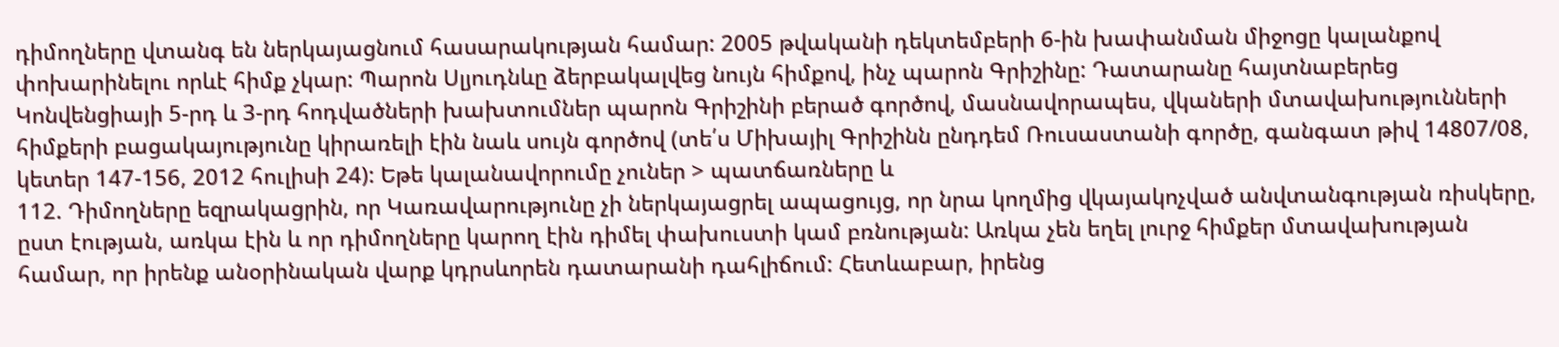դիմողները վտանգ են ներկայացնում հասարակության համար: 2005 թվականի դեկտեմբերի 6-ին խափանման միջոցը կալանքով փոխարինելու որևէ հիմք չկար: Պարոն Սլյուդնևը ձերբակալվեց նույն հիմքով, ինչ պարոն Գրիշինը: Դատարանը հայտնաբերեց Կոնվենցիայի 5-րդ և 3-րդ հոդվածների խախտումներ պարոն Գրիշինի բերած գործով, մասնավորապես, վկաների մտավախությունների հիմքերի բացակայությունը կիրառելի էին նաև սույն գործով (տե՛ս Միխայիլ Գրիշինն ընդդեմ Ռուսաստանի գործը, գանգատ թիվ 14807/08, կետեր 147-156, 2012 հուլիսի 24): Եթե կալանավորումը չուներ > պատճառները և
112. Դիմողները եզրակացրին, որ Կառավարությունը չի ներկայացրել ապացույց, որ նրա կողմից վկայակոչված անվտանգության ռիսկերը, ըստ էության, առկա էին և որ դիմողները կարող էին դիմել փախուստի կամ բռնության: Առկա չեն եղել լուրջ հիմքեր մտավախության համար, որ իրենք անօրինական վարք կդրսևորեն դատարանի դահլիճում: Հետևաբար, իրենց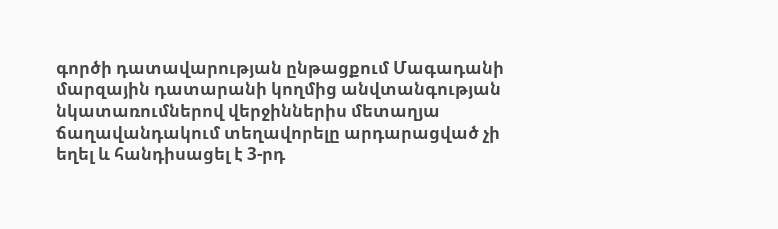գործի դատավարության ընթացքում Մագադանի մարզային դատարանի կողմից անվտանգության նկատառումներով վերջիններիս մետաղյա ճաղավանդակում տեղավորելը արդարացված չի եղել և հանդիսացել է 3-րդ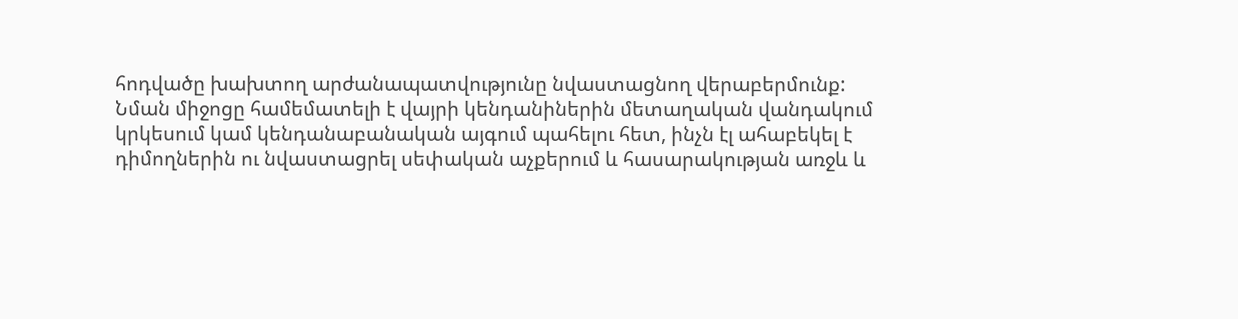հոդվածը խախտող արժանապատվությունը նվաստացնող վերաբերմունք: Նման միջոցը համեմատելի է վայրի կենդանիներին մետաղական վանդակում կրկեսում կամ կենդանաբանական այգում պահելու հետ, ինչն էլ ահաբեկել է դիմողներին ու նվաստացրել սեփական աչքերում և հասարակության առջև և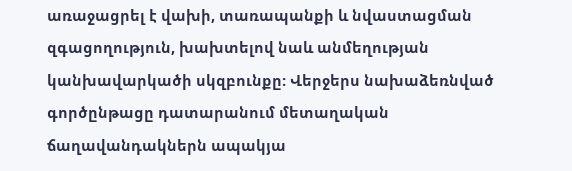առաջացրել է վախի, տառապանքի և նվաստացման զգացողություն, խախտելով նաև անմեղության կանխավարկածի սկզբունքը: Վերջերս նախաձեռնված գործընթացը դատարանում մետաղական ճաղավանդակներն ապակյա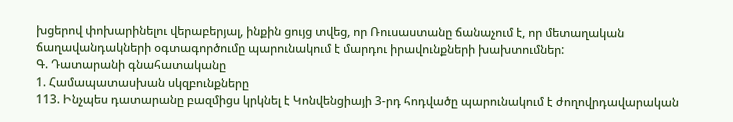խցերով փոխարինելու վերաբերյալ, ինքին ցույց տվեց, որ Ռուսաստանը ճանաչում է, որ մետաղական ճաղավանդակների օգտագործումը պարունակում է մարդու իրավունքների խախտումներ:
Գ. Դատարանի գնահատականը
1. Համապատասխան սկզբունքները
113. Ինչպես դատարանը բազմիցս կրկնել է Կոնվենցիայի 3-րդ հոդվածը պարունակում է ժողովրդավարական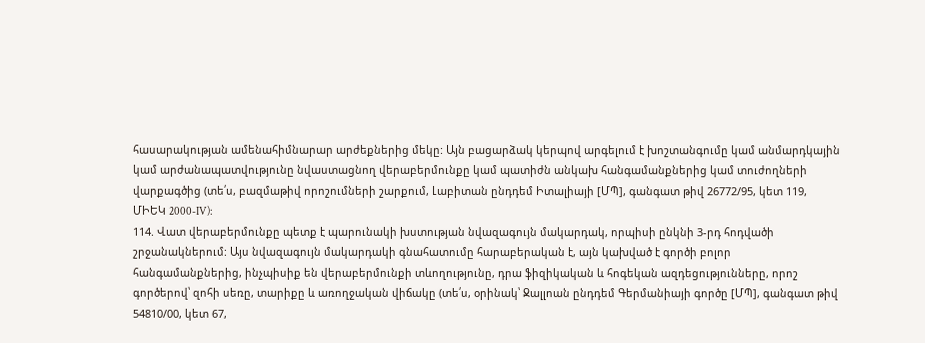հասարակության ամենահիմնարար արժեքներից մեկը: Այն բացարձակ կերպով արգելում է խոշտանգումը կամ անմարդկային կամ արժանապատվությունը նվաստացնող վերաբերմունքը կամ պատիժն անկախ հանգամանքներից կամ տուժողների վարքագծից (տե՛ս, բազմաթիվ որոշումների շարքում, Լաբիտան ընդդեմ Իտալիայի [ՄՊ], գանգատ թիվ 26772/95, կետ 119, ՄԻԵԿ 2000-IV):
114. Վատ վերաբերմունքը պետք է պարունակի խստության նվազագույն մակարդակ, որպիսի ընկնի 3-րդ հոդվածի շրջանակներում: Այս նվազագույն մակարդակի գնահատումը հարաբերական է, այն կախված է գործի բոլոր հանգամանքներից, ինչպիսիք են վերաբերմունքի տևողությունը, դրա ֆիզիկական և հոգեկան ազդեցությունները, որոշ գործերով՝ զոհի սեռը, տարիքը և առողջական վիճակը (տե՛ս, օրինակ՝ Ջալլոան ընդդեմ Գերմանիայի գործը [ՄՊ], գանգատ թիվ 54810/00, կետ 67,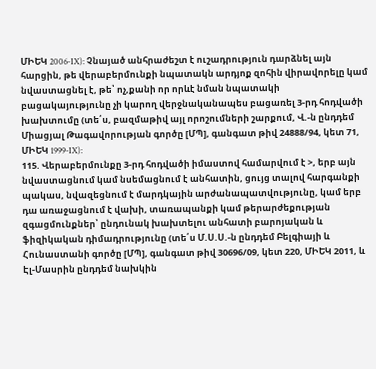ՄԻԵԿ 2006‑IX): Չնայած անհրաժեշտ է ուշադրություն դարձնել այն հարցին, թե վերաբերմունքի նպատակն արդյոք զոհին վիրավորելը կամ նվաստացնել է, թե՝ ոչ,քանի որ որևէ նման նպատակի բացակայությունը չի կարող վերջնականապես բացառել 3-րդ հոդվածի խախտումը (տե՛ս, բազմաթիվ այլ որոշումների շարքում, Վ.-ն ընդդեմ Միացյալ Թագավորության գործը [ՄՊ], գանգատ թիվ 24888/94, կետ 71, ՄԻԵԿ 1999-IX):
115. Վերաբերմունքը 3-րդ հոդվածի իմաստով համարվում է >, երբ այն նվաստացնում կամ նսեմացնում է անհատին, ցույց տալով հարգանքի պակաս, նվազեցնում է մարդկային արժանապատվությունը, կամ երբ դա առաջացնում է վախի, տառապանքի կամ թերարժեքության զգացմունքներ՝ ընդունակ խախտելու անհատի բարոյական և ֆիզիկական դիմադրությունը (տե՛ս Մ.Ս.Ս.-ն ընդդեմ Բելգիայի և Հունաստանի գործը [ՄՊ], գանգատ թիվ 30696/09, կետ 220, ՄԻԵԿ 2011, և Էլ-Մասրին ընդդեմ նախկին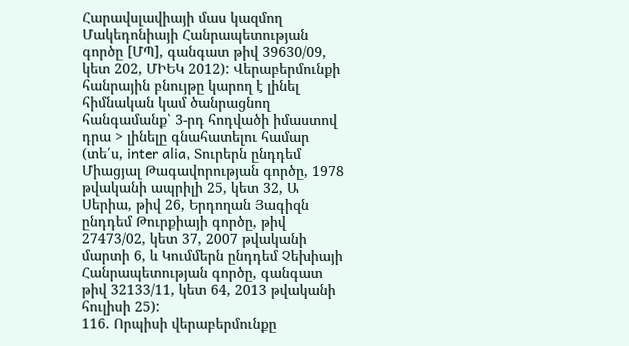Հարավսլավիայի մաս կազմող Մակեդոնիայի Հանրապետության գործը [ՄՊ], գանգատ թիվ 39630/09, կետ 202, ՄԻԵԿ 2012): Վերաբերմունքի հանրային բնույթը կարող է լինել հիմնական կամ ծանրացնող հանգամանք՝ 3-րդ հոդվածի իմաստով դրա > լինելը գնահատելու համար (տե՛ս, inter alia, Տուրերն ընդդեմ Միացյալ Թագավորության գործը, 1978 թվականի ապրիլի 25, կետ 32, Ա Սերիա, թիվ 26, Երդողան Յագիզն ընդդեմ Թուրքիայի գործը, թիվ 27473/02, կետ 37, 2007 թվականի մարտի 6, և Կումմերն ընդդեմ Չեխիայի Հանրապետության գործը, գանգատ թիվ 32133/11, կետ 64, 2013 թվականի հուլիսի 25):
116. Որպիսի վերաբերմունքը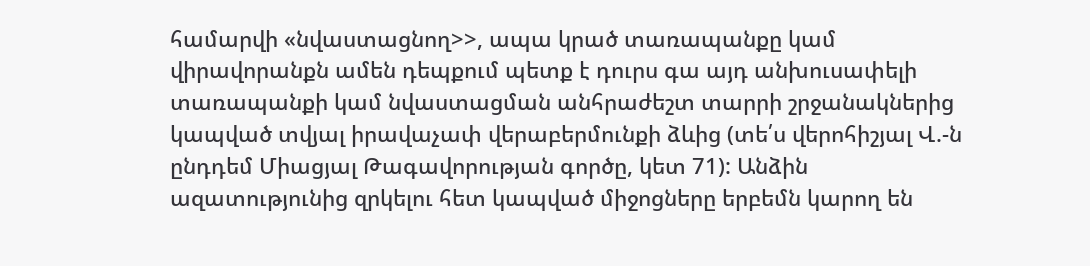համարվի «նվաստացնող>>, ապա կրած տառապանքը կամ վիրավորանքն ամեն դեպքում պետք է դուրս գա այդ անխուսափելի տառապանքի կամ նվաստացման անհրաժեշտ տարրի շրջանակներից կապված տվյալ իրավաչափ վերաբերմունքի ձևից (տե՛ս վերոհիշյալ Վ.-ն ընդդեմ Միացյալ Թագավորության գործը, կետ 71): Անձին ազատությունից զրկելու հետ կապված միջոցները երբեմն կարող են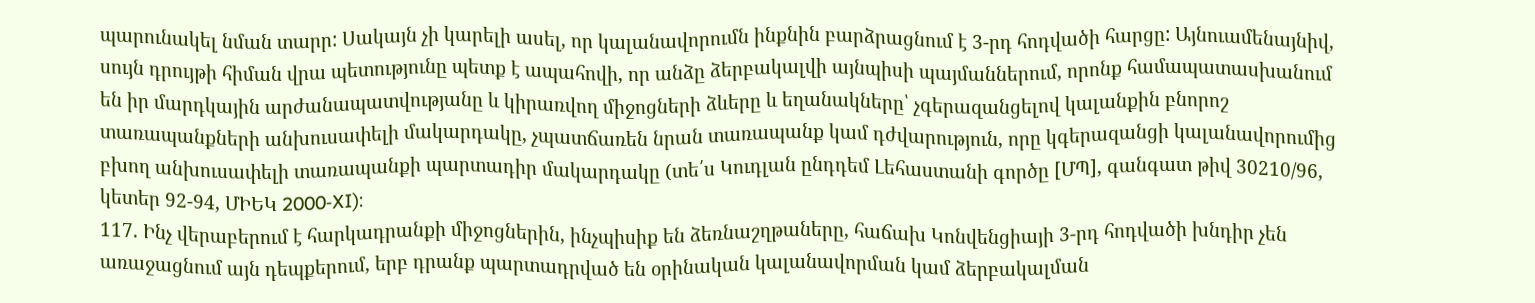պարունակել նման տարր: Սակայն չի կարելի ասել, որ կալանավորումն ինքնին բարձրացնում է 3-րդ հոդվածի հարցը: Այնուամենայնիվ, սույն դրույթի հիման վրա պետությունը պետք է ապահովի, որ անձը ձերբակալվի այնպիսի պայմաններում, որոնք համապատասխանում են իր մարդկային արժանապատվությանը և կիրառվող միջոցների ձևերը և եղանակները՝ չգերազանցելով կալանքին բնորոշ տառապանքների անխուսափելի մակարդակը, չպատճառեն նրան տառապանք կամ դժվարություն, որը կգերազանցի կալանավորումից բխող անխուսափելի տառապանքի պարտադիր մակարդակը (տե՛ս Կուդլան ընդդեմ Լեհաստանի գործը [ՄՊ], գանգատ թիվ 30210/96, կետեր 92-94, ՄԻԵԿ 2000‑XI):
117. Ինչ վերաբերում է հարկադրանքի միջոցներին, ինչպիսիք են ձեռնաշղթաները, հաճախ Կոնվենցիայի 3-րդ հոդվածի խնդիր չեն առաջացնում այն դեպքերում, երբ դրանք պարտադրված են օրինական կալանավորման կամ ձերբակալման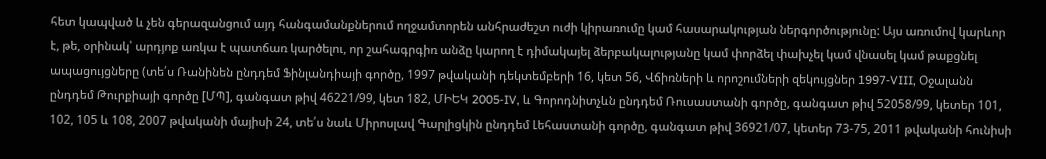հետ կապված և չեն գերազանցում այդ հանգամանքներում ողջամտորեն անհրաժեշտ ուժի կիրառումը կամ հասարակության ներգործությունը: Այս առումով կարևոր է, թե, օրինակ՝ արդյոք առկա է պատճառ կարծելու, որ շահագրգիռ անձը կարող է դիմակայել ձերբակալությանը կամ փորձել փախչել կամ վնասել կամ թաքցնել ապացույցները (տե՛ս Ռանինեն ընդդեմ Ֆինլանդիայի գործը, 1997 թվականի դեկտեմբերի 16, կետ 56, Վճիռների և որոշումների զեկույցներ 1997‑VIII, Օջալանն ընդդեմ Թուրքիայի գործը [ՄՊ], գանգատ թիվ 46221/99, կետ 182, ՄԻԵԿ 2005‑IV, և Գորոդնիտչևն ընդդեմ Ռուսաստանի գործը, գանգատ թիվ 52058/99, կետեր 101, 102, 105 և 108, 2007 թվականի մայիսի 24, տե՛ս նաև Միրոսլավ Գարլիցկին ընդդեմ Լեհաստանի գործը, գանգատ թիվ 36921/07, կետեր 73-75, 2011 թվականի հունիսի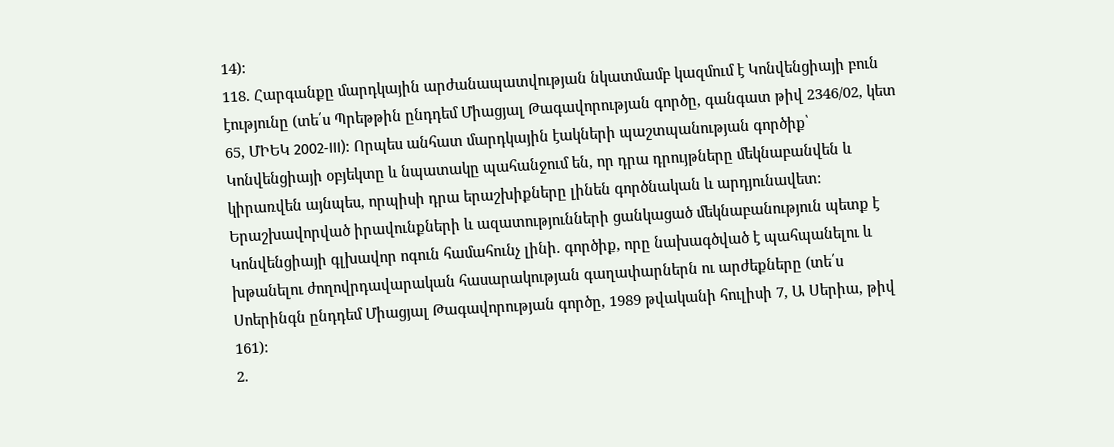14):
118. Հարգանքը մարդկային արժանապատվության նկատմամբ կազմում է Կոնվենցիայի բուն էությունը (տե՛ս Պրեթթին ընդդեմ Միացյալ Թագավորության գործը, գանգատ թիվ 2346/02, կետ 65, ՄԻԵԿ 2002‑III): Որպես անհատ մարդկային էակների պաշտպանության գործիք՝ Կոնվենցիայի օբյեկտը և նպատակը պահանջում են, որ դրա դրույթները մեկնաբանվեն և կիրառվեն այնպես, որպիսի դրա երաշխիքները լինեն գործնական և արդյունավետ: Երաշխավորված իրավունքների և ազատությունների ցանկացած մեկնաբանություն պետք է Կոնվենցիայի գլխավոր ոգուն համահունչ լինի. գործիք, որը նախագծված է պահպանելու և խթանելու ժողովրդավարական հասարակության գաղափարներն ու արժեքները (տե՛ս Սոերինգն ընդդեմ Միացյալ Թագավորության գործը, 1989 թվականի հուլիսի 7, Ա Սերիա, թիվ 161):
2.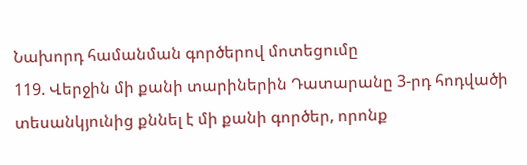Նախորդ համանման գործերով մոտեցումը
119. Վերջին մի քանի տարիներին Դատարանը 3-րդ հոդվածի տեսանկյունից քննել է մի քանի գործեր, որոնք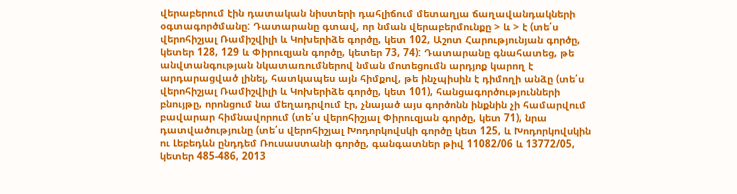վերաբերում էին դատական նիստերի դահլիճում մետաղյա ճաղավանդակների օգտագործմանը: Դատարանը գտավ, որ նման վերաբերմունքը > և > է (տե՛ս վերոհիշյալ Ռամիշվիլի և Կոխերիձե գործը, կետ 102, Աշոտ Հարությունյան գործը, կետեր 128, 129 և Փիրուզյան գործը, կետեր 73, 74): Դատարանը գնահատեց, թե անվտանգության նկատառումներով նման մոտեցումն արդյոք կարող է արդարացված լինել, հատկապես այն հիմքով, թե ինչպիսին է դիմողի անձը (տե՛ս վերոհիշյալ Ռամիշվիլի և Կոխերիձե գործը, կետ 101), հանցագործությունների բնույթը, որոնցում նա մեղադրվում էր, չնայած այս գործոնն ինքնին չի համարվում բավարար հիմնավորում (տե՛ս վերոհիշյալ Փիրուզյան գործը, կետ 71), նրա դատվածությունը (տե՛ս վերոհիշյալ Խոդորկովսկի գործը կետ 125, և Խոդորկովսկին ու Լեբեդևն ընդդեմ Ռուսաստանի գործը, գանգատներ թիվ 11082/06 և 13772/05, կետեր 485-486, 2013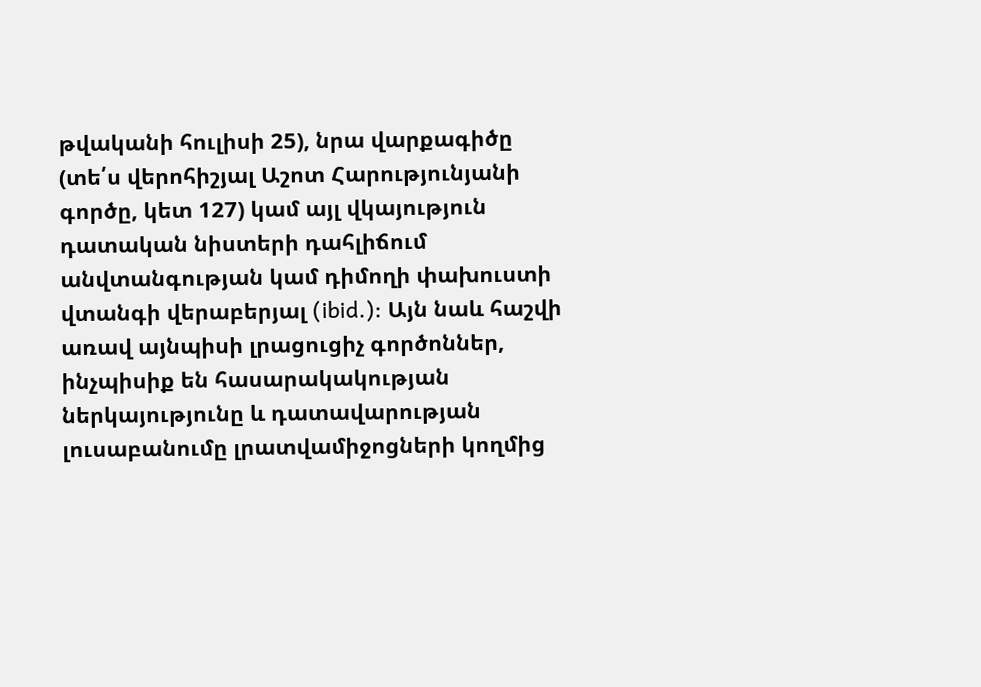թվականի հուլիսի 25), նրա վարքագիծը (տե՛ս վերոհիշյալ Աշոտ Հարությունյանի գործը, կետ 127) կամ այլ վկայություն դատական նիստերի դահլիճում անվտանգության կամ դիմողի փախուստի վտանգի վերաբերյալ (ibid.): Այն նաև հաշվի առավ այնպիսի լրացուցիչ գործոններ, ինչպիսիք են հասարակակության ներկայությունը և դատավարության լուսաբանումը լրատվամիջոցների կողմից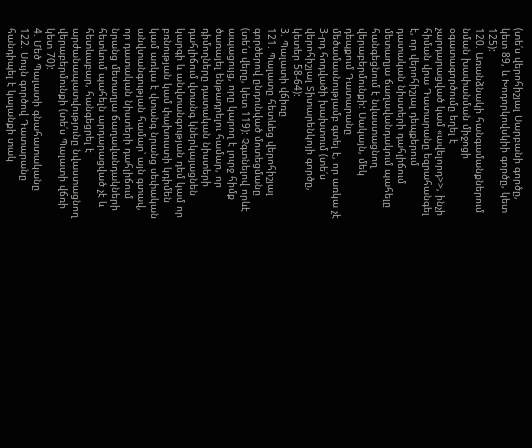(տե՛ս վերոհիշյալ Սարբանի գործը, կետ 89, և Խոդորկովսկիի գործը, կետ 125):
120. Առանձնակի հանգամանքներում նման խափանման միջոցի օգատագործումը եղել է չարդարացված կամ «ավելորդ>>, ինչի հիման վրա Դատարանը եզրահանգել է, որ վերոհիշյալ դեպքերում դատական նիստերի դահլիճում մետաղյա ճաղավանդակում պահելը հանգեցնում է նվաստացնող վերաբերմունքի: Սակայն, մեկ դեպքում Դատարանը մեծամասնությամբ գտել է, որ առկա չէ 3-րդ հոդվածի խախտում (տե՛ս վերոհիշյալ Տիտարենկոյի գործը, կետեր 58-64):
3. Պալատի վճիռը
121. Պալատը հետևեց վերոհիշյալ գործերով ընդունված մոտեցմանը (տե՛ս վերը, կետ 119): Չգտնելով որևէ ապացույց, որը կարող է լուրջ հիմք ծառայել ենթադրելու համար, որ դիմողները դատական նիստերի դահլիճում վտանգ կներկայացնեն կարգի և անվտանգության դեմ կամ որ բռնության կամ փախուստի կդիմեն կամ առկա է վտանգ նրանց սեփական անվտանգության համար՝ այն գտավ, որ դատական նիստերի դահլիճում նրանց մետաղյա ճաղավանդակների հետևում պահելն արդարացված չէ և հետևաբար, հանգեցրել է արժանապատվությունը նվաստացնող վերաբերմունքի (տե՛ս Պալատի վճռի կետ 70):
4. Մեծ Պալատի գնահատականը
122. Սույն գործով Դատարանը հանդիպել է կալանքի տակ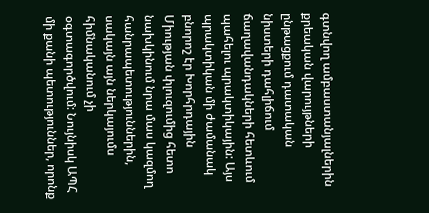գտնվող ամբաստանյալներին քրեական վարույթների ընթացքում դատական նիստերի դահլիճում ճաղավանդակների հետևում պահելու պրակտիկային: Այս պրակտիկան մի ժամանակ բնորոշ էր Խորհրդային Միության փլուզումից հետո նախկինում նրա մաս կազմող հանրապետություններին, սակայն այն ներկայումս հիմնականում չի օգտագործվում: Նույնիսկ ԱՊՀ մի քանի պետություններ, որոնք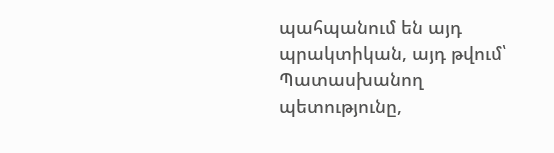պահպանում են այդ պրակտիկան, այդ թվում՝ Պատասխանող պետությունը,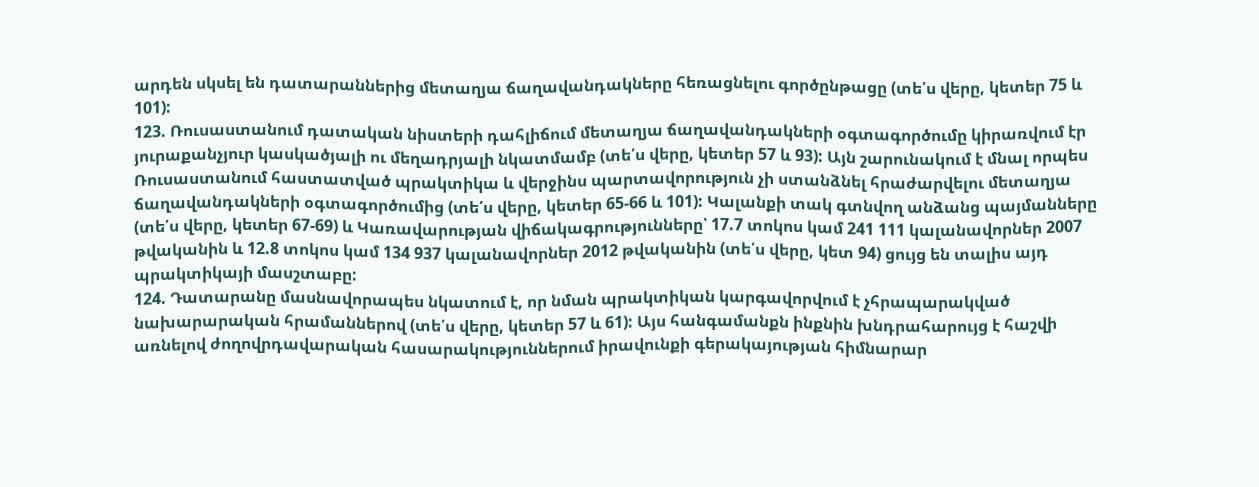արդեն սկսել են դատարաններից մետաղյա ճաղավանդակները հեռացնելու գործընթացը (տե՛ս վերը, կետեր 75 և 101):
123. Ռուսաստանում դատական նիստերի դահլիճում մետաղյա ճաղավանդակների օգտագործումը կիրառվում էր յուրաքանչյուր կասկածյալի ու մեղադրյալի նկատմամբ (տե՛ս վերը, կետեր 57 և 93): Այն շարունակում է մնալ որպես Ռուսաստանում հաստատված պրակտիկա և վերջինս պարտավորություն չի ստանձնել հրաժարվելու մետաղյա ճաղավանդակների օգտագործումից (տե՛ս վերը, կետեր 65-66 և 101): Կալանքի տակ գտնվող անձանց պայմանները (տե՛ս վերը, կետեր 67-69) և Կառավարության վիճակագրությունները՝ 17.7 տոկոս կամ 241 111 կալանավորներ 2007 թվականին և 12.8 տոկոս կամ 134 937 կալանավորներ 2012 թվականին (տե՛ս վերը, կետ 94) ցույց են տալիս այդ պրակտիկայի մասշտաբը:
124. Դատարանը մասնավորապես նկատում է, որ նման պրակտիկան կարգավորվում է չհրապարակված նախարարական հրամաններով (տե՛ս վերը, կետեր 57 և 61): Այս հանգամանքն ինքնին խնդրահարույց է հաշվի առնելով ժողովրդավարական հասարակություններում իրավունքի գերակայության հիմնարար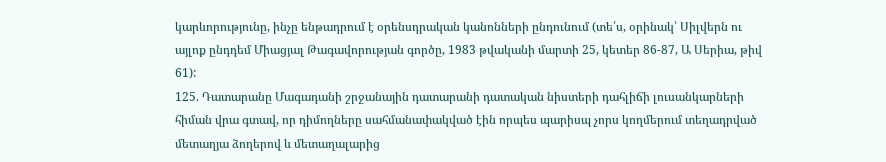կարևորությունը, ինչը ենթադրում է օրենսդրական կանոնների ընդունում (տե՛ս, օրինակ՝ Սիլվերն ու այլոք ընդդեմ Միացյալ Թագավորության գործը, 1983 թվականի մարտի 25, կետեր 86-87, Ա Սերիա, թիվ 61):
125. Դատարանը Մագադանի շրջանային դատարանի դատական նիստերի դահլիճի լուսանկարների հիման վրա գտավ, որ դիմողները սահմանափակված էին որպես պարիսպ չորս կողմերում տեղադրված մետաղյա ձողերով և մետաղալարից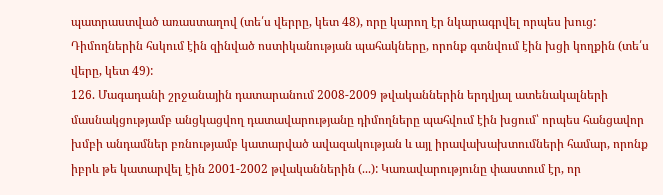պատրաստված առաստաղով (տե՛ս վերրը, կետ 48), որը կարող էր նկարագրվել որպես խուց: Դիմողներին հսկում էին զինված ոստիկանության պահակները, որոնք գտնվում էին խցի կողքին (տե՛ս վերը, կետ 49):
126. Մագադանի շրջանային դատարանում 2008-2009 թվականներին երդվյալ ատենակալների մասնակցությամբ անցկացվող դատավարությանը դիմողները պահվում էին խցում՝ որպես հանցավոր խմբի անդամներ բռնությամբ կատարված ավազակության և այլ իրավախախտումների համար, որոնք իբրև թե կատարվել էին 2001-2002 թվականներին (...): Կառավարությունը փաստում էր, որ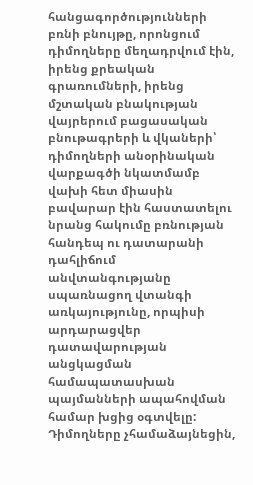հանցագործությունների բռնի բնույթը, որոնցում դիմողները մեղադրվում էին, իրենց քրեական գրառումների, իրենց մշտական բնակության վայրերում բացասական բնութագրերի և վկաների՝ դիմողների անօրինական վարքագծի նկատմամբ վախի հետ միասին բավարար էին հաստատելու նրանց հակումը բռնության հանդեպ ու դատարանի դահլիճում անվտանգությանը սպառնացող վտանգի առկայությունը, որպիսի արդարացվեր դատավարության անցկացման համապատասխան պայմանների ապահովման համար խցից օգտվելը: Դիմողները չհամաձայնեցին,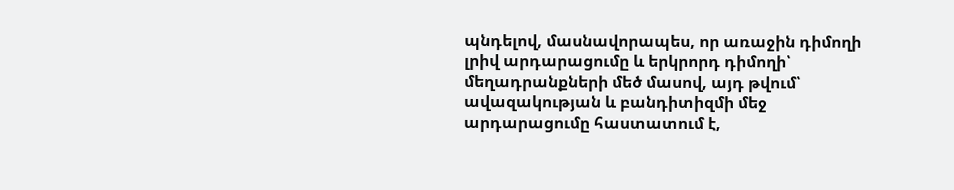պնդելով, մասնավորապես, որ առաջին դիմողի լրիվ արդարացումը և երկրորդ դիմողի՝ մեղադրանքների մեծ մասով, այդ թվում՝ ավազակության և բանդիտիզմի մեջ արդարացումը հաստատում է,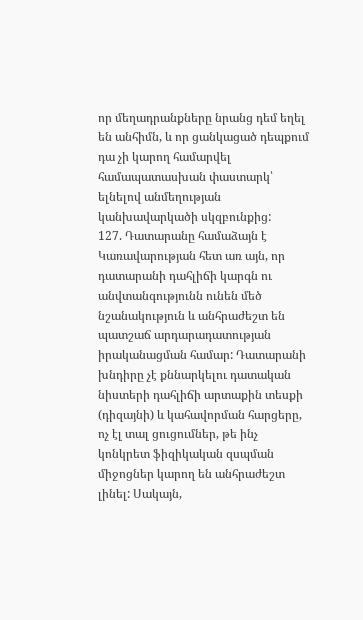որ մեղադրանքները նրանց դեմ եղել են անհիմն, և որ ցանկացած դեպքում դա չի կարող համարվել համապատասխան փաստարկ՝ ելնելով անմեղության կանխավարկածի սկզբունքից:
127. Դատարանը համաձայն է Կառավարության հետ առ այն, որ դատարանի դահլիճի կարգն ու անվտանգությունն ունեն մեծ նշանակություն և անհրաժեշտ են պատշաճ արդարադատության իրականացման համար: Դատարանի խնդիրը չէ քննարկելու դատական նիստերի դահլիճի արտաքին տեսքի (դիզայնի) և կահավորման հարցերը, ոչ էլ տալ ցուցումներ, թե ինչ կոնկրետ ֆիզիկական զսպման միջոցներ կարող են անհրաժեշտ լինել: Սակայն,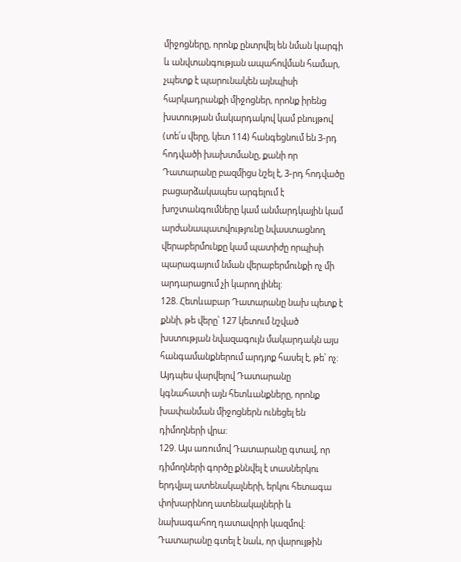միջոցները, որոնք ընտրվել են նման կարգի և անվտանգության ապահովման համար, չպետք է պարունակեն այնպիսի հարկադրանքի միջոցներ, որոնք իրենց խստության մակարդակով կամ բնույթով (տե՛ս վերը, կետ 114) հանգեցնում են 3-րդ հոդվածի խախտմանը, քանի որ Դատարանը բազմիցս նշել է, 3-րդ հոդվածը բացարձակապես արգելում է խոշտանգումները կամ անմարդկային կամ արժանապատվությունը նվաստացնող վերաբերմունքը կամ պատիժը որպիսի պարագայում նման վերաբերմունքի ոչ մի արդարացում չի կարող լինել:
128. Հետևաբար Դատարանը նախ պետք է քննի, թե վերը՝ 127 կետում նշված խստության նվազագույն մակարդակն այս հանգամանքներում արդյոք հասել է, թե՝ ոչ: Այդպես վարվելով Դատարանը կգնահատի այն հետևանքները, որոնք խափանման միջոցներն ունեցել են դիմողների վրա:
129. Այս առումով Դատարանը գտավ, որ դիմողների գործը քննվել է տասներկու երդվյալ ատենակալների, երկու հետագա փոխարինող ատենակալների և նախագահող դատավորի կազմով: Դատարանը գտել է նաև, որ վարույթին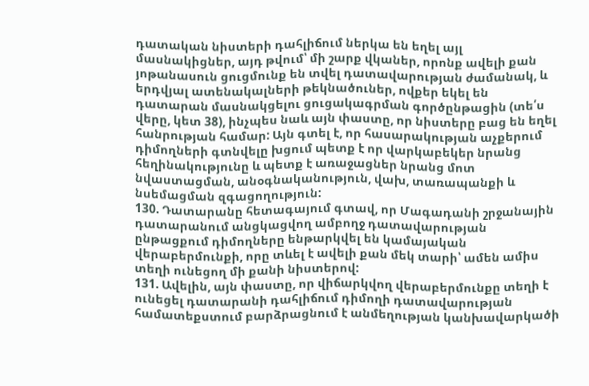դատական նիստերի դահլիճում ներկա են եղել այլ մասնակիցներ, այդ թվում՝ մի շարք վկաներ, որոնք ավելի քան յոթանասուն ցուցմունք են տվել դատավարության ժամանակ, և երդվյալ ատենակալների թեկնածուներ, ովքեր եկել են դատարան մասնակցելու ցուցակագրման գործընթացին (տե՛ս վերը, կետ 38), ինչպես նաև այն փաստը, որ նիստերը բաց են եղել հանրության համար: Այն գտել է, որ հասարակության աչքերում դիմողների գտնվելը խցում պետք է որ վարկաբեկեր նրանց հեղինակությունը և պետք է առաջացներ նրանց մոտ նվաստացման, անօգնականություն, վախ, տառապանքի և նսեմացման զգացողություն:
130. Դատարանը հետագայում գտավ, որ Մագադանի շրջանային դատարանում անցկացվող ամբողջ դատավարության ընթացքում դիմողները ենթարկվել են կամայական վերաբերմունքի, որը տևել է ավելի քան մեկ տարի՝ ամեն ամիս տեղի ունեցող մի քանի նիստերով:
131. Ավելին, այն փաստը, որ վիճարկվող վերաբերմունքը տեղի է ունեցել դատարանի դահլիճում դիմողի դատավարության համատեքստում բարձրացնում է անմեղության կանխավարկածի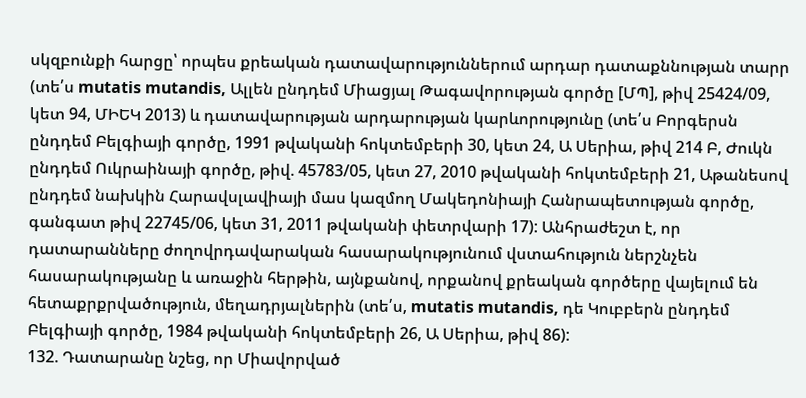սկզբունքի հարցը՝ որպես քրեական դատավարություններում արդար դատաքննության տարր (տե՛ս mutatis mutandis, Ալլեն ընդդեմ Միացյալ Թագավորության գործը [ՄՊ], թիվ 25424/09, կետ 94, ՄԻԵԿ 2013) և դատավարության արդարության կարևորությունը (տե՛ս Բորգերսն ընդդեմ Բելգիայի գործը, 1991 թվականի հոկտեմբերի 30, կետ 24, Ա Սերիա, թիվ 214 Բ, Ժուկն ընդդեմ Ուկրաինայի գործը, թիվ. 45783/05, կետ 27, 2010 թվականի հոկտեմբերի 21, Աթանեսով ընդդեմ նախկին Հարավսլավիայի մաս կազմող Մակեդոնիայի Հանրապետության գործը, գանգատ թիվ 22745/06, կետ 31, 2011 թվականի փետրվարի 17): Անհրաժեշտ է, որ դատարանները ժողովրդավարական հասարակությունում վստահություն ներշնչեն հասարակությանը և առաջին հերթին, այնքանով, որքանով քրեական գործերը վայելում են հետաքրքրվածություն, մեղադրյալներին (տե՛ս, mutatis mutandis, դե Կուբբերն ընդդեմ Բելգիայի գործը, 1984 թվականի հոկտեմբերի 26, Ա Սերիա, թիվ 86):
132. Դատարանը նշեց, որ Միավորված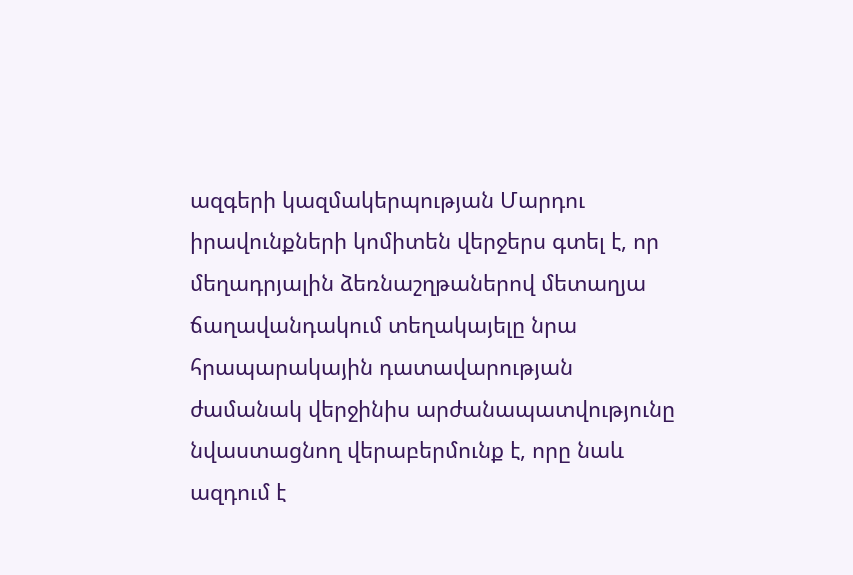ազգերի կազմակերպության Մարդու իրավունքների կոմիտեն վերջերս գտել է, որ մեղադրյալին ձեռնաշղթաներով մետաղյա ճաղավանդակում տեղակայելը նրա հրապարակային դատավարության ժամանակ վերջինիս արժանապատվությունը նվաստացնող վերաբերմունք է, որը նաև ազդում է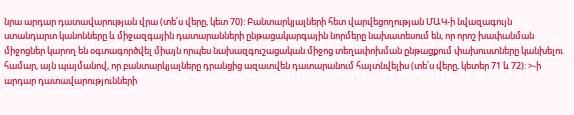նրա արդար դատավարության վրա (տե՛ս վերը, կետ 70): Բանտարկյալների հետ վարվեցողության ՄԱԿ-ի նվազագույն ստանդարտ կանոնները և միջազգային դատարանների ընթացակարգային նորմերը նախատեսում են, որ որոշ խափանման միջոցներ կարող են օգտագործվել միայն որպես նախազգուշացական միջոց տեղափոխման ընթացքում փախուստները կանխելու համար, այն պայմանով, որ բանտարկյալները դրանցից ազատվեն դատարանում հայտնվելիս (տե՛ս վերը, կետեր 71 և 72): >-ի արդար դատավարությունների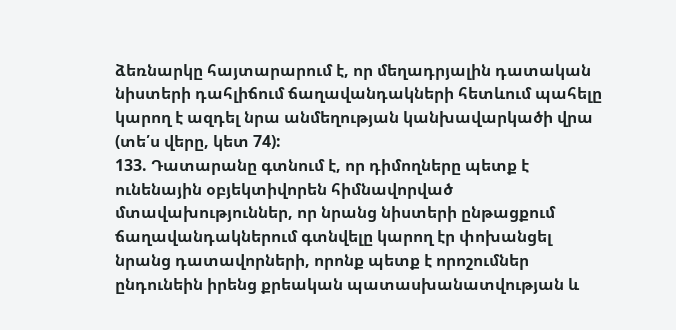ձեռնարկը հայտարարում է, որ մեղադրյալին դատական նիստերի դահլիճում ճաղավանդակների հետևում պահելը կարող է ազդել նրա անմեղության կանխավարկածի վրա (տե՛ս վերը, կետ 74):
133. Դատարանը գտնում է, որ դիմողները պետք է ունենային օբյեկտիվորեն հիմնավորված մտավախություններ, որ նրանց նիստերի ընթացքում ճաղավանդակներում գտնվելը կարող էր փոխանցել նրանց դատավորների, որոնք պետք է որոշումներ ընդունեին իրենց քրեական պատասխանատվության և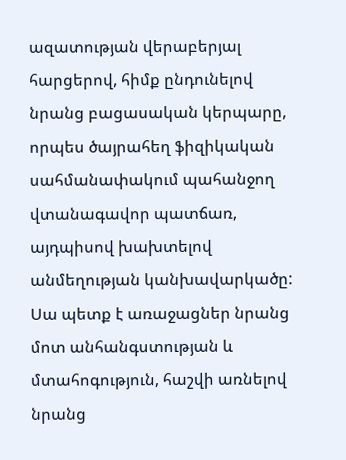ազատության վերաբերյալ հարցերով, հիմք ընդունելով նրանց բացասական կերպարը, որպես ծայրահեղ ֆիզիկական սահմանափակում պահանջող վտանագավոր պատճառ, այդպիսով խախտելով անմեղության կանխավարկածը: Սա պետք է առաջացներ նրանց մոտ անհանգստության և մտահոգություն, հաշվի առնելով նրանց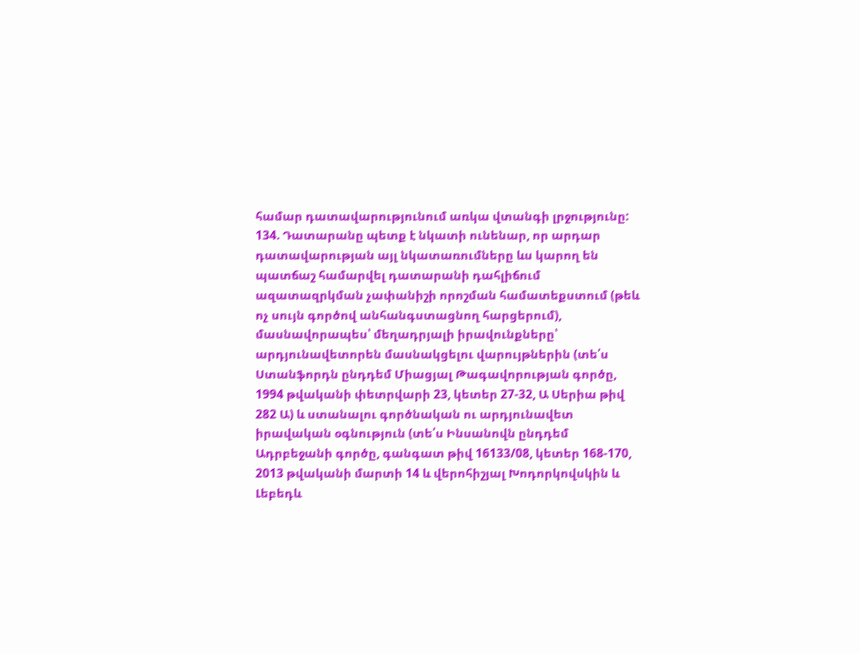համար դատավարությունում առկա վտանգի լրջությունը:
134. Դատարանը պետք է նկատի ունենար, որ արդար դատավարության այլ նկատառումները ևս կարող են պատճաշ համարվել դատարանի դահլիճում ազատազրկման չափանիշի որոշման համատեքստում (թեև ոչ սույն գործով անհանգստացնող հարցերում), մասնավորապես՝ մեղադրյալի իրավունքները՝ արդյունավետորեն մասնակցելու վարույթներին (տե՛ս Ստանֆորդն ընդդեմ Միացյալ Թագավորության գործը, 1994 թվականի փետրվարի 23, կետեր 27-32, Ա Սերիա թիվ 282 Ա) և ստանալու գործնական ու արդյունավետ իրավական օգնություն (տե՛ս Ինսանովն ընդդեմ Ադրբեջանի գործը, գանգատ թիվ 16133/08, կետեր 168-170, 2013 թվականի մարտի 14 և վերոհիշյալ Խոդորկովսկին և Լեբեդև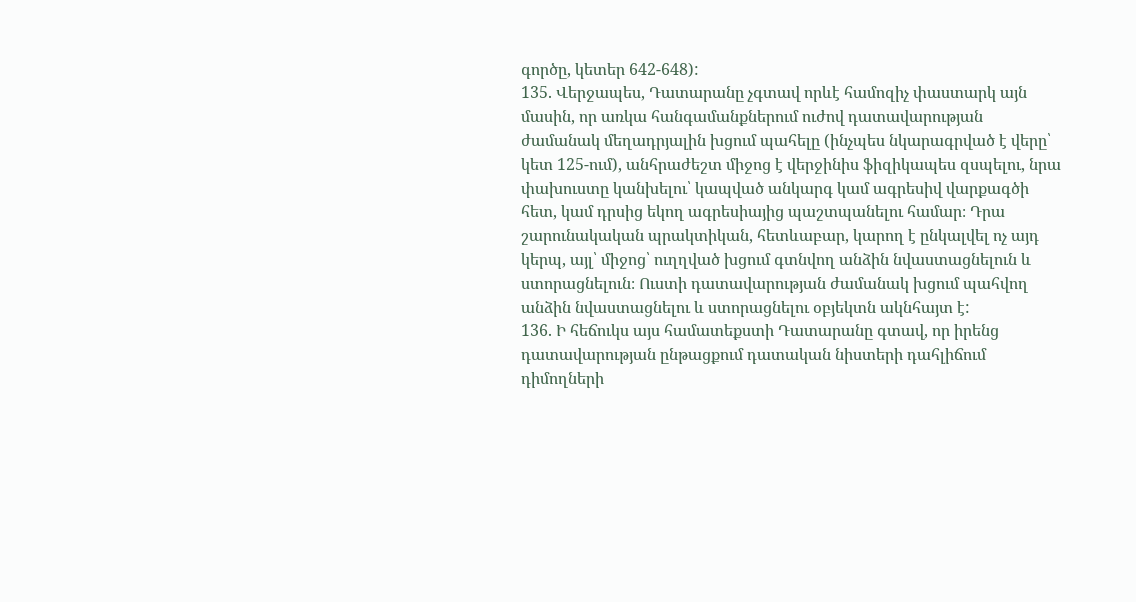գործը, կետեր 642-648):
135. Վերջապես, Դատարանը չգտավ որևէ համոզիչ փաստարկ այն մասին, որ առկա հանգամանքներում ուժով դատավարության ժամանակ մեղադրյալին խցում պահելը (ինչպես նկարագրված է վերը՝ կետ 125-ում), անհրաժեշտ միջոց է վերջինիս ֆիզիկապես զսպելու, նրա փախուստը կանխելու՝ կապված անկարգ կամ ագրեսիվ վարքագծի հետ, կամ դրսից եկող ագրեսիայից պաշտպանելու համար։ Դրա շարունակական պրակտիկան, հետևաբար, կարող է ընկալվել ոչ այդ կերպ, այլ՝ միջոց՝ ուղղված խցում գտնվող անձին նվաստացնելուն և ստորացնելուն։ Ուստի դատավարության ժամանակ խցում պահվող անձին նվաստացնելու և ստորացնելու օբյեկտն ակնհայտ է:
136. Ի հեճուկս այս համատեքստի Դատարանը գտավ, որ իրենց դատավարության ընթացքում դատական նիստերի դահլիճում դիմողների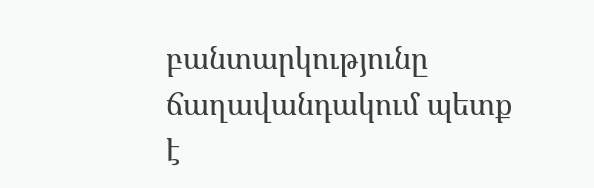բանտարկությունը ճաղավանդակում պետք է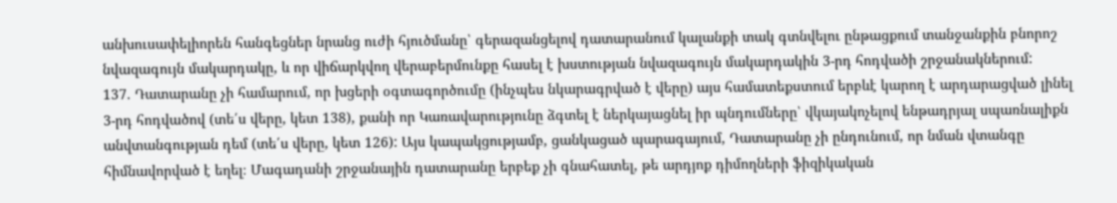անխուսափելիորեն հանգեցներ նրանց ուժի հյուծմանը՝ գերազանցելով դատարանում կալանքի տակ գտնվելու ընթացքում տանջանքին բնորոշ նվազագույն մակարդակը, և որ վիճարկվող վերաբերմունքը հասել է խստության նվազագույն մակարդակին 3-րդ հոդվածի շրջանակներում:
137. Դատարանը չի համարում, որ խցերի օգտագործումը (ինչպես նկարագրված է վերը) այս համատեքստում երբևէ կարող է արդարացված լինել 3-րդ հոդվածով (տե՛ս վերը, կետ 138), քանի որ Կառավարությունը ձգտել է ներկայացնել իր պնդումները՝ վկայակոչելով ենթադրյալ սպառնալիքն անվտանգության դեմ (տե՛ս վերը, կետ 126): Այս կապակցությամբ, ցանկացած պարագայում, Դատարանը չի ընդունում, որ նման վտանգը հիմնավորված է եղել։ Մագադանի շրջանային դատարանը երբեք չի գնահատել, թե արդյոք դիմողների ֆիզիկական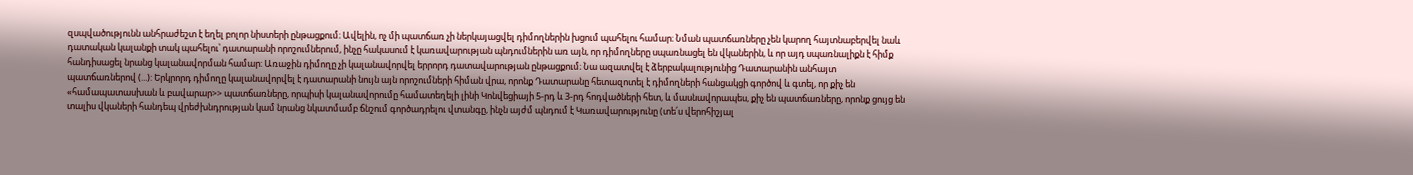զսպվածությունն անհրաժեշտ է եղել բոլոր նիստերի ընթացքում։ Ավելին, ոչ մի պատճառ չի ներկայացվել դիմողներին խցում պահելու համար։ Նման պատճառները չեն կարող հայտնաբերվել նաև դատական կալանքի տակ պահելու՝ դատարանի որոշումներում, ինչը հակասում է կառավարության պնդումներին առ այն, որ դիմողները սպառնացել են վկաներին, և որ այդ սպառնալիքն է հիմք հանդիսացել նրանց կալանավորման համար: Առաջին դիմողը չի կալանավորվել երրորդ դատավարության ընթացքում։ Նա ազատվել է ձերբակալությունից Դատարանին անհայտ պատճառներով (...): Երկրորդ դիմողը կալանավորվել է դատարանի նույն այն որոշումների հիման վրա, որոնք Դատարանը հետազոտել է դիմողների հանցակցի գործով և գտել, որ քիչ են «համապատասխան և բավարար>> պատճառները, որպիսի կալանավորումը համատեղելի լինի Կոնվեցիայի 5-րդ և 3-րդ հոդվածների հետ, և մասնավորապես, քիչ են պատճառները, որոնք ցույց են տալիս վկաների հանդեպ վրեժխնդրության կամ նրանց նկատմամբ ճնշում գործադրելու վտանգը, ինչն այժմ պնդում է Կառավարությունը (տե՛ս վերոհիշյալ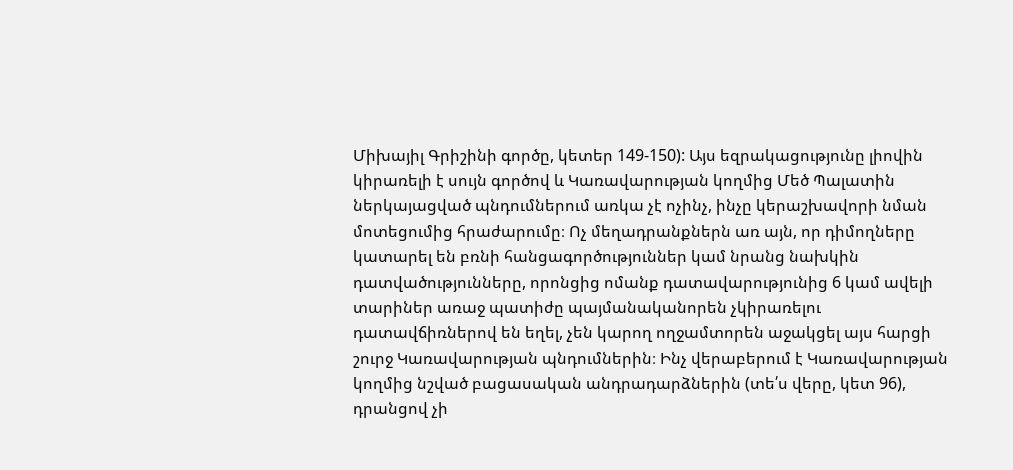Միխայիլ Գրիշինի գործը, կետեր 149-150): Այս եզրակացությունը լիովին կիրառելի է սույն գործով և Կառավարության կողմից Մեծ Պալատին ներկայացված պնդումներում առկա չէ ոչինչ, ինչը կերաշխավորի նման մոտեցումից հրաժարումը։ Ոչ մեղադրանքներն առ այն, որ դիմողները կատարել են բռնի հանցագործություններ կամ նրանց նախկին դատվածությունները, որոնցից ոմանք դատավարությունից 6 կամ ավելի տարիներ առաջ պատիժը պայմանականորեն չկիրառելու դատավճիռներով են եղել, չեն կարող ողջամտորեն աջակցել այս հարցի շուրջ Կառավարության պնդումներին։ Ինչ վերաբերում է Կառավարության կողմից նշված բացասական անդրադարձներին (տե՛ս վերը, կետ 96), դրանցով չի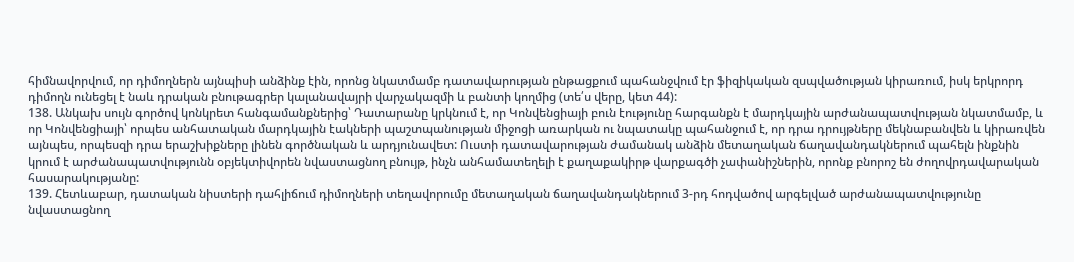հիմնավորվում, որ դիմողներն այնպիսի անձինք էին, որոնց նկատմամբ դատավարության ընթացքում պահանջվում էր ֆիզիկական զսպվածության կիրառում, իսկ երկրորդ դիմողն ունեցել է նաև դրական բնութագրեր կալանավայրի վարչակազմի և բանտի կողմից (տե՛ս վերը, կետ 44):
138. Անկախ սույն գործով կոնկրետ հանգամանքներից՝ Դատարանը կրկնում է, որ Կոնվենցիայի բուն էությունը հարգանքն է մարդկային արժանապատվության նկատմամբ, և որ Կոնվենցիայի՝ որպես անհատական մարդկային էակների պաշտպանության միջոցի առարկան ու նպատակը պահանջում է, որ դրա դրույթները մեկնաբանվեն և կիրառվեն այնպես, որպեսզի դրա երաշխիքները լինեն գործնական և արդյունավետ: Ուստի դատավարության ժամանակ անձին մետաղական ճաղավանդակներում պահելն ինքնին կրում է արժանապատվությունն օբյեկտիվորեն նվաստացնող բնույթ, ինչն անհամատեղելի է քաղաքակիրթ վարքագծի չափանիշներին, որոնք բնորոշ են ժողովրդավարական հասարակությանը:
139. Հետևաբար, դատական նիստերի դահլիճում դիմողների տեղավորումը մետաղական ճաղավանդակներում 3-րդ հոդվածով արգելված արժանապատվությունը նվաստացնող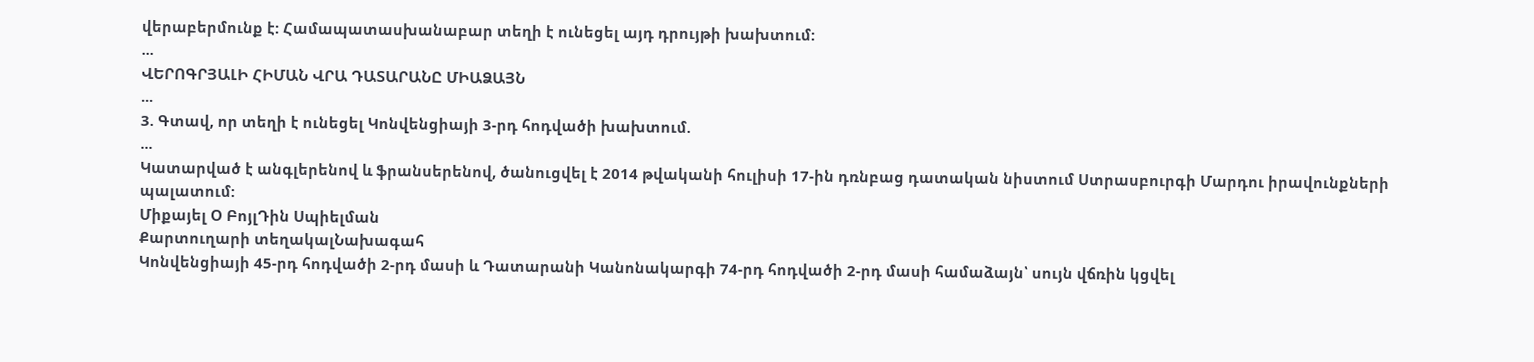վերաբերմունք է: Համապատասխանաբար տեղի է ունեցել այդ դրույթի խախտում:
...
ՎԵՐՈԳՐՅԱԼԻ ՀԻՄԱՆ ՎՐԱ ԴԱՏԱՐԱՆԸ ՄԻԱՁԱՅՆ
...
3. Գտավ, որ տեղի է ունեցել Կոնվենցիայի 3-րդ հոդվածի խախտում.
...
Կատարված է անգլերենով և ֆրանսերենով, ծանուցվել է 2014 թվականի հուլիսի 17-ին դռնբաց դատական նիստում Ստրասբուրգի Մարդու իրավունքների պալատում:
Միքայել Օ ԲոյլԴին Սպիելման
Քարտուղարի տեղակալՆախագահ
Կոնվենցիայի 45-րդ հոդվածի 2-րդ մասի և Դատարանի Կանոնակարգի 74-րդ հոդվածի 2-րդ մասի համաձայն՝ սույն վճռին կցվել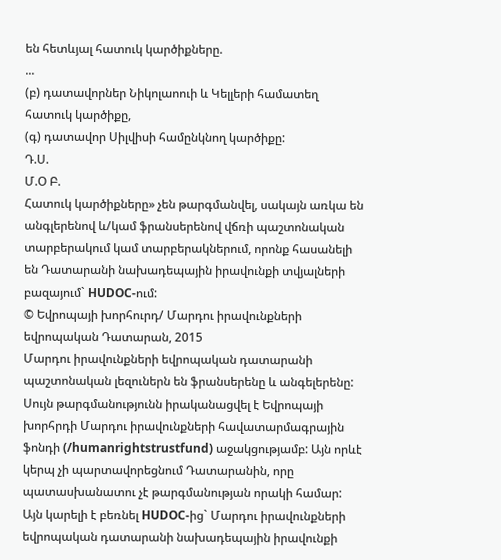են հետևյալ հատուկ կարծիքները.
...
(բ) դատավորներ Նիկոլաոուի և Կելլերի համատեղ հատուկ կարծիքը,
(գ) դատավոր Սիլվիսի համընկնող կարծիքը:
Դ.Ս.
Մ.Օ Բ.
Հատուկ կարծիքները» չեն թարգմանվել, սակայն առկա են անգլերենով և/կամ ֆրանսերենով վճռի պաշտոնական տարբերակում կամ տարբերակներում, որոնք հասանելի են Դատարանի նախադեպային իրավունքի տվյալների բազայում` HUDOC-ում:
© Եվրոպայի խորհուրդ/ Մարդու իրավունքների եվրոպական Դատարան, 2015
Մարդու իրավունքների եվրոպական դատարանի պաշտոնական լեզուներն են ֆրանսերենը և անգելերենը: Սույն թարգմանությունն իրականացվել է Եվրոպայի խորհրդի Մարդու իրավունքների հավատարմագրային ֆոնդի (/humanrightstrustfund) աջակցությամբ: Այն որևէ կերպ չի պարտավորեցնում Դատարանին, որը պատասխանատու չէ թարգմանության որակի համար: Այն կարելի է բեռնել HUDOC-ից` Մարդու իրավունքների եվրոպական դատարանի նախադեպային իրավունքի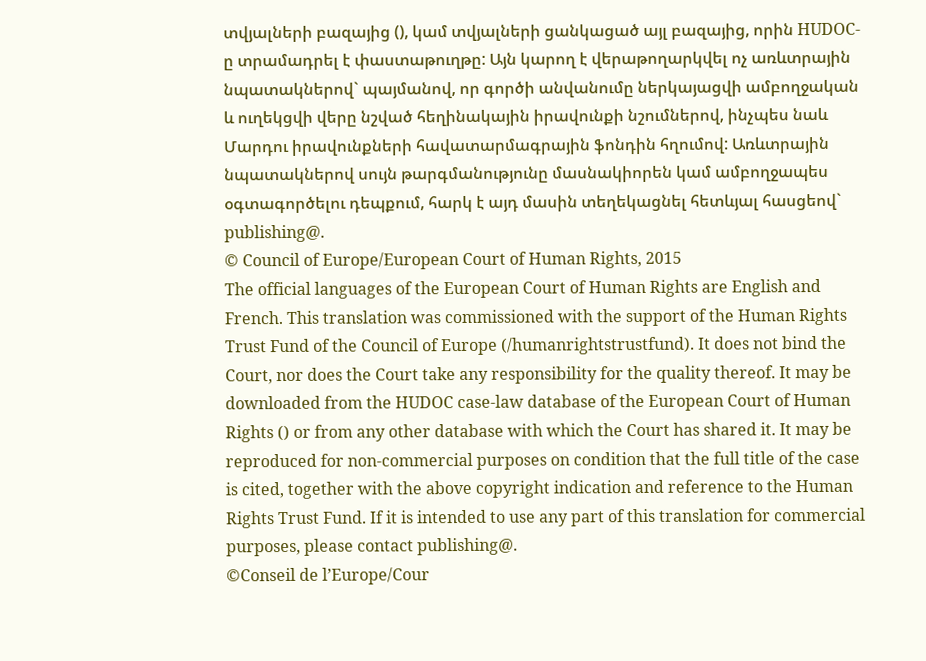տվյալների բազայից (), կամ տվյալների ցանկացած այլ բազայից, որին HUDOC-ը տրամադրել է փաստաթուղթը: Այն կարող է վերաթողարկվել ոչ առևտրային նպատակներով` պայմանով, որ գործի անվանումը ներկայացվի ամբողջական և ուղեկցվի վերը նշված հեղինակային իրավունքի նշումներով, ինչպես նաև Մարդու իրավունքների հավատարմագրային ֆոնդին հղումով: Առևտրային նպատակներով սույն թարգմանությունը մասնակիորեն կամ ամբողջապես օգտագործելու դեպքում, հարկ է այդ մասին տեղեկացնել հետևյալ հասցեով` publishing@.
© Council of Europe/European Court of Human Rights, 2015
The official languages of the European Court of Human Rights are English and French. This translation was commissioned with the support of the Human Rights Trust Fund of the Council of Europe (/humanrightstrustfund). It does not bind the Court, nor does the Court take any responsibility for the quality thereof. It may be downloaded from the HUDOC case-law database of the European Court of Human Rights () or from any other database with which the Court has shared it. It may be reproduced for non-commercial purposes on condition that the full title of the case is cited, together with the above copyright indication and reference to the Human Rights Trust Fund. If it is intended to use any part of this translation for commercial purposes, please contact publishing@.
©Conseil de l’Europe/Cour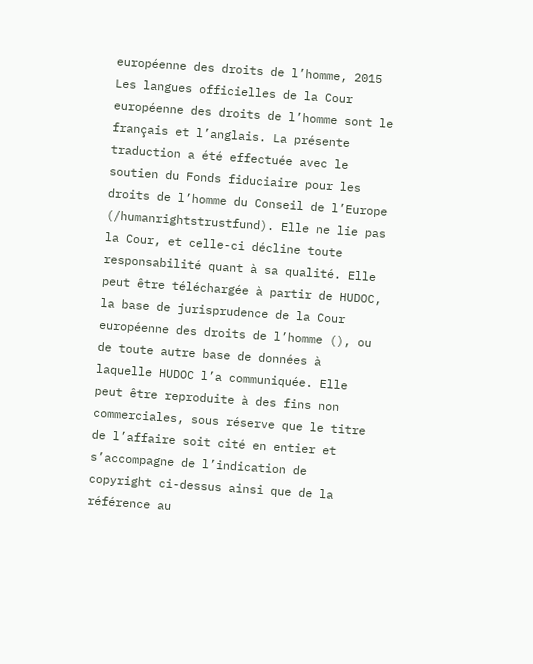européenne des droits de l’homme, 2015
Les langues officielles de la Cour européenne des droits de l’homme sont le français et l’anglais. La présente traduction a été effectuée avec le soutien du Fonds fiduciaire pour les droits de l’homme du Conseil de l’Europe (/humanrightstrustfund). Elle ne lie pas la Cour, et celle-ci décline toute responsabilité quant à sa qualité. Elle peut être téléchargée à partir de HUDOC, la base de jurisprudence de la Cour européenne des droits de l’homme (), ou de toute autre base de données à laquelle HUDOC l’a communiquée. Elle peut être reproduite à des fins non commerciales, sous réserve que le titre de l’affaire soit cité en entier et s’accompagne de l’indication de copyright ci-dessus ainsi que de la référence au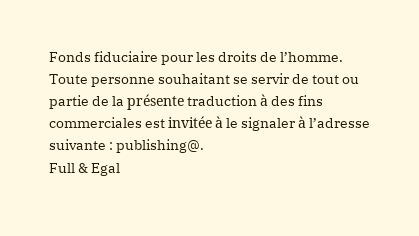Fonds fiduciaire pour les droits de l’homme. Toute personne souhaitant se servir de tout ou partie de la présente traduction à des fins commerciales est invitée à le signaler à l’adresse suivante : publishing@.
Full & Egal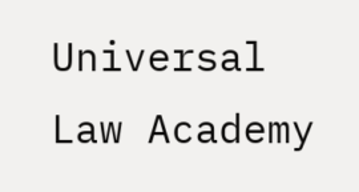Universal Law Academy